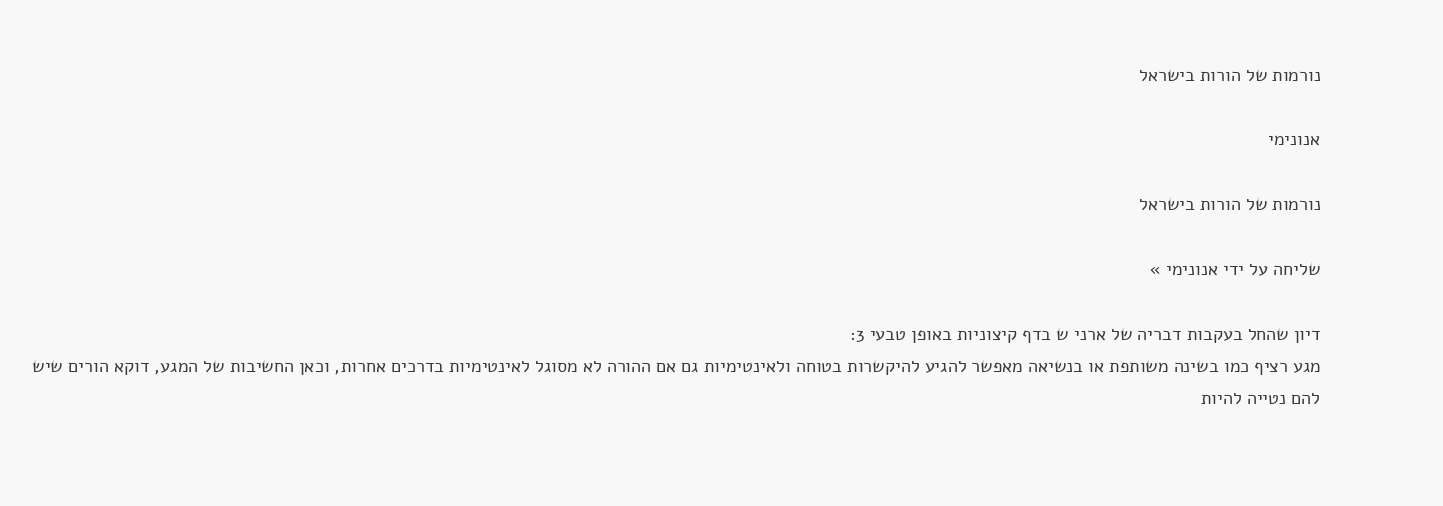נורמות של הורות בישראל

אנונימי

נורמות של הורות בישראל

שליחה על ידי אנונימי »

דיון שהחל בעקבות דבריה של ארני ש בדף קיצוניות באופן טבעי 3:
מגע רציף כמו בשינה משותפת או בנשיאה מאפשר להגיע להיקשרות בטוחה ולאינטימיות גם אם ההורה לא מסוגל לאינטימיות בדרכים אחרות, וכאן החשיבות של המגע, דוקא הורים שיש להם נטייה להיות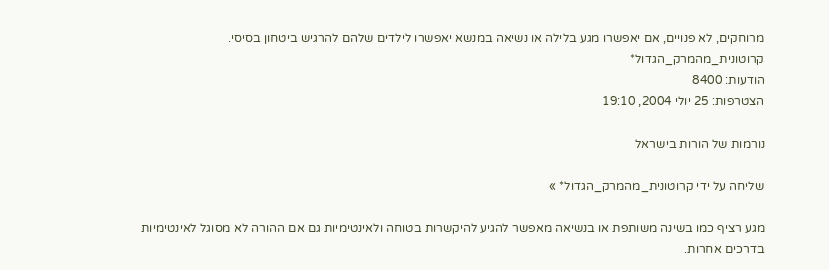מרוחקים, לא פנויים, אם יאפשרו מגע בלילה או נשיאה במנשא יאפשרו לילדים שלהם להרגיש ביטחון בסיסי.
קרוטונית_מהמרק_הגדול*
הודעות: 8400
הצטרפות: 25 יולי 2004, 19:10

נורמות של הורות בישראל

שליחה על ידי קרוטונית_מהמרק_הגדול* »

מגע רציף כמו בשינה משותפת או בנשיאה מאפשר להגיע להיקשרות בטוחה ולאינטימיות גם אם ההורה לא מסוגל לאינטימיות בדרכים אחרות.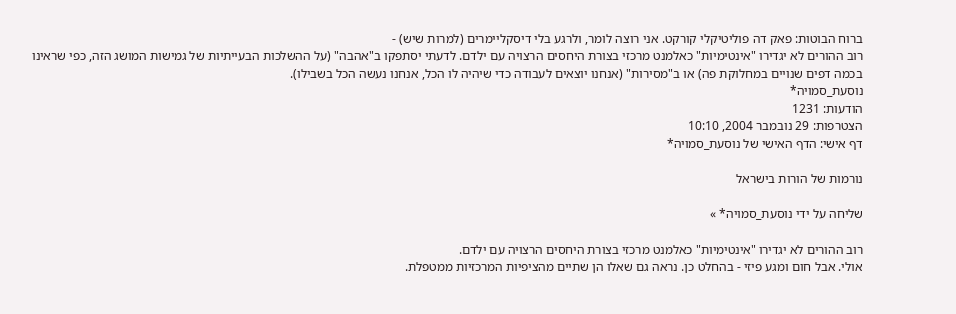ברוח הבוטות: פאק דה פוליטיקלי קורקט. אני רוצה לומר, ולרגע בלי דיסקליימרים (למרות שיש) -
רוב ההורים לא יגדירו "אינטימיות" כאלמנט מרכזי בצורת היחסים הרצויה עם ילדם. לדעתי יסתפקו ב"אהבה" (על ההשלכות הבעייתיות של גמישות המושג הזה, כפי שראינו בכמה דפים שנויים במחלוקת פה) או ב"מסירות" (אנחנו יוצאים לעבודה כדי שיהיה לו הכל, אנחנו נעשה הכל בשבילו).
נוסעת_סמויה*
הודעות: 1231
הצטרפות: 29 נובמבר 2004, 10:10
דף אישי: הדף האישי של נוסעת_סמויה*

נורמות של הורות בישראל

שליחה על ידי נוסעת_סמויה* »

רוב ההורים לא יגדירו "אינטימיות" כאלמנט מרכזי בצורת היחסים הרצויה עם ילדם.
אולי. אבל חום ומגע פיזי - בהחלט כן. נראה גם שאלו הן שתיים מהציפיות המרכזיות ממטפלת.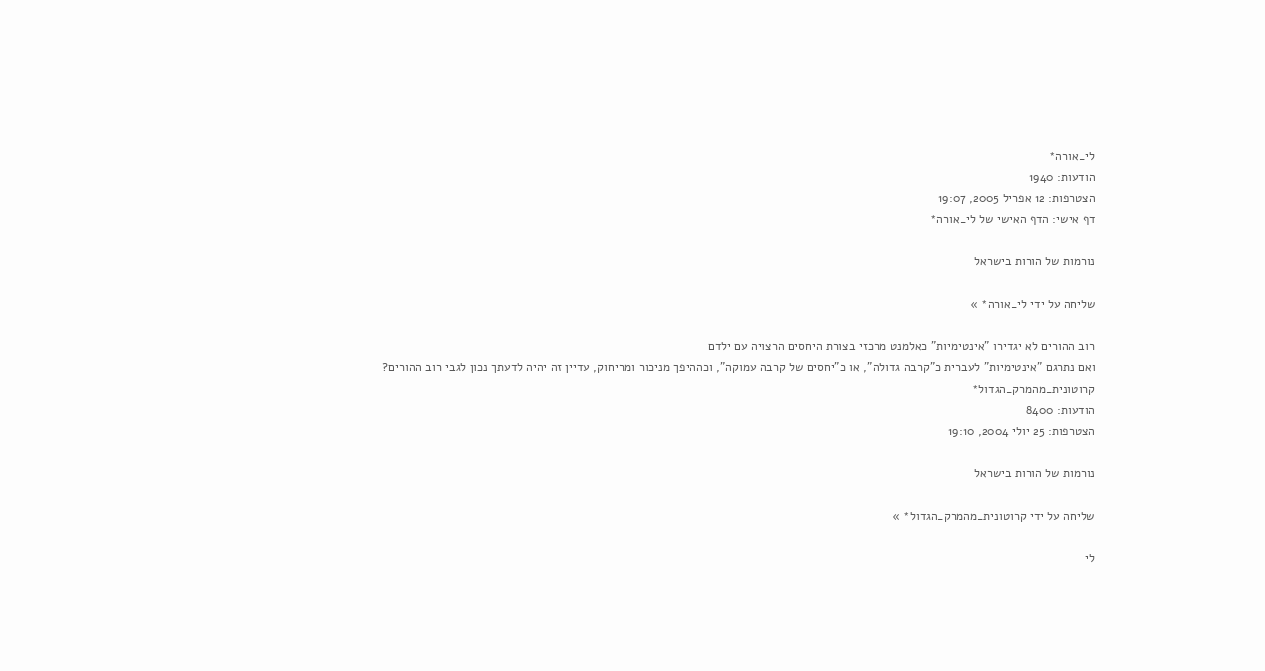לי_אורה*
הודעות: 1940
הצטרפות: 12 אפריל 2005, 19:07
דף אישי: הדף האישי של לי_אורה*

נורמות של הורות בישראל

שליחה על ידי לי_אורה* »

רוב ההורים לא יגדירו "אינטימיות" כאלמנט מרכזי בצורת היחסים הרצויה עם ילדם
ואם נתרגם "אינטימיות" לעברית כ"קרבה גדולה", או כ"יחסים של קרבה עמוקה", וכההיפך מניכור ומריחוק, עדיין זה יהיה לדעתך נכון לגבי רוב ההורים?
קרוטונית_מהמרק_הגדול*
הודעות: 8400
הצטרפות: 25 יולי 2004, 19:10

נורמות של הורות בישראל

שליחה על ידי קרוטונית_מהמרק_הגדול* »

לי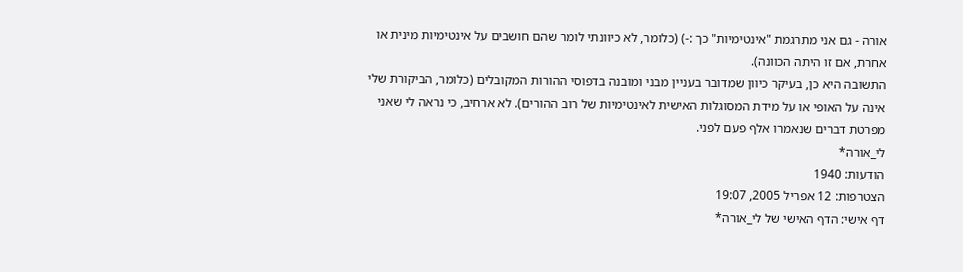אורה - גם אני מתרגמת "אינטימיות" כך :-) (כלומר, לא כיוונתי לומר שהם חושבים על אינטימיות מינית או אחרת, אם זו היתה הכוונה).
התשובה היא כן, בעיקר כיוון שמדובר בעניין מבני ומובנה בדפוסי ההורות המקובלים (כלומר, הביקורת שלי אינה על האופי או על מידת המסוגלות האישית לאינטימיות של רוב ההורים). לא ארחיב, כי נראה לי שאני מפרטת דברים שנאמרו אלף פעם לפני.
לי_אורה*
הודעות: 1940
הצטרפות: 12 אפריל 2005, 19:07
דף אישי: הדף האישי של לי_אורה*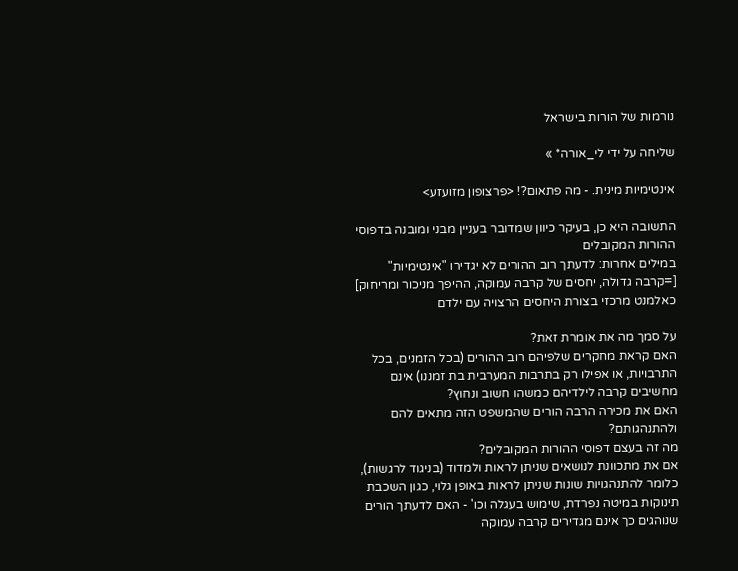נורמות של הורות בישראל

שליחה על ידי לי_אורה* »

אינטימיות מינית. - מה פתאום?! <פרצופון מזועזע>

התשובה היא כן, בעיקר כיוון שמדובר בעניין מבני ומובנה בדפוסי ההורות המקובלים
במילים אחרות: לדעתך רוב ההורים לא יגדירו "אינטימיות" [=קרבה גדולה, יחסים של קרבה עמוקה, ההיפך מניכור ומריחוק]
כאלמנט מרכזי בצורת היחסים הרצויה עם ילדם

על סמך מה את אומרת זאת?
האם קראת מחקרים שלפיהם רוב ההורים (בכל הזמנים, בכל התרבויות, או אפילו רק בתרבות המערבית בת זמננו) אינם מחשיבים קרבה לילדיהם כמשהו חשוב ונחוץ?
האם את מכירה הרבה הורים שהמשפט הזה מתאים להם ולהתנהגותם?
מה זה בעצם דפוסי ההורות המקובלים?
אם את מתכוונת לנושאים שניתן לראות ולמדוד (בניגוד לרגשות), כלומר להתנהגויות שונות שניתן לראות באופן גלוי, כגון השכבת תינוקות במיטה נפרדת, שימוש בעגלה וכו' - האם לדעתך הורים שנוהגים כך אינם מגדירים קרבה עמוקה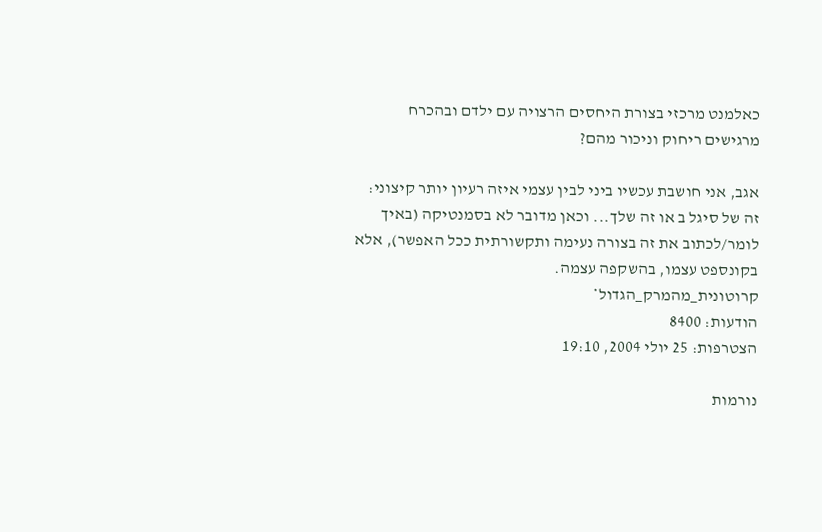כאלמנט מרכזי בצורת היחסים הרצויה עם ילדם ובהכרח מרגישים ריחוק וניכור מהם?

אגב, אני חושבת עכשיו ביני לבין עצמי איזה רעיון יותר קיצוני: זה של סיגל ב או זה שלך... וכאן מדובר לא בסמנטיקה (באיך לומר/לכתוב את זה בצורה נעימה ותקשורתית ככל האפשר), אלא בקונספט עצמו, בהשקפה עצמה.
קרוטונית_מהמרק_הגדול*
הודעות: 8400
הצטרפות: 25 יולי 2004, 19:10

נורמות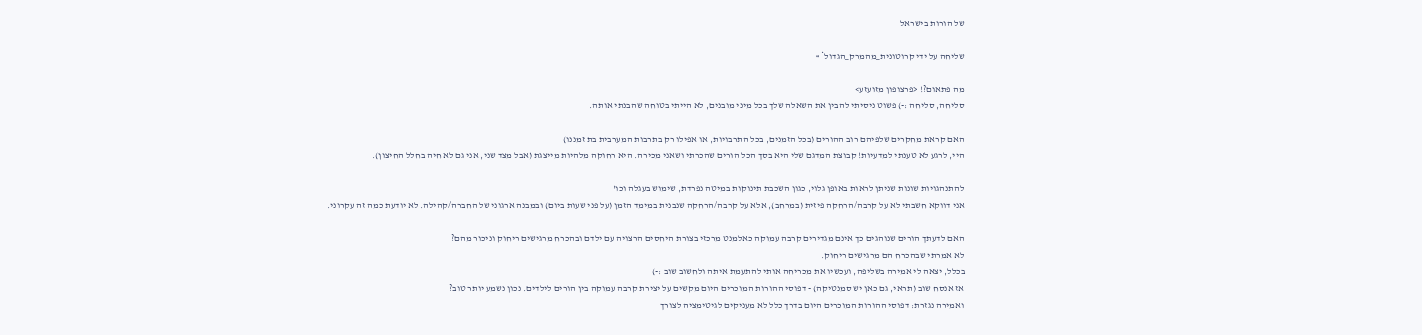של הורות בישראל

שליחה על ידי קרוטונית_מהמרק_הגדול* »

מה פתאום?! <פרצופון מזועזע>
סליחה, סליחה :-) פשוט ניסיתי להבין את השאלה שלך בכל מיני מובנים, לא הייתי בטוחה שהבנתי אותה.

האם קראת מחקרים שלפיהם רוב ההורים (בכל הזמנים, בכל התרבויות, או אפילו רק בתרבות המערבית בת זמננו)
היי, לרגע לא טענתי למדעיות! קבוצת המדגם שלי היא בסך הכל הורים שהכרתי ושאני מכירה. היא רחוקה מלהיות מייצגת (אבל מצד שני, אני גם לא חיה בחלל החיצון).

להתנהגויות שונות שניתן לראות באופן גלוי, כגון השכבת תינוקות במיטה נפרדת, שימוש בעגלה וכו'
אני דווקא חשבתי לא על קרבה/הרחקה פיזית (במרחב), אלא על קרבה/הרחקה שנבנית במימד הזמן (על פני שעות ביום) ובמבנה ארגוני של החברה/קהילה. לא יודעת כמה זה עקרוני.

האם לדעתך הורים שנוהגים כך אינם מגדירים קרבה עמוקה כאלמנט מרכזי בצורת היחסים הרצויה עם ילדם ובהכרח מרגישים ריחוק וניכור מהם?
לא אמרתי שבהכרח הם מרגישים ריחוק.
בכלל, יצאה לי אמירה בשליפה, ועכשיו את מכריחה אותי להתעמת איתה ולחשוב שוב :-)
אז אנסח שוב (תראי, גם כאן יש סמנטיקה) - דפוסי ההורות המוכרים היום מקשים על יצירת קרבה עמוקה בין הורים לילדים. נכון נשמע יותר טוב?
ואמירה נגזרת: דפוסי ההורות המוכרים היום בדרך כלל לא מעניקים לגיטימציה לצורך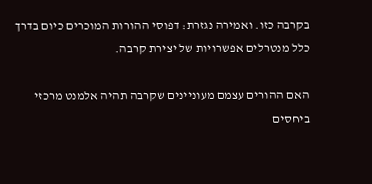בקרבה כזו. ואמירה נגזרת: דפוסי ההורות המוכרים כיום בדרך כלל מנטרלים אפשרויות של יצירת קרבה.

האם ההורים עצמם מעוניינים שקרבה תהיה אלמנט מרכזי ביחסים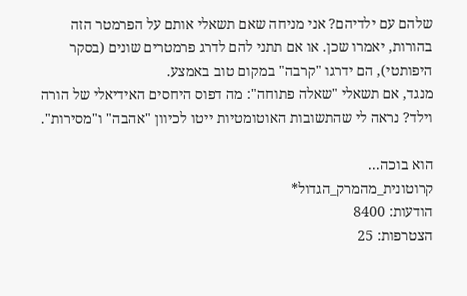שלהם עם ילדיהם? אני מניחה שאם תשאלי אותם על הפרמטר הזה בהורות, יאמרו שכן. או אם תתני להם לדרג פרמטרים שונים (בסקר היפותטי), הם ידרגו "קרבה" במקום טוב באמצע.
מנגד, אם תשאלי "שאלה פתוחה": מה דפוס היחסים האידיאלי של הורה וילד? נראה לי שהתשובות האוטומטיות ייטו לכיוון "אהבה" ו"מסירות".

הוא בוכה...
קרוטונית_מהמרק_הגדול*
הודעות: 8400
הצטרפות: 25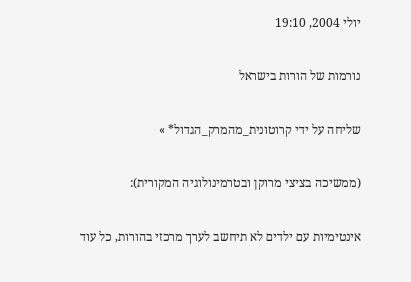יולי 2004, 19:10

נורמות של הורות בישראל

שליחה על ידי קרוטונית_מהמרק_הגדול* »

(ממשיכה בציצי מרוקן ובטרמינולוגיה המקורית):

אינטימיות עם ילדים לא תיחשב לערך מרכזי בהורות, כל עוד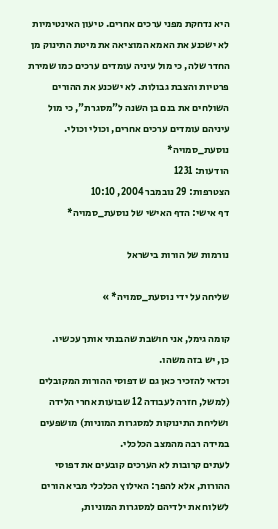היא נדחקת מפני ערכים אחרים. טיעון האינטימיות לא ישכנע את האמא המוציאה את מיטת התינוק מן החדר שלה, כי מול עיניה עומדים ערכים כמו שמירת פרטיות והצבת גבולות. לא ישכנע את ההורים השולחים את בנם בן השנה ל"מסגרת", כי מול עיניהם עומדים ערכים אחרים, וכולי וכולי.
נוסעת_סמויה*
הודעות: 1231
הצטרפות: 29 נובמבר 2004, 10:10
דף אישי: הדף האישי של נוסעת_סמויה*

נורמות של הורות בישראל

שליחה על ידי נוסעת_סמויה* »

קומה גימל, אני חושבת שהבנתי אותך עכשיו.
כן, יש בזה משהו.
וכדאי להזכיר כאן גם ש דפוסי ההורות המקובלים (למשל, חזרה לעבודה 12 שבועות אחרי הלידה ושליחת התינוקות למסגרות המוניות) מושפעים במידה רבה מהמצב הכלכלי.
לעתים קרובות לא הערכים קובעים את דפוסי ההורות, אלא להפך: האילוץ הכלכלי מביא הורים לשלוח את ילדיהם למסגרות המוניות,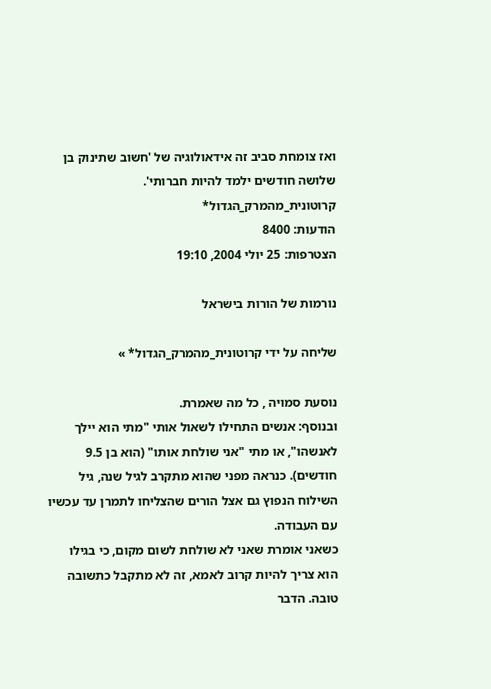ואז צומחת סביב זה אידאולוגיה של 'חשוב שתינוק בן שלושה חודשים ילמד להיות חברותי'.
קרוטונית_מהמרק_הגדול*
הודעות: 8400
הצטרפות: 25 יולי 2004, 19:10

נורמות של הורות בישראל

שליחה על ידי קרוטונית_מהמרק_הגדול* »

נוסעת סמויה , כל מה שאמרת.
ובנוסף: אנשים התחילו לשאול אותי "מתי הוא יילך לאנשהו", או מתי "אני שולחת אותו" (הוא בן 9.5 חודשים). כנראה מפני שהוא מתקרב לגיל שנה, גיל השילוח הנפוץ גם אצל הורים שהצליחו לתמרן עד עכשיו עם העבודה.
כשאני אומרת שאני לא שולחת לשום מקום, כי בגילו הוא צריך להיות קרוב לאמא, זה לא מתקבל כתשובה טובה. הדבר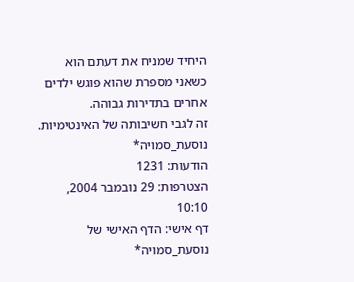היחיד שמניח את דעתם הוא כשאני מספרת שהוא פוגש ילדים אחרים בתדירות גבוהה.
זה לגבי חשיבותה של האינטימיות.
נוסעת_סמויה*
הודעות: 1231
הצטרפות: 29 נובמבר 2004, 10:10
דף אישי: הדף האישי של נוסעת_סמויה*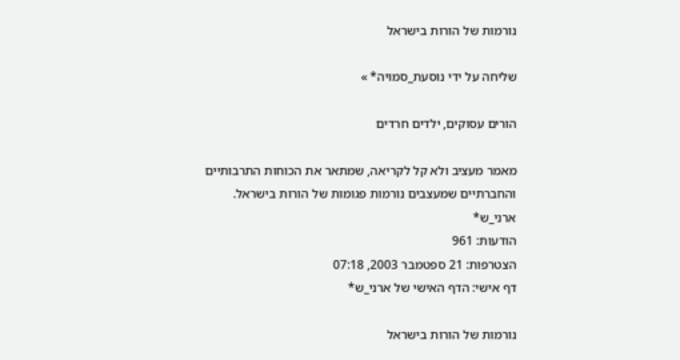נורמות של הורות בישראל

שליחה על ידי נוסעת_סמויה* »

הורים עסוקים, ילדים חרדים

מאמר מעציב ולא קל לקריאה, שמתאר את הכוחות התרבותיים והחברתיים שמעצבים נורמות פגומות של הורות בישראל.
ארני_ש*
הודעות: 961
הצטרפות: 21 ספטמבר 2003, 07:18
דף אישי: הדף האישי של ארני_ש*

נורמות של הורות בישראל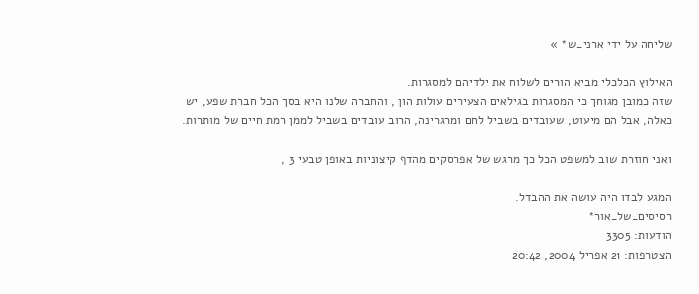שליחה על ידי ארני_ש* »

האילוץ הכלכלי מביא הורים לשלוח את ילדיהם למסגרות.
שזה כמובן מגוחך כי המסגרות בגילאים הצעירים עולות הון , והחברה שלנו היא בסך הכל חברת שפע, יש כאלה, אבל הם מיעוט, שעובדים בשביל לחם ומרגרינה, הרוב עובדים בשביל לממן רמת חיים של מותרות.

ואני חוזרת שוב למשפט הכל כך מרגש של אפרסקים מהדף קיצוניות באופן טבעי 3 ,

המגע לבדו היה עושה את ההבדל.
רסיסים_של_אור*
הודעות: 3305
הצטרפות: 21 אפריל 2004, 20:42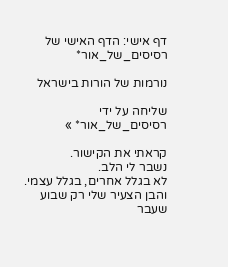דף אישי: הדף האישי של רסיסים_של_אור*

נורמות של הורות בישראל

שליחה על ידי רסיסים_של_אור* »

קראתי את הקישור.
נשבר לי הלב.
לא בגלל אחרים, בגלל עצמי.
והבן הצעיר שלי רק שבוע שעבר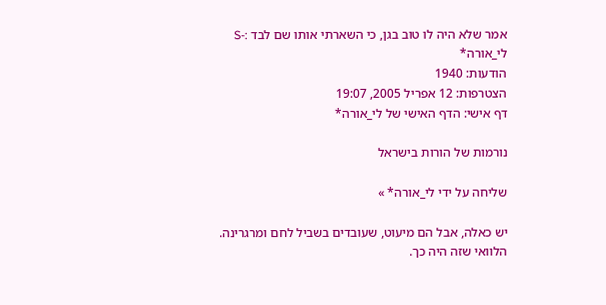אמר שלא היה לו טוב בגן, כי השארתי אותו שם לבד :-S
לי_אורה*
הודעות: 1940
הצטרפות: 12 אפריל 2005, 19:07
דף אישי: הדף האישי של לי_אורה*

נורמות של הורות בישראל

שליחה על ידי לי_אורה* »

יש כאלה, אבל הם מיעוט, שעובדים בשביל לחם ומרגרינה.
הלוואי שזה היה כך.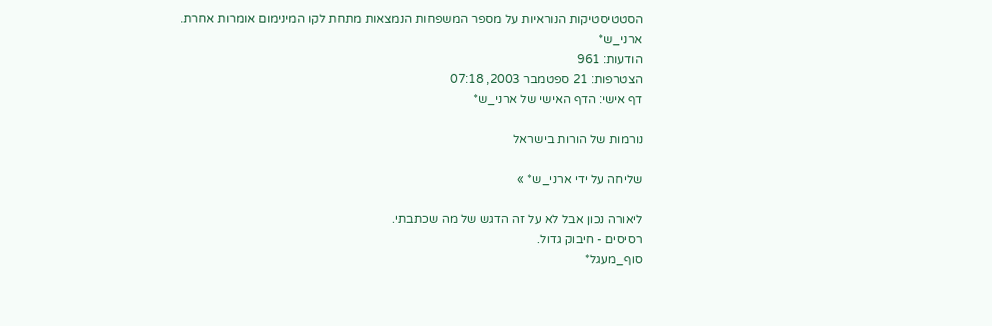הסטטיסטיקות הנוראיות על מספר המשפחות הנמצאות מתחת לקו המינימום אומרות אחרת.
ארני_ש*
הודעות: 961
הצטרפות: 21 ספטמבר 2003, 07:18
דף אישי: הדף האישי של ארני_ש*

נורמות של הורות בישראל

שליחה על ידי ארני_ש* »

ליאורה נכון אבל לא על זה הדגש של מה שכתבתי.
רסיסים - חיבוק גדול.
סוף_מעגל*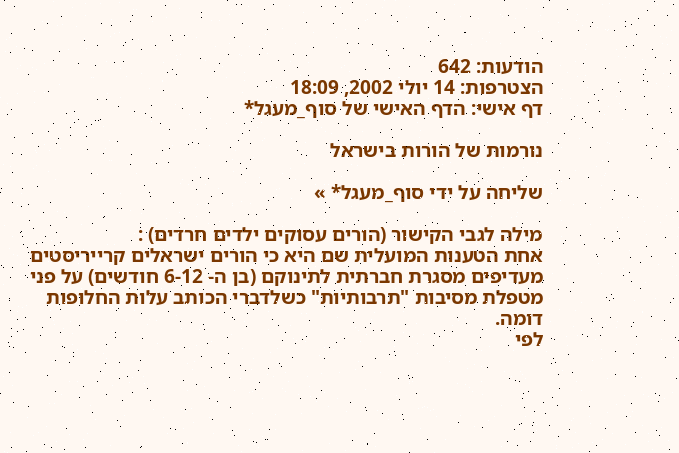הודעות: 642
הצטרפות: 14 יולי 2002, 18:09
דף אישי: הדף האישי של סוף_מעגל*

נורמות של הורות בישראל

שליחה על ידי סוף_מעגל* »

מילה לגבי הקישור (הורים עסוקים ילדים חרדים) :
אחת הטענות המועלית שם היא כי הורים ישראלים קרייריסטים מעדיפים מסגרת חברתית לתינוקם (בן ה- 6-12 חודשים) על פני מטפלת מסיבות "תרבותיות" כשלדברי הכותב עלות החלופות דומה.
לפי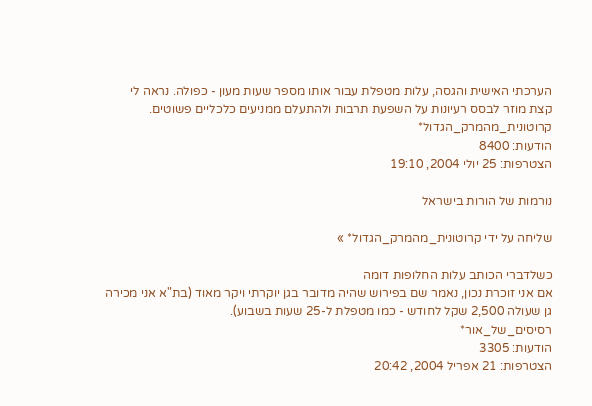הערכתי האישית והגסה, עלות מטפלת עבור אותו מספר שעות מעון - כפולה. נראה לי קצת מוזר לבסס רעיונות על השפעת תרבות ולהתעלם ממניעים כלכליים פשוטים.
קרוטונית_מהמרק_הגדול*
הודעות: 8400
הצטרפות: 25 יולי 2004, 19:10

נורמות של הורות בישראל

שליחה על ידי קרוטונית_מהמרק_הגדול* »

כשלדברי הכותב עלות החלופות דומה
אם אני זוכרת נכון, נאמר שם בפירוש שהיה מדובר בגן יוקרתי ויקר מאוד (בת"א אני מכירה גן שעולה 2,500 שקל לחודש - כמו מטפלת ל-25 שעות בשבוע).
רסיסים_של_אור*
הודעות: 3305
הצטרפות: 21 אפריל 2004, 20:42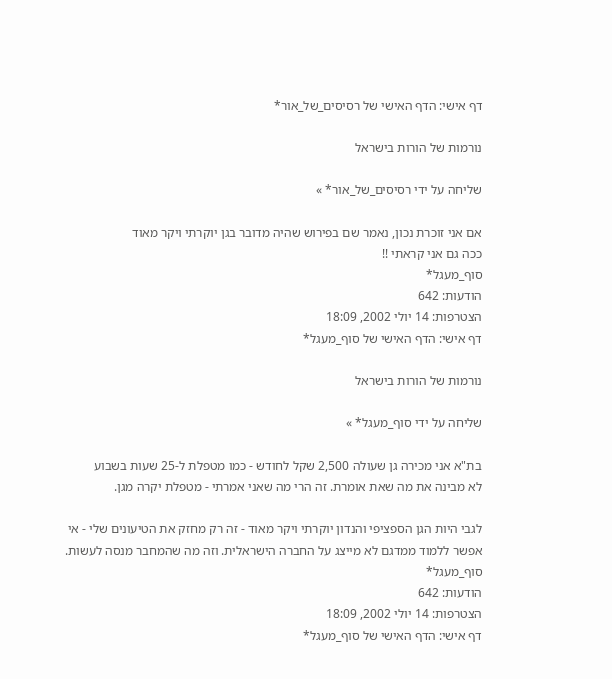דף אישי: הדף האישי של רסיסים_של_אור*

נורמות של הורות בישראל

שליחה על ידי רסיסים_של_אור* »

אם אני זוכרת נכון, נאמר שם בפירוש שהיה מדובר בגן יוקרתי ויקר מאוד
ככה גם אני קראתי !!
סוף_מעגל*
הודעות: 642
הצטרפות: 14 יולי 2002, 18:09
דף אישי: הדף האישי של סוף_מעגל*

נורמות של הורות בישראל

שליחה על ידי סוף_מעגל* »

בת"א אני מכירה גן שעולה 2,500 שקל לחודש - כמו מטפלת ל-25 שעות בשבוע
לא מבינה את מה שאת אומרת. זה הרי מה שאני אמרתי - מטפלת יקרה מגן.

לגבי היות הגן הספציפי והנדון יוקרתי ויקר מאוד - זה רק מחזק את הטיעונים שלי - אי אפשר ללמוד ממדגם לא מייצג על החברה הישראלית. וזה מה שהמחבר מנסה לעשות.
סוף_מעגל*
הודעות: 642
הצטרפות: 14 יולי 2002, 18:09
דף אישי: הדף האישי של סוף_מעגל*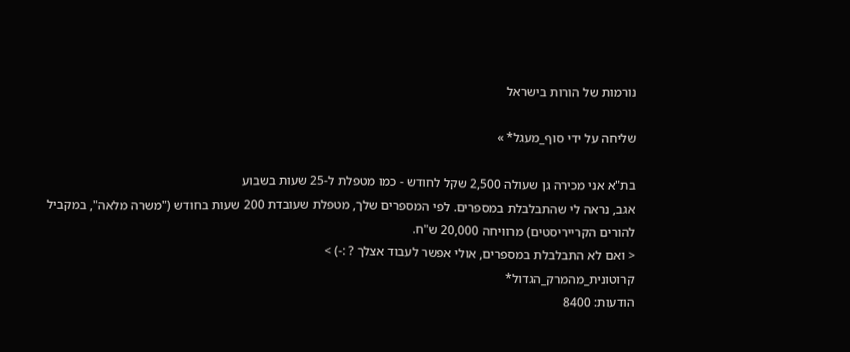נורמות של הורות בישראל

שליחה על ידי סוף_מעגל* »

בת"א אני מכירה גן שעולה 2,500 שקל לחודש - כמו מטפלת ל-25 שעות בשבוע
אגב, נראה לי שהתבלבלת במספרים. לפי המספרים שלך, מטפלת שעובדת 200 שעות בחודש ("משרה מלאה", במקביל להורים הקרייריסטים) מרוויחה 20,000 ש"ח.
< ואם לא התבלבלת במספרים, אולי אפשר לעבוד אצלך ? :-) >
קרוטונית_מהמרק_הגדול*
הודעות: 8400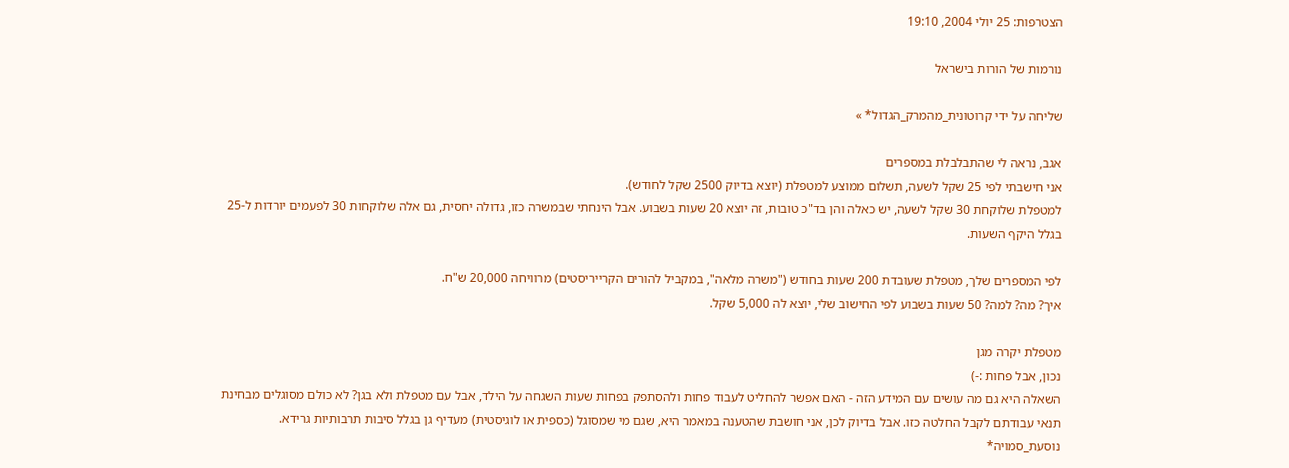הצטרפות: 25 יולי 2004, 19:10

נורמות של הורות בישראל

שליחה על ידי קרוטונית_מהמרק_הגדול* »

אגב, נראה לי שהתבלבלת במספרים
אני חישבתי לפי 25 שקל לשעה, תשלום ממוצע למטפלת (יוצא בדיוק 2500 שקל לחודש).
למטפלת שלוקחת 30 שקל לשעה, יש כאלה והן בד"כ טובות, זה יוצא 20 שעות בשבוע. אבל הינחתי שבמשרה כזו, גדולה יחסית, גם אלה שלוקחות 30 לפעמים יורדות ל-25 בגלל היקף השעות.

לפי המספרים שלך, מטפלת שעובדת 200 שעות בחודש ("משרה מלאה", במקביל להורים הקרייריסטים) מרוויחה 20,000 ש"ח.
איך? מה? למה? 50 שעות בשבוע לפי החישוב שלי, יוצא לה 5,000 שקל.

מטפלת יקרה מגן
נכון, אבל פחות :-)
השאלה היא גם מה עושים עם המידע הזה - האם אפשר להחליט לעבוד פחות ולהסתפק בפחות שעות השגחה על הילד, אבל עם מטפלת ולא בגן? לא כולם מסוגלים מבחינת תנאי עבודתם לקבל החלטה כזו. אבל בדיוק לכן, אני חושבת שהטענה במאמר היא, שגם מי שמסוגל (כספית או לוגיסטית) מעדיף גן בגלל סיבות תרבותיות גרידא.
נוסעת_סמויה*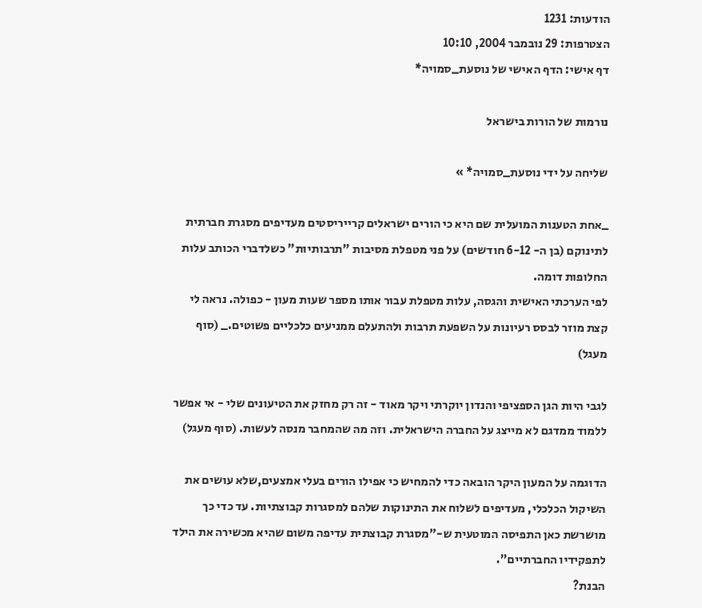הודעות: 1231
הצטרפות: 29 נובמבר 2004, 10:10
דף אישי: הדף האישי של נוסעת_סמויה*

נורמות של הורות בישראל

שליחה על ידי נוסעת_סמויה* »

_אחת הטענות המועלית שם היא כי הורים ישראלים קרייריסטים מעדיפים מסגרת חברתית לתינוקם (בן ה- 6-12 חודשים) על פני מטפלת מסיבות "תרבותיות" כשלדברי הכותב עלות החלופות דומה.
לפי הערכתי האישית והגסה, עלות מטפלת עבור אותו מספר שעות מעון - כפולה. נראה לי קצת מוזר לבסס רעיונות על השפעת תרבות ולהתעלם ממניעים כלכליים פשוטים._ (סוף מעגל)

לגבי היות הגן הספציפי והנדון יוקרתי ויקר מאוד - זה רק מחזק את הטיעונים שלי - אי אפשר ללמוד ממדגם לא מייצג על החברה הישראלית. וזה מה שהמחבר מנסה לעשות. (סוף מעגל)

הדוגמה על המעון היקר הובאה כדי להמחיש כי אפילו הורים בעלי אמצעים,שלא עושים את השיקול הכלכלי, מעדיפים לשלוח את התינוקות שלהם למסגרות קבוצתיות. עד כדי כך מושרשת כאן התפיסה המוטעית ש-"מסגרת קבוצתית עדיפה משום שהיא מכשירה את הילד לתפקידיו החברתיים".
הבנת?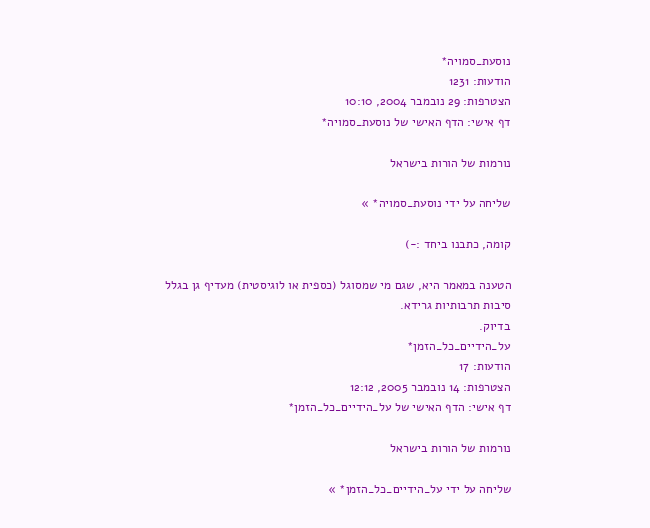נוסעת_סמויה*
הודעות: 1231
הצטרפות: 29 נובמבר 2004, 10:10
דף אישי: הדף האישי של נוסעת_סמויה*

נורמות של הורות בישראל

שליחה על ידי נוסעת_סמויה* »

קומה, כתבנו ביחד :-)

הטענה במאמר היא, שגם מי שמסוגל (כספית או לוגיסטית) מעדיף גן בגלל סיבות תרבותיות גרידא.
בדיוק.
על_הידיים_כל_הזמן*
הודעות: 17
הצטרפות: 14 נובמבר 2005, 12:12
דף אישי: הדף האישי של על_הידיים_כל_הזמן*

נורמות של הורות בישראל

שליחה על ידי על_הידיים_כל_הזמן* »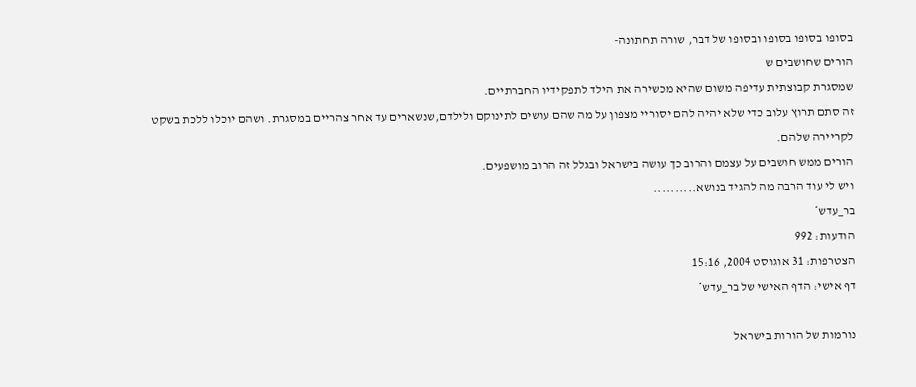בסופו בסופו בסופו ובסופו של דבר, שורה תחתונה-
הורים שחושבים ש
שמסגרת קבוצתית עדיפה משום שהיא מכשירה את הילד לתפקידיו החברתיים.
זה סתם תרוץ עלוב כדי שלא יהיה להם יסוריי מצפון על מה שהם עושים לתינוקם ולילדם,שנשארים עד אחר צהריים במסגרת. ושהם יוכלו ללכת בשקט לקריירה שלהם.
הורים ממש חושבים על עצמם והרוב כך עושה בישראל ובגלל זה הרוב מושפעים.
ויש לי עוד הרבה מה להגיד בנושא..........
בר_עדש*
הודעות: 992
הצטרפות: 31 אוגוסט 2004, 15:16
דף אישי: הדף האישי של בר_עדש*

נורמות של הורות בישראל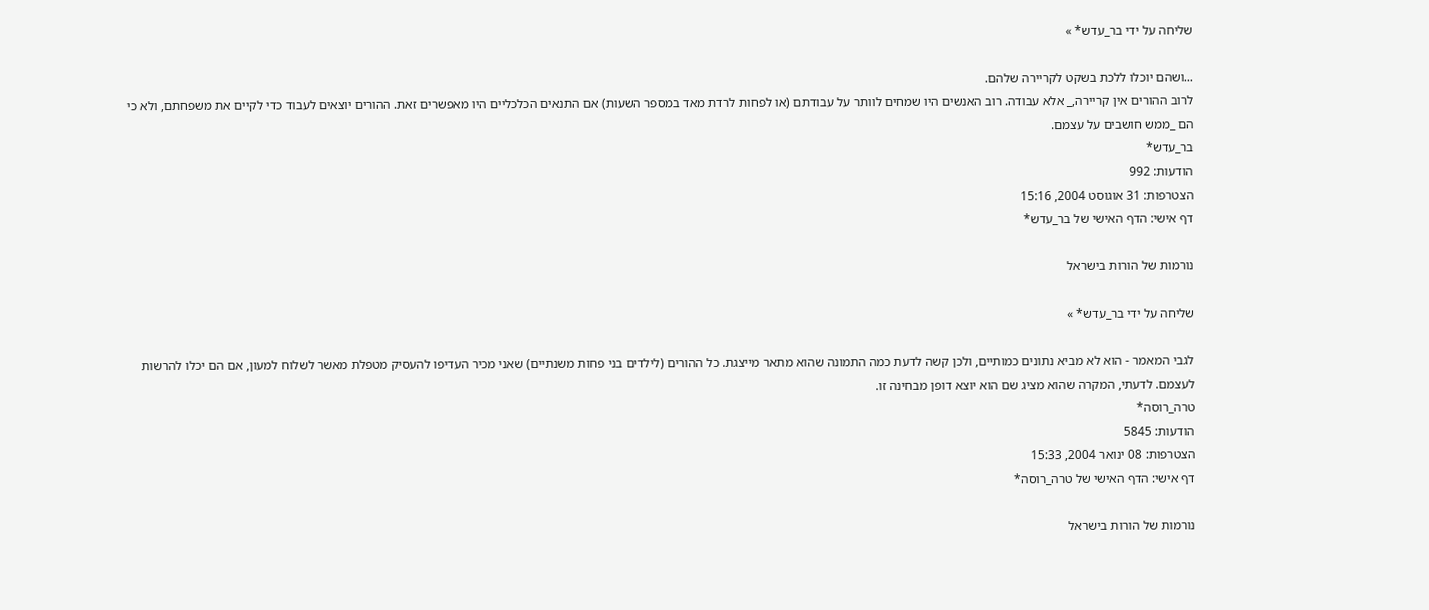שליחה על ידי בר_עדש* »

...ושהם יוכלו ללכת בשקט לקריירה שלהם.
לרוב ההורים אין קריירה,_ אלא עבודה. רוב האנשים היו שמחים לוותר על עבודתם (או לפחות לרדת מאד במספר השעות) אם התנאים הכלכליים היו מאפשרים זאת. ההורים יוצאים לעבוד כדי לקיים את משפחתם, ולא כי הם _ממש חושבים על עצמם.
בר_עדש*
הודעות: 992
הצטרפות: 31 אוגוסט 2004, 15:16
דף אישי: הדף האישי של בר_עדש*

נורמות של הורות בישראל

שליחה על ידי בר_עדש* »

לגבי המאמר - הוא לא מביא נתונים כמותיים, ולכן קשה לדעת כמה התמונה שהוא מתאר מייצגת. כל ההורים (לילדים בני פחות משנתיים) שאני מכיר העדיפו להעסיק מטפלת מאשר לשלוח למעון, אם הם יכלו להרשות לעצמם. לדעתי, המקרה שהוא מציג שם הוא יוצא דופן מבחינה זו.
טרה_רוסה*
הודעות: 5845
הצטרפות: 08 ינואר 2004, 15:33
דף אישי: הדף האישי של טרה_רוסה*

נורמות של הורות בישראל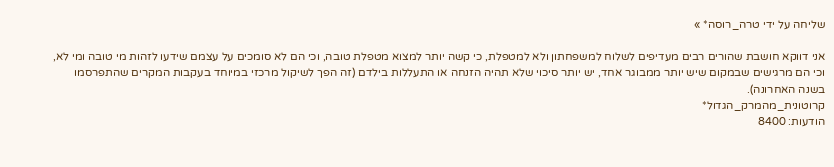שליחה על ידי טרה_רוסה* »

אני דווקא חושבת שהורים רבים מעדיפים לשלוח למשפחתון ולא למטפלת, כי קשה יותר למצוא מטפלת טובה, וכי הם לא סומכים על עצמם שידעו לזהות מי טובה ומי לא, וכי הם מרגישים שבמקום שיש יותר ממבוגר אחד, יש יותר סיכוי שלא תהיה הזנחה או התעללות בילדם (זה הפך לשיקול מרכזי במיוחד בעקבות המקרים שהתפרסמו בשנה האחרונה).
קרוטונית_מהמרק_הגדול*
הודעות: 8400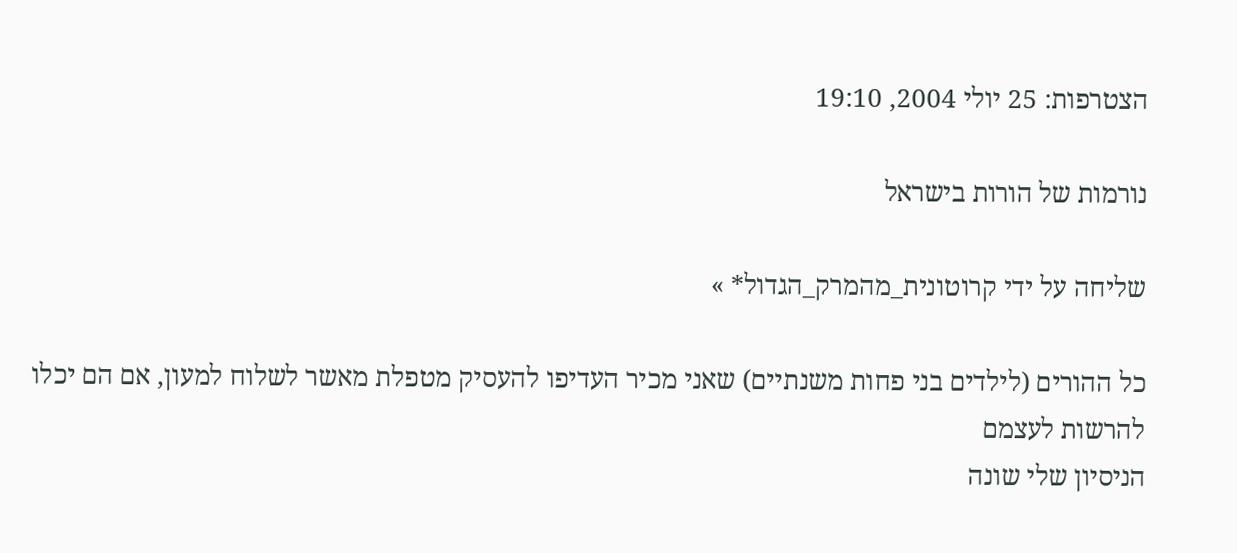הצטרפות: 25 יולי 2004, 19:10

נורמות של הורות בישראל

שליחה על ידי קרוטונית_מהמרק_הגדול* »

כל ההורים (לילדים בני פחות משנתיים) שאני מכיר העדיפו להעסיק מטפלת מאשר לשלוח למעון, אם הם יכלו להרשות לעצמם
הניסיון שלי שונה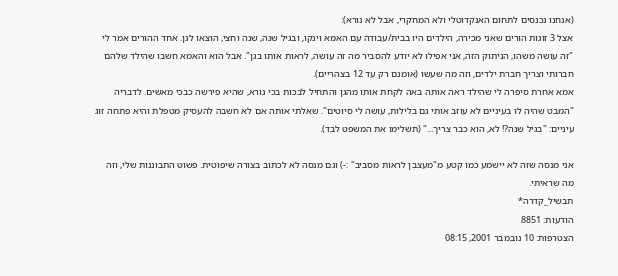(אנחנו נכנסים לתחום האנקדוטלי ולא המחקרי, אבל לא נורא):
אצל 3 זוגות הורים שאני מכירה, הילדים היו בבית/עבודה עם האמא וינקו, ובגיל שנה, שנה וחצי, הוצאו לגן. אחד ההורים אמר לי "זה עושה משהו, הניתוק הזה, אני אפילו לא יודע להסביר מה זה עושה, לראות אותו בגן". אבל הוא והאמא חשבו שהילד שלהם חברותי וצריך חברת ילדים, וזה מה שעשו (אומנם רק עד 12 בצהריים).
אמא אחרת סיפרה לי שהילד ראה אותה באה לקחת אותו מהגן והתחיל לבכות בכי נורא, שהיא פירשה כבכי מאשים. לדבריה "המבט שהיה לו בעיניים לא עוזב אותי גם בלילות, עושה לי סיוטים". שאלתי אותה אם לא חשבה להעסיק מטפלת והיא פתחה זוג עיניים: "בגיל שנה?! לא, הוא כבר צריך..." (תשלימו את המשפט לבד).

אני מנסה שזה לא יישמע כמו קטע מ"מעצבן לראות מסביב" :-) וגם מנסה לא לכתוב בצורה שיפוטית. פשוט התבוננות שלי, וזה מה שראיתי.
תבשיל_קדרה*
הודעות: 8851
הצטרפות: 10 נובמבר 2001, 08:15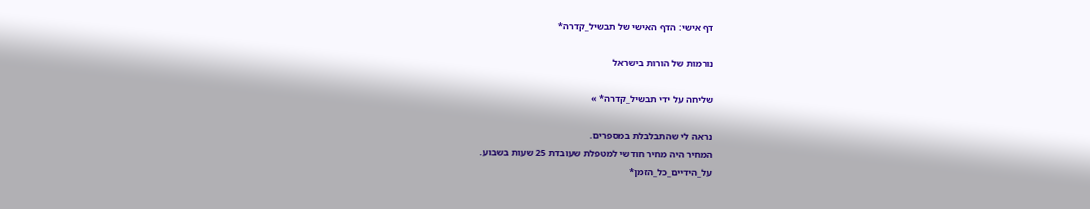דף אישי: הדף האישי של תבשיל_קדרה*

נורמות של הורות בישראל

שליחה על ידי תבשיל_קדרה* »

נראה לי שהתבלבלת במספרים.
המחיר היה מחיר חודשי למטפלת שעובדת 25 שעות בשבוע.
על_הידיים_כל_הזמן*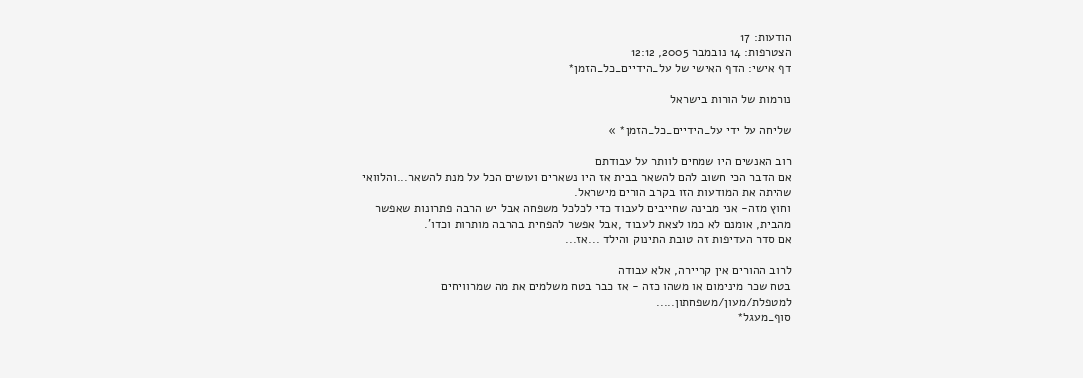הודעות: 17
הצטרפות: 14 נובמבר 2005, 12:12
דף אישי: הדף האישי של על_הידיים_כל_הזמן*

נורמות של הורות בישראל

שליחה על ידי על_הידיים_כל_הזמן* »

רוב האנשים היו שמחים לוותר על עבודתם
אם הדבר הכי חשוב להם להשאר בבית אז היו נשארים ועושים הכל על מנת להשאר...והלוואי שהיתה את המודעות הזו בקרב הורים מישראל.
וחוץ מזה- אני מבינה שחייבים לעבוד כדי לכלכל משפחה אבל יש הרבה פתרונות שאפשר מהבית, אומנם לא כמו לצאת לעבוד ,אבל אפשר להפחית בהרבה מותרות וכדו'.
אם סדר העדיפות זה טובת התינוק והילד ...אז...

לרוב ההורים אין קריירה, אלא עבודה
בטח שכר מינימום או משהו כזה - אז כבר בטח משלמים את מה שמרוויחים למטפלת/מעון/משפחתון.....
סוף_מעגל*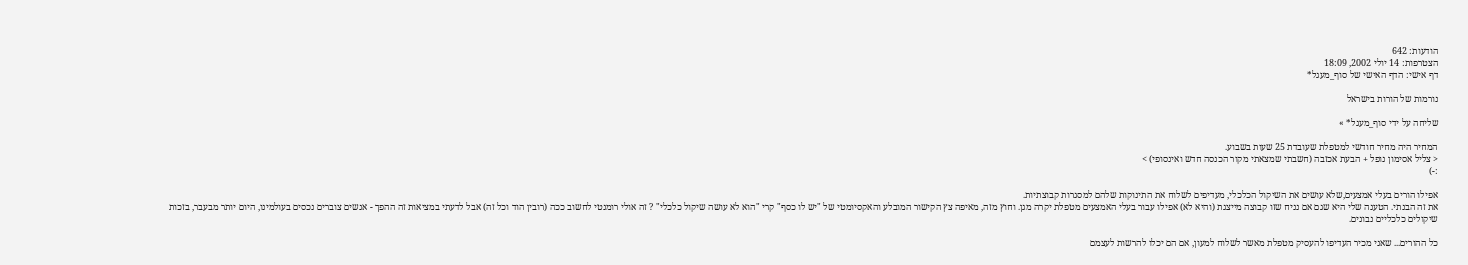הודעות: 642
הצטרפות: 14 יולי 2002, 18:09
דף אישי: הדף האישי של סוף_מעגל*

נורמות של הורות בישראל

שליחה על ידי סוף_מעגל* »

המחיר היה מחיר חודשי למטפלת שעובדת 25 שעות בשבוע.
< צליל אסימון נופל + הבעת אכזבה (חשבתי שמצאתי מקור הכנסה חדש ואינסופי) >
:-)

אפילו הורים בעלי אמצעים,שלא עושים את השיקול הכלכלי, מעדיפים לשלוח את התינוקות שלהם למסגרות קבוצתיות.
את זה הבנתי. הטענה שלי היא שגם אם נניח שזו קבוצה מייצגת (והיא לא) אפילו עבור בעלי האמצעים מטפלת יקרה מגן. וחוץ מזה, מאיפה צץ הקישור המובלע והאקסיומטי של "יש לו כסף" קרי "הוא לא עושה שיקול כלכלי" ? זה אולי רומנטי לחשוב ככה (רובין הוד וכל זה) אבל לדעתי במציאות זה ההפך - אנשים צוברים נכסים בעולמינו, היום יותר מבעבר, בזכות שיקולים כלכליים נבונים.

כל ההורים... שאני מכיר העדיפו להעסיק מטפלת מאשר לשלוח למעון, אם הם יכלו להרשות לעצמם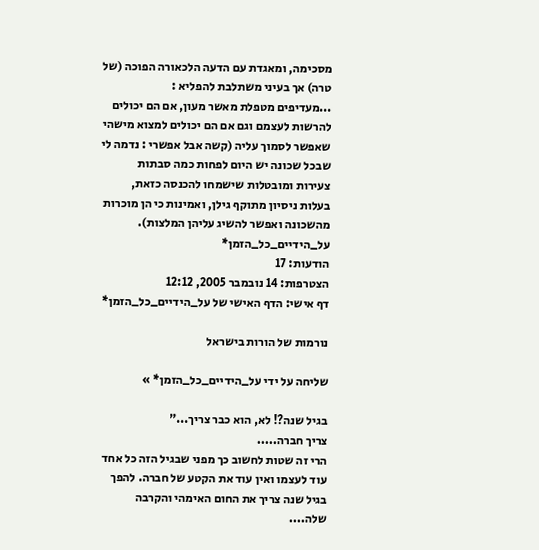מסכימה, ומאגדת עם הדעה הלכאורה הפוכה (של טרה) אך בעיני משתלבת להפליא :
...מעדיפים מטפלת מאשר מעון, אם הם יכולים להרשות לעצמם וגם אם הם יכולים למצוא מישהי שאפשר לסמוך עליה (קשה אבל אפשרי : נדמה לי שבכל שכונה יש היום לפחות כמה סבתות צעירות ומובטלות שישמחו להכנסה כזאת, בעלות ניסיון מתוקף גילן, ואמינות כי הן מוכרות מהשכונה ואפשר להשיג עליהן המלצות).
על_הידיים_כל_הזמן*
הודעות: 17
הצטרפות: 14 נובמבר 2005, 12:12
דף אישי: הדף האישי של על_הידיים_כל_הזמן*

נורמות של הורות בישראל

שליחה על ידי על_הידיים_כל_הזמן* »

בגיל שנה?! לא, הוא כבר צריך..."
צריך חברה.....
הרי זה שטות לחשוב כך מפני שבגיל הזה כל אחד עוד לעצמו ואין עוד את הקטע של חברה. להפך בגיל שנה צריך את החום האימהי והקרבה שלה....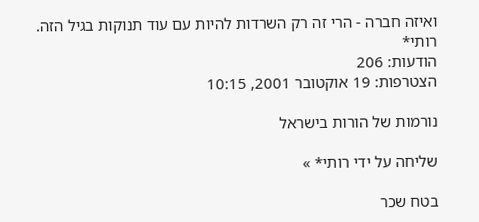ואיזה חברה - הרי זה רק השרדות להיות עם עוד תנוקות בגיל הזה.
רותי*
הודעות: 206
הצטרפות: 19 אוקטובר 2001, 10:15

נורמות של הורות בישראל

שליחה על ידי רותי* »

בטח שכר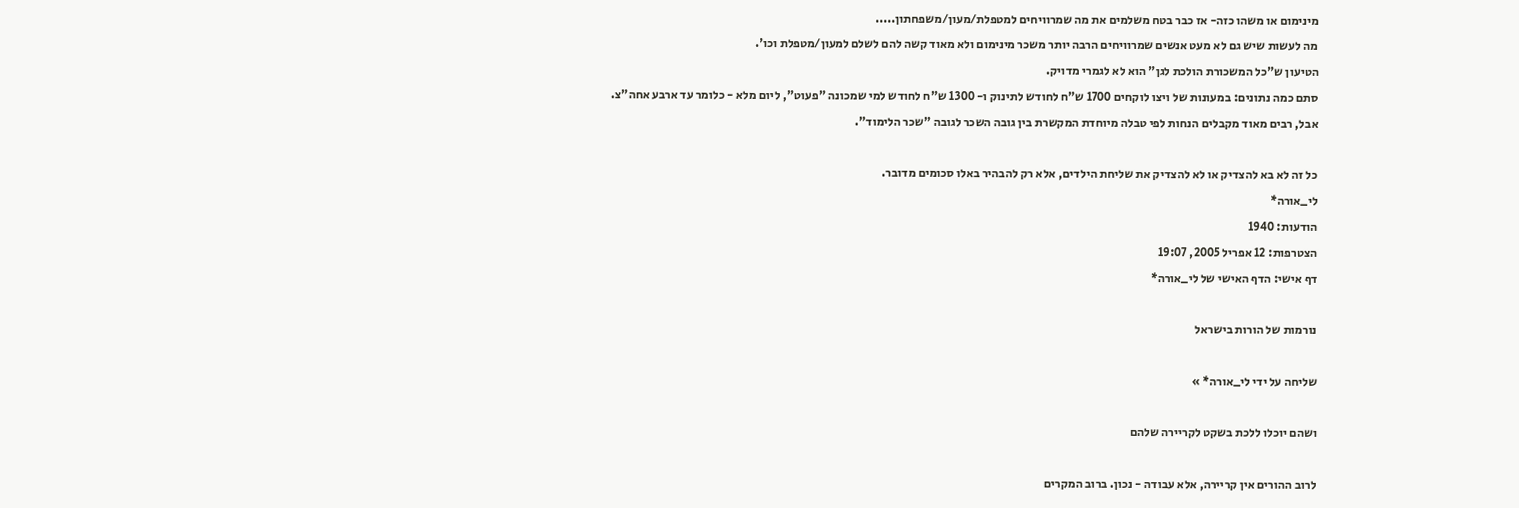מינימום או משהו כזה- אז כבר בטח משלמים את מה שמרוויחים למטפלת/מעון/משפחתון.....
מה לעשות שיש גם לא מעט אנשים שמרוויחים הרבה יותר משכר מינימום ולא מאוד קשה להם לשלם למעון/מטפלת וכו'.
הטיעון ש"כל המשכורת הולכת לגן" הוא לא לגמרי מדויק.
סתם כמה נתונים: במעונות של ויצו לוקחים 1700 ש"ח לחודש לתינוק ו- 1300 ש"ח לחודש למי שמכונה "פעוט", ליום מלא - כלומר עד ארבע אחה"צ.
אבל, רבים מאוד מקבלים הנחות לפי טבלה מיוחדת המקשרת בין גובה השכר לגובה "שכר הלימוד".

כל זה לא בא להצדיק או לא להצדיק את שליחת הילדים, אלא רק להבהיר באלו סכומים מדובר.
לי_אורה*
הודעות: 1940
הצטרפות: 12 אפריל 2005, 19:07
דף אישי: הדף האישי של לי_אורה*

נורמות של הורות בישראל

שליחה על ידי לי_אורה* »

ושהם יוכלו ללכת בשקט לקריירה שלהם

לרוב ההורים אין קריירה, אלא עבודה - נכון. ברוב המקרים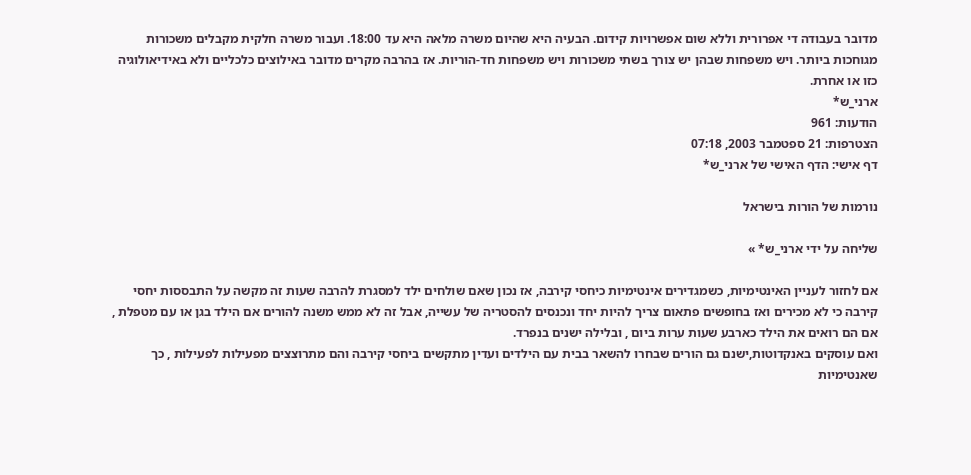מדובר בעבודה די אפרורית וללא שום אפשרויות קידום. הבעיה היא שהיום משרה מלאה היא עד 18:00. ועבור משרה חלקית מקבלים משכורות מגוחכות ביותר. ויש משפחות שבהן יש צורך בשתי משכורות ויש משפחות חד-הוריות. אז בהרבה מקרים מדובר באילוצים כלכליים ולא באידיאולוגיה כזו או אחרת.
ארני_ש*
הודעות: 961
הצטרפות: 21 ספטמבר 2003, 07:18
דף אישי: הדף האישי של ארני_ש*

נורמות של הורות בישראל

שליחה על ידי ארני_ש* »

אם לחזור לעניין האינטימיות, כשמגדירים אינטימיות כיחסי קירבה, אז נכון שאם שולחים ילד למסגרת להרבה שעות זה מקשה על התבססות יחסי קירבה כי לא מכירים ואז בחופשים פתאום צריך להיות יחד ונכנסים להסטריה של עשייה, אבל זה לא ממש משנה להורים אם הילד בגן או עם מטפלת , אם הם רואים את הילד כארבע שעות ערות ביום , ובלילה ישנים בנפרד.
ואם עוסקים באנקדוטות,ישנם גם הורים שבחרו להשאר בבית עם הילדים ועדין מתקשים ביחסי קירבה והם מתרוצצים מפעילות לפעילות , כך שאנטימיות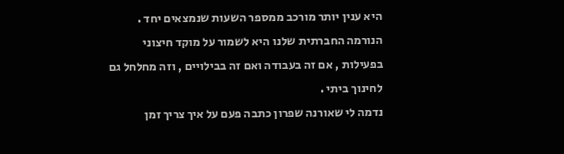היא ענין יותר מורכב ממספר השעות שנמצאים יחד .
הנורמה החברתית שלנו היא לשמור על מוקד חיצוני בפעילות , אם זה בעבודה ואם זה בבילויים , וזה מחלחל גם לחינוך ביתי .
נדמה לי שאורנה שפרון כתבה פעם על איך צריך זמן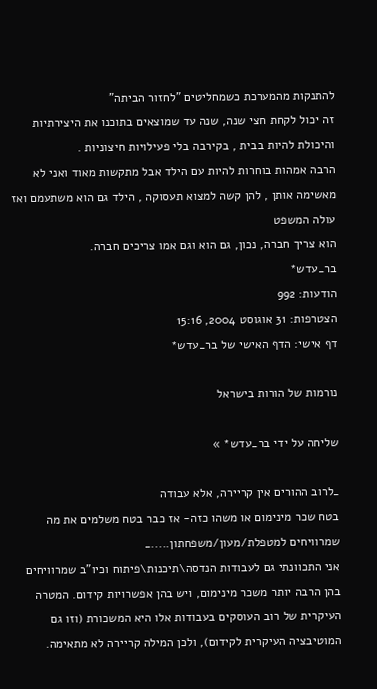להתנקות מהמערכת כשמחליטים "לחזור הביתה"
זה יכול לקחת חצי שנה, שנה עד שמוצאים בתוכנו את היצירתיות והיכולת להיות בבית , בקירבה בלי פעילויות חיצוניות .
הרבה אמהות בוחרות להיות עם הילד אבל מתקשות מאוד ואני לא מאשימה אותן , להן קשה למצוא תעסוקה , הילד גם הוא משתעמם ואז עולה המשפט
הוא צריך חברה, נכון, גם הוא וגם אמו צריכים חברה.
בר_עדש*
הודעות: 992
הצטרפות: 31 אוגוסט 2004, 15:16
דף אישי: הדף האישי של בר_עדש*

נורמות של הורות בישראל

שליחה על ידי בר_עדש* »

_לרוב ההורים אין קריירה, אלא עבודה
בטח שכר מינימום או משהו כזה- אז כבר בטח משלמים את מה שמרוויחים למטפלת/מעון/משפחתון....._
אני התכוונתי גם לעבודות הנדסה\תיכנות\פיתוח וכיו"ב שמרוויחים בהן הרבה יותר משכר מינימום, ויש בהן אפשרויות קידום. המטרה העיקרית של רוב העוסקים בעבודות אלו היא המשכורת (וזו גם המוטיבציה העיקרית לקידום), ולכן המילה קריירה לא מתאימה.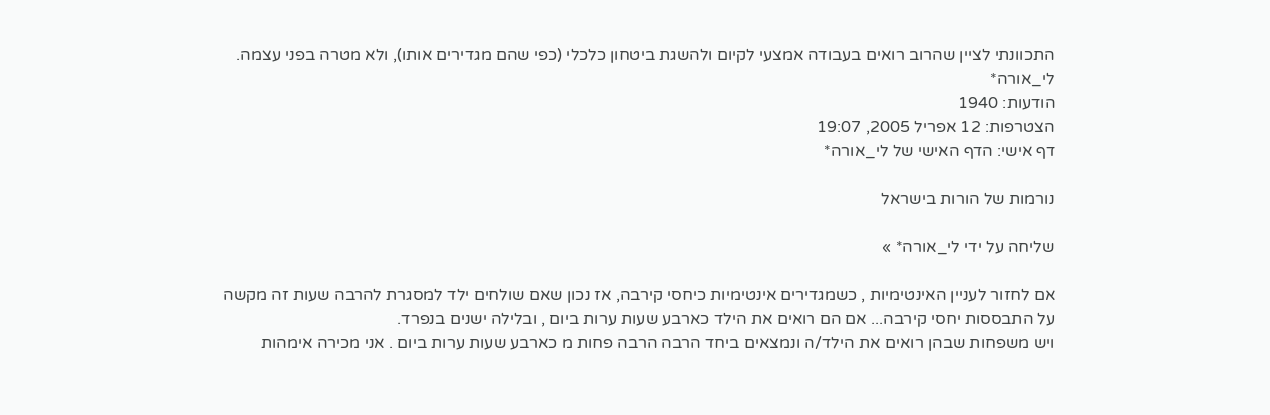התכוונתי לציין שהרוב רואים בעבודה אמצעי לקיום ולהשגת ביטחון כלכלי (כפי שהם מגדירים אותו), ולא מטרה בפני עצמה.
לי_אורה*
הודעות: 1940
הצטרפות: 12 אפריל 2005, 19:07
דף אישי: הדף האישי של לי_אורה*

נורמות של הורות בישראל

שליחה על ידי לי_אורה* »

אם לחזור לעניין האינטימיות , כשמגדירים אינטימיות כיחסי קירבה, אז נכון שאם שולחים ילד למסגרת להרבה שעות זה מקשה על התבססות יחסי קירבה... אם הם רואים את הילד כארבע שעות ערות ביום , ובלילה ישנים בנפרד.
ויש משפחות שבהן רואים את הילד/ה ונמצאים ביחד הרבה הרבה פחות מ כארבע שעות ערות ביום . אני מכירה אימהות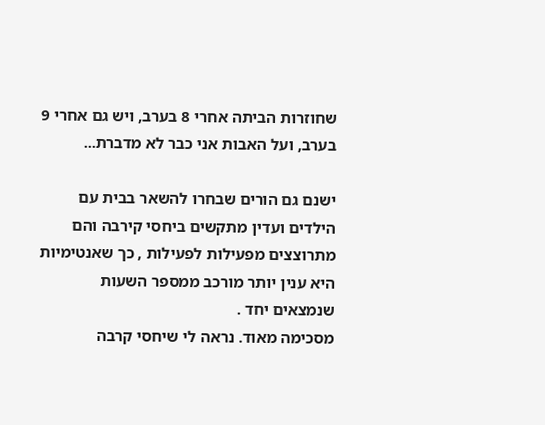שחוזרות הביתה אחרי 8 בערב, ויש גם אחרי 9 בערב, ועל האבות אני כבר לא מדברת...

ישנם גם הורים שבחרו להשאר בבית עם הילדים ועדין מתקשים ביחסי קירבה והם מתרוצצים מפעילות לפעילות , כך שאנטימיות היא ענין יותר מורכב ממספר השעות שנמצאים יחד .
מסכימה מאוד. נראה לי שיחסי קרבה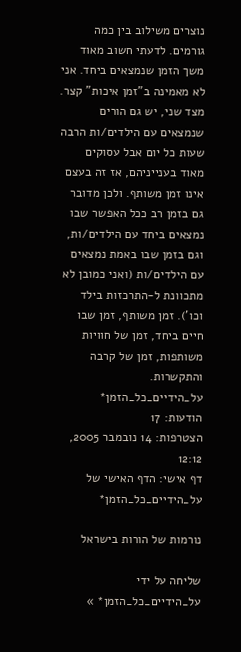נוצרים משילוב בין כמה גורמים. לדעתי חשוב מאוד משך הזמן שנמצאים ביחד. אני לא מאמינה ב"זמן איכות" קצר. מצד שני, יש גם הורים שנמצאים עם הילדים/ות הרבה שעות כל יום אבל עסוקים מאוד בענייניהם, אז זה בעצם אינו זמן משותף. ולכן מדובר גם בזמן רב ככל האפשר שבו נמצאים ביחד עם הילדים/ות, וגם בזמן שבו באמת נמצאים עם הילדים/ות (ואני כמובן לא מתכוונת ל-התרכזות בילד וכו'). זמן משותף, זמן שבו חיים ביחד, זמן של חוויות משותפות, זמן של קרבה והתקשרות.
על_הידיים_כל_הזמן*
הודעות: 17
הצטרפות: 14 נובמבר 2005, 12:12
דף אישי: הדף האישי של על_הידיים_כל_הזמן*

נורמות של הורות בישראל

שליחה על ידי על_הידיים_כל_הזמן* »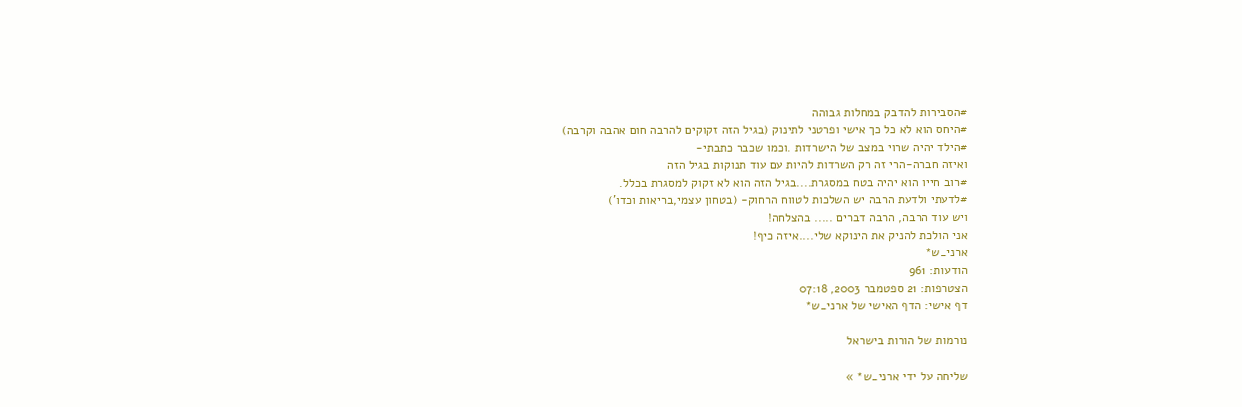#הסבירות להדבק במחלות גבוהה
#היחס הוא לא כל כך אישי ופרטני לתינוק (בגיל הזה זקוקים להרבה חום אהבה וקרבה)
#הילד יהיה שרוי במצב של הישרדות .וכמו שכבר כתבתי-
ואיזה חברה-הרי זה רק השרדות להיות עם עוד תנוקות בגיל הזה
#רוב חייו הוא יהיה בטח במסגרת....בגיל הזה הוא לא זקוק למסגרת בכלל.
#לדעתי ולדעת הרבה יש השלכות לטווח הרחוק- (בטחון עצמי,בריאות וכדו')
ויש עוד הרבה, הרבה דברים ..... בהצלחה!
אני הולכת להניק את הינוקא שלי....איזה כיף!
ארני_ש*
הודעות: 961
הצטרפות: 21 ספטמבר 2003, 07:18
דף אישי: הדף האישי של ארני_ש*

נורמות של הורות בישראל

שליחה על ידי ארני_ש* »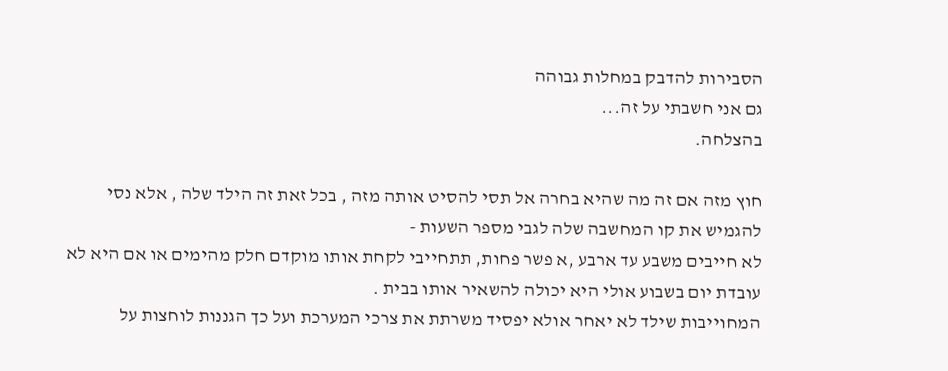הסבירות להדבק במחלות גבוהה
גם אני חשבתי על זה...
בהצלחה.

חוץ מזה אם זה מה שהיא בחרה אל תסי להסיט אותה מזה , בכל זאת זה הילד שלה , אלא נסי להגמיש את קו המחשבה שלה לגבי מספר השעות -
לא חייבים משבע עד ארבע ,א פשר פחות, תתחייבי לקחת אותו מוקדם חלק מהימים או אם היא לא עובדת יום בשבוע אולי היא יכולה להשאיר אותו בבית .
המחוייבות שילד לא יאחר אולא יפסיד משרתת את צרכי המערכת ועל כך הגננות לוחצות על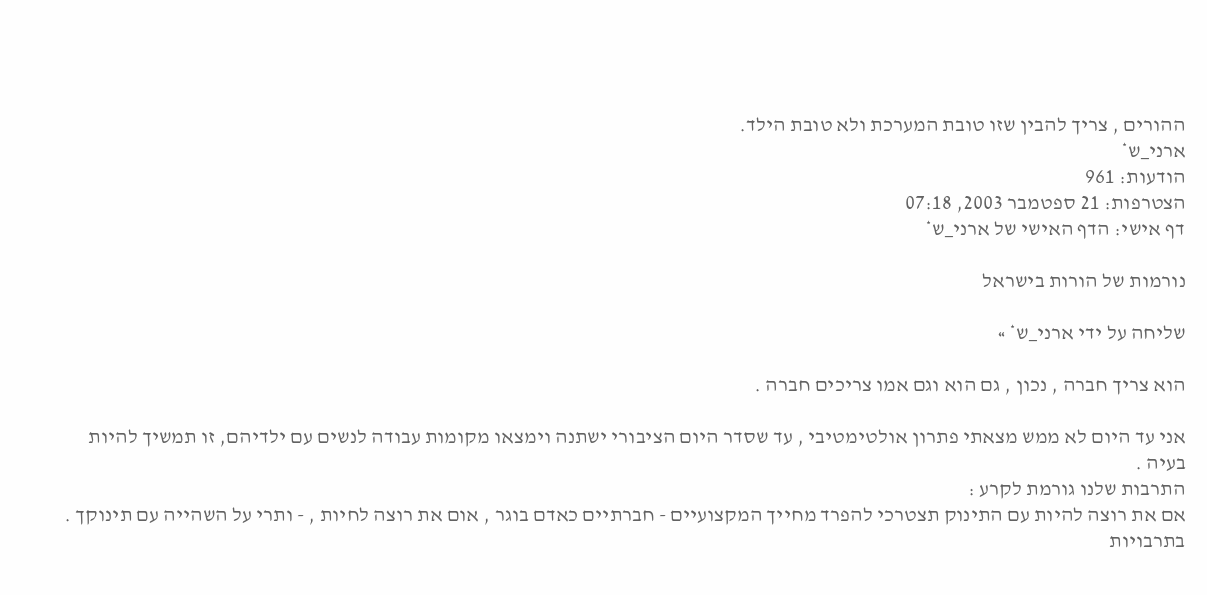ההורים , צריך להבין שזו טובת המערכת ולא טובת הילד.
ארני_ש*
הודעות: 961
הצטרפות: 21 ספטמבר 2003, 07:18
דף אישי: הדף האישי של ארני_ש*

נורמות של הורות בישראל

שליחה על ידי ארני_ש* »

הוא צריך חברה , נכון , גם הוא וגם אמו צריכים חברה .

אני עד היום לא ממש מצאתי פתרון אולטימטיבי , עד שסדר היום הציבורי ישתנה וימצאו מקומות עבודה לנשים עם ילדיהם, זו תמשיך להיות בעיה .
התרבות שלנו גורמת לקרע :
אם את רוצה להיות עם התינוק תצטרכי להפרד מחייך המקצועיים - חברתיים כאדם בוגר , אום את רוצה לחיות , - ותרי על השהייה עם תינוקך .
בתרבויות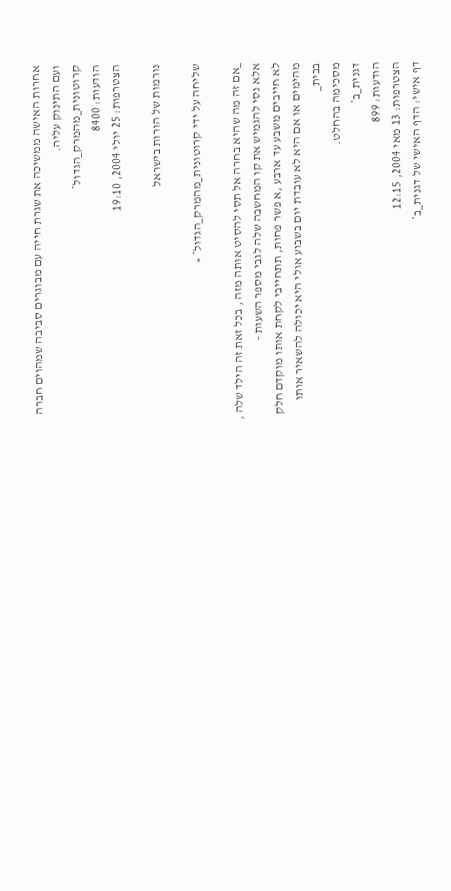אחרות האישה ממשיכה את שגרת חייה עם מבוגרים סביבה שמהוים חברה ועם התינוק עליה.
קרוטונית_מהמרק_הגדול*
הודעות: 8400
הצטרפות: 25 יולי 2004, 19:10

נורמות של הורות בישראל

שליחה על ידי קרוטונית_מהמרק_הגדול* »

_אם זה מה שהיא בחרה אל תסי להסיט אותה מזה , בכל זאת זה הילד שלה , אלא נסי להגמיש את קו המחשבה שלה לגבי מספר השעות -
לא חייבים משבע עד ארבע ,א פשר פחות, תתחייבי לקחת אותו מוקדם חלק מהימים או אם היא לא עובדת יום בשבוע אולי היא יכולה להשאיר אותו בבית_
מסכימה בהחלט.
דגנית_ב*
הודעות: 899
הצטרפות: 13 מאי 2004, 12:15
דף אישי: הדף האישי של דגנית_ב*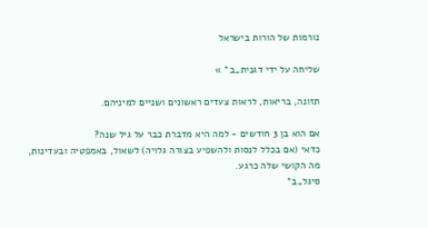נורמות של הורות בישראל

שליחה על ידי דגנית_ב* »

תזונה, בריאות, לראות צעדים ראשונים ושניים למיניהם.

אם הוא בן 3 חודשים - למה היא מדברת כבר על גיל שנה?
כדאי (אם בכלל לנסות ולהשפיע בצורה גלויה) לשאול, באמפטיה ובעדינות, מה הקושי שלה כרגע.
סיגל_ב*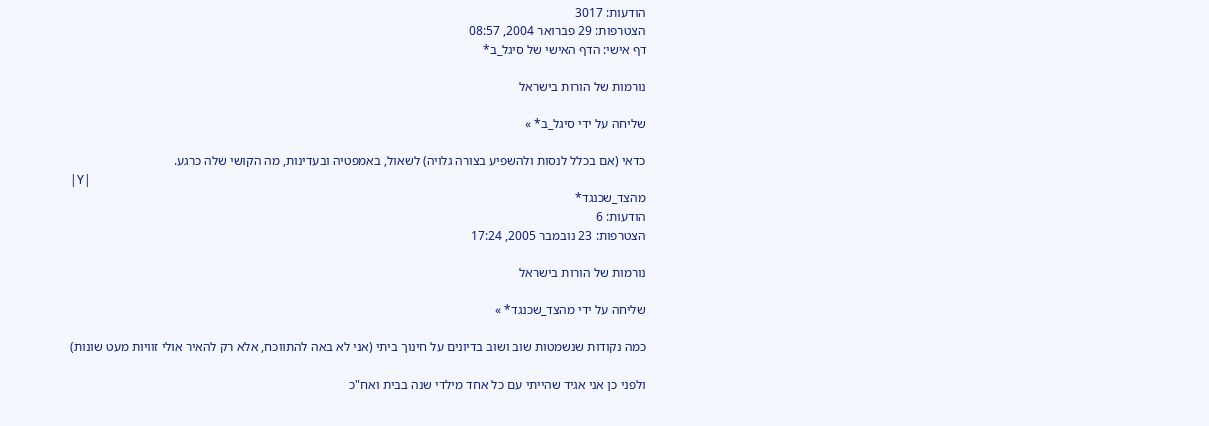הודעות: 3017
הצטרפות: 29 פברואר 2004, 08:57
דף אישי: הדף האישי של סיגל_ב*

נורמות של הורות בישראל

שליחה על ידי סיגל_ב* »

כדאי (אם בכלל לנסות ולהשפיע בצורה גלויה) לשאול, באמפטיה ובעדינות, מה הקושי שלה כרגע.
|Y|
מהצד_שכנגד*
הודעות: 6
הצטרפות: 23 נובמבר 2005, 17:24

נורמות של הורות בישראל

שליחה על ידי מהצד_שכנגד* »

כמה נקודות שנשמטות שוב ושוב בדיונים על חינוך ביתי (אני לא באה להתווכח, אלא רק להאיר אולי זוויות מעט שונות)

ולפני כן אני אגיד שהייתי עם כל אחד מילדי שנה בבית ואח"כ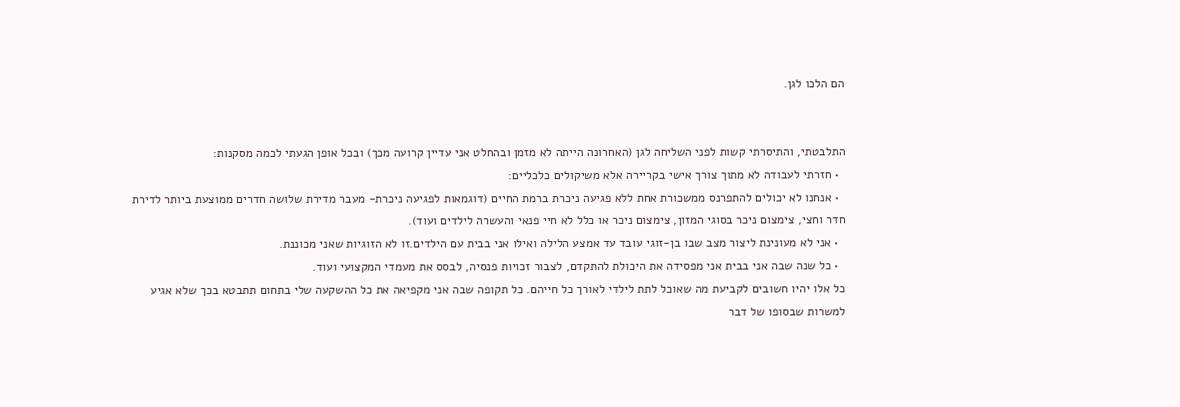הם הלכו לגן.


התלבטתי, והתיסרתי קשות לפני השליחה לגן (האחרונה הייתה לא מזמן ובהחלט אני עדיין קרועה מכך) ובכל אופן הגעתי לכמה מסקנות:
  • חזרתי לעבודה לא מתוך צורך אישי בקריירה אלא משיקולים כלכליים:
  • אנחנו לא יכולים להתפרנס ממשכורת אחת ללא פגיעה ניכרת ברמת החיים (דוגמאות לפגיעה ניכרת- מעבר מדירת שלושה חדרים ממוצעת ביותר לדירת חדר וחצי, צימצום ניכר בסוגי המזון, צימצום ניכר או כלל לא חיי פנאי והעשרה לילדים ועוד).
  • אני לא מעונינת ליצור מצב שבו בן-זוגי עובד עד אמצע הלילה ואילו אני בבית עם הילדים.זו לא הזוגיות שאני מכוננת.
  • כל שנה שבה אני בבית אני מפסידה את היכולת להתקדם, לצבור זכויות פנסיה, לבסס את מעמדי המקצועי ועוד.
כל אלו יהיו חשובים לקביעת מה שאוכל לתת לילדי לאורך כל חייהם. כל תקופה שבה אני מקפיאה את כל ההשקעה שלי בתחום תתבטא בכך שלא אגיע למשרות שבסופו של דבר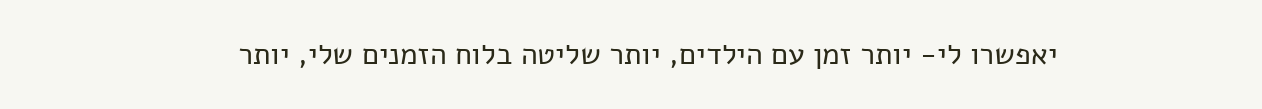יאפשרו לי- יותר זמן עם הילדים, יותר שליטה בלוח הזמנים שלי, יותר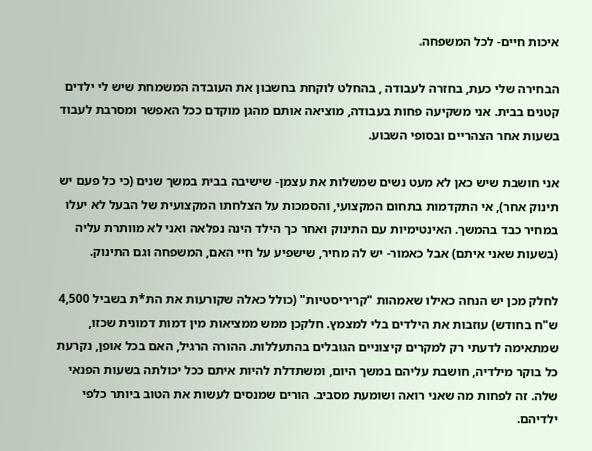איכות חיים- לכל המשפחה.

הבחירה שלי כעת, בחזרה לעבודה , בהחלט לוקחת בחשבון את העובדה המשמחת שיש לי ילדים קטנים בבית. אני משקיעה פחות בעבודה, מוציאה אותם מהגן מוקדם ככל האפשר ומסרבת לעבוד בשעות אחר הצהריים ובסופי השבוע.

אני חושבת שיש כאן לא מעט נשים שמשלות את עצמן- שישיבה בבית במשך שנים (כי כל פעם יש תינוק אחר), אי התקדמות בתחום המקצועי, והסמכות על הצלחתו המקצועית של הבעל לא יעלו במחיר כבד בהמשך. האינטימיות עם התינוק ואחר כך הילד הינה נפלאה ואני לא מוותרת עליה (בשעות שאני איתם) אבל כאמור- יש לה מחיר, שישפיע על חיי האם, המשפחה וגם התינוק.

לחלק מכן יש הנחה כאילו שאמהות "קריריסטיות" (כולל כאלה שקורעות את הת*ת בשביל 4,500 ש"ח בחודש) עוזבות את הילדים בלי למצמץ. חלקכן ממש ממציאות מין דמות דמונית שכזו, שמתאימה לדעתי רק למקרים קיצוניים הגובלים בהתעללות. ההורה הרגיל, האם בכל אופן, נקרעת כל בוקר מילדיה, חושבת עליהם במשך היום, ומשתדלת להיות איתם ככל יכולתה בשעות הפנאי שלה. זה לפחות מה שאני רואה ושומעת מסביב. הורים שמנסים לעשות את הטוב ביותר כלפי ילדיהם.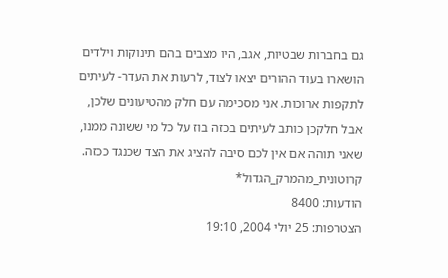גם בחברות שבטיות, אגב, היו מצבים בהם תינוקות וילדים הושארו בעוד ההורים יצאו לצוד, לרעות את העדר- לעיתים לתקפות ארוכות. אני מסכימה עם חלק מהטיעונים שלכן, אבל חלקכן כותב לעיתים בכזה בוז על כל מי ששונה ממנו, שאני תוהה אם אין לכם סיבה להציג את הצד שכנגד ככזה.
קרוטונית_מהמרק_הגדול*
הודעות: 8400
הצטרפות: 25 יולי 2004, 19:10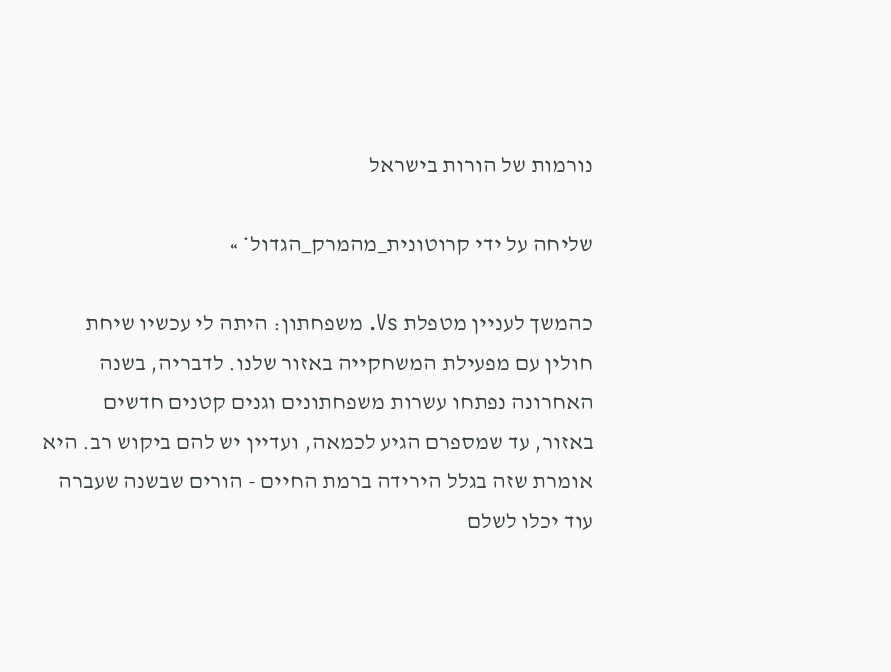נורמות של הורות בישראל

שליחה על ידי קרוטונית_מהמרק_הגדול* »

כהמשך לעניין מטפלת Vs. משפחתון: היתה לי עכשיו שיחת חולין עם מפעילת המשחקייה באזור שלנו. לדבריה, בשנה האחרונה נפתחו עשרות משפחתונים וגנים קטנים חדשים באזור, עד שמספרם הגיע לכמאה, ועדיין יש להם ביקוש רב. היא אומרת שזה בגלל הירידה ברמת החיים - הורים שבשנה שעברה עוד יכלו לשלם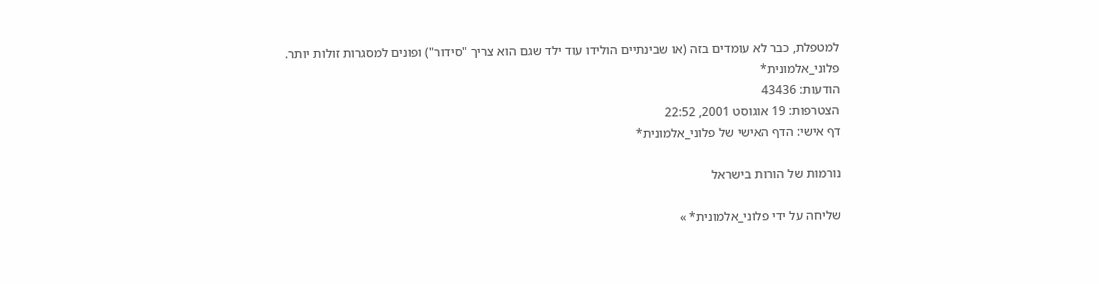למטפלת, כבר לא עומדים בזה (או שבינתיים הולידו עוד ילד שגם הוא צריך "סידור") ופונים למסגרות זולות יותר.
פלוני_אלמונית*
הודעות: 43436
הצטרפות: 19 אוגוסט 2001, 22:52
דף אישי: הדף האישי של פלוני_אלמונית*

נורמות של הורות בישראל

שליחה על ידי פלוני_אלמונית* »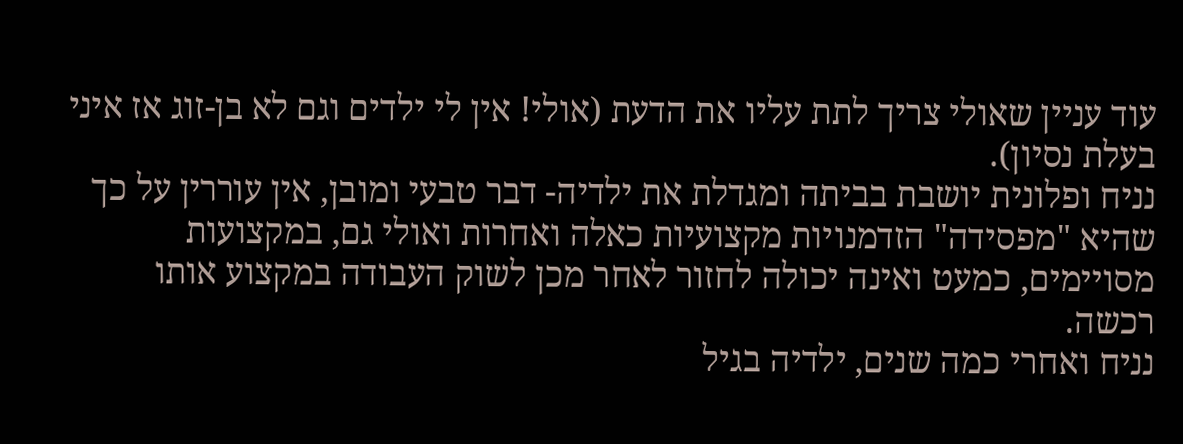עוד עניין שאולי צריך לתת עליו את הדעת (אולי! אין לי ילדים וגם לא בן-זוג אז איני בעלת נסיון).
נניח ופלונית יושבת בביתה ומגדלת את ילדיה- דבר טבעי ומובן, אין עוררין על כך שהיא "מפסידה" הזדמנויות מקצועיות כאלה ואחרות ואולי גם, במקצועות מסויימים, כמעט ואינה יכולה לחזור לאחר מכן לשוק העבודה במקצוע אותו רכשה.
נניח ואחרי כמה שנים, ילדיה בגיל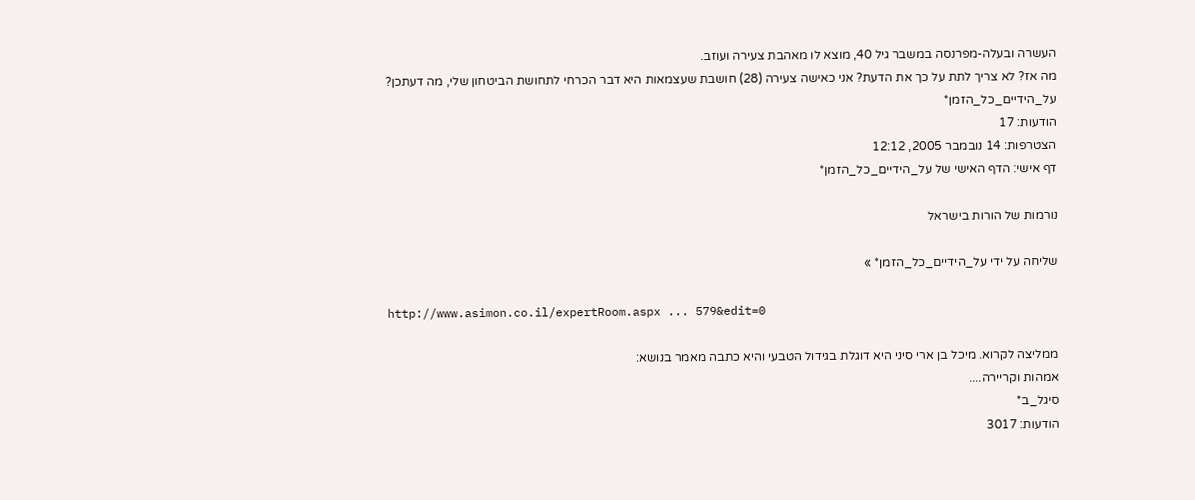העשרה ובעלה-מפרנסה במשבר גיל 40, מוצא לו מאהבת צעירה ועוזב.
מה אז? לא צריך לתת על כך את הדעת? אני כאישה צעירה (28) חושבת שעצמאות היא דבר הכרחי לתחושת הביטחון שלי, מה דעתכן?
על_הידיים_כל_הזמן*
הודעות: 17
הצטרפות: 14 נובמבר 2005, 12:12
דף אישי: הדף האישי של על_הידיים_כל_הזמן*

נורמות של הורות בישראל

שליחה על ידי על_הידיים_כל_הזמן* »

http://www.asimon.co.il/expertRoom.aspx ... 579&edit=0

ממליצה לקרוא. מיכל בן ארי סיני היא דוגלת בגידול הטבעי והיא כתבה מאמר בנושא:
אמהות וקריירה....
סיגל_ב*
הודעות: 3017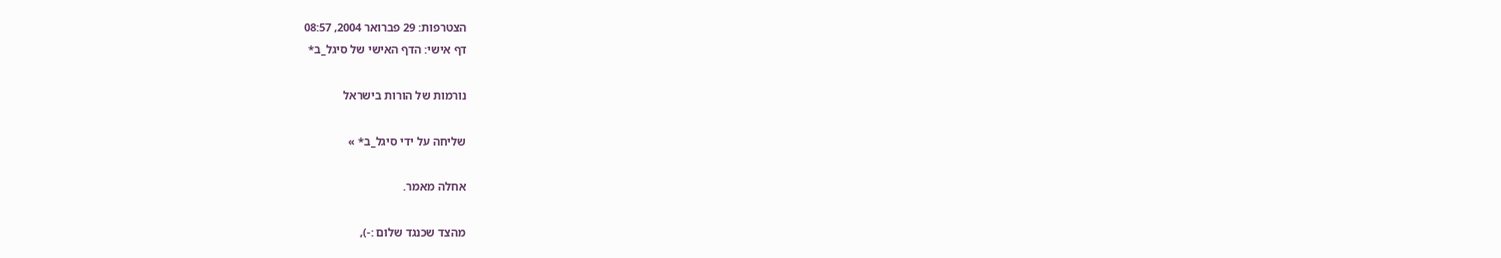הצטרפות: 29 פברואר 2004, 08:57
דף אישי: הדף האישי של סיגל_ב*

נורמות של הורות בישראל

שליחה על ידי סיגל_ב* »

אחלה מאמר.

מהצד שכנגד שלום :-),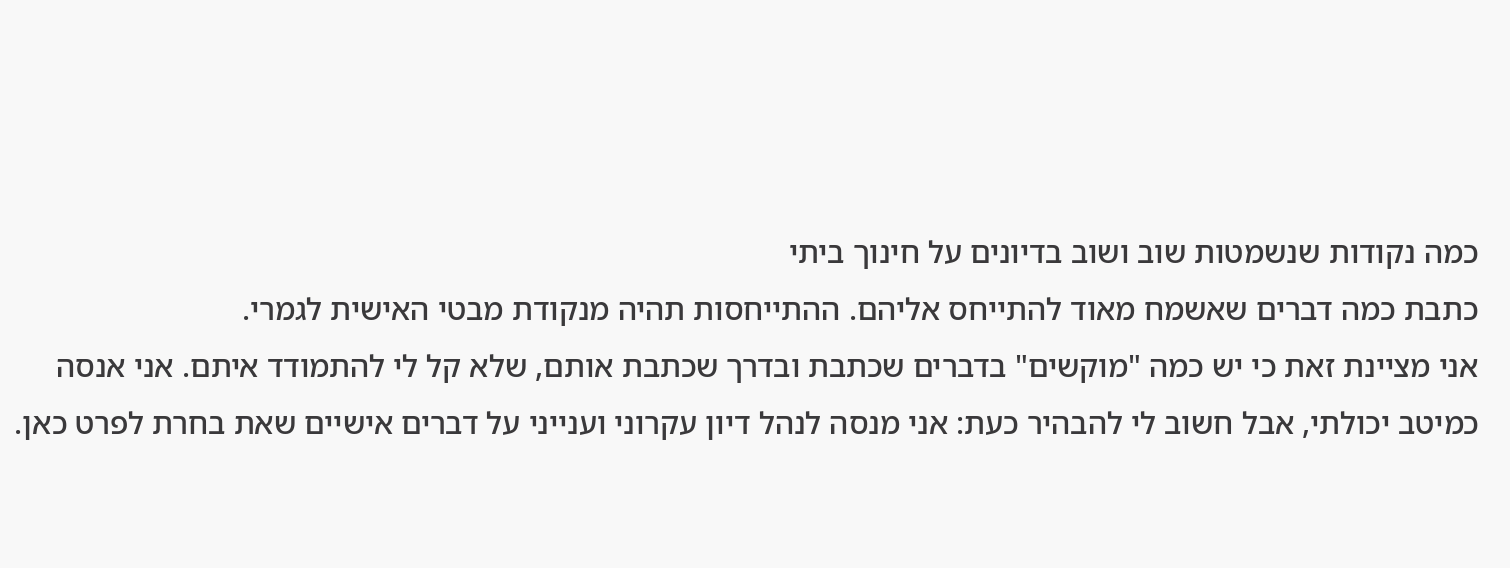כמה נקודות שנשמטות שוב ושוב בדיונים על חינוך ביתי
כתבת כמה דברים שאשמח מאוד להתייחס אליהם. ההתייחסות תהיה מנקודת מבטי האישית לגמרי.
אני מציינת זאת כי יש כמה "מוקשים" בדברים שכתבת ובדרך שכתבת אותם, שלא קל לי להתמודד איתם. אני אנסה כמיטב יכולתי, אבל חשוב לי להבהיר כעת: אני מנסה לנהל דיון עקרוני וענייני על דברים אישיים שאת בחרת לפרט כאן.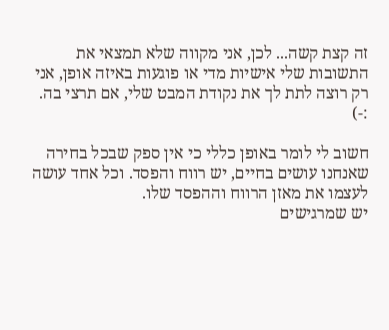זה קצת קשה... לכן, אני מקווה שלא תמצאי את התשובות שלי אישיות מדי או פוגעות באיזה אופן, אני רק רוצה לתת לך את נקודת המבט שלי, אם תרצי בה. :-)

חשוב לי לומר באופן כללי כי אין ספק שבכל בחירה שאנחנו עושים בחיים, יש רווח והפסד. וכל אחד עושה לעצמו את מאזן הרווח וההפסד שלו.
יש שמרגישים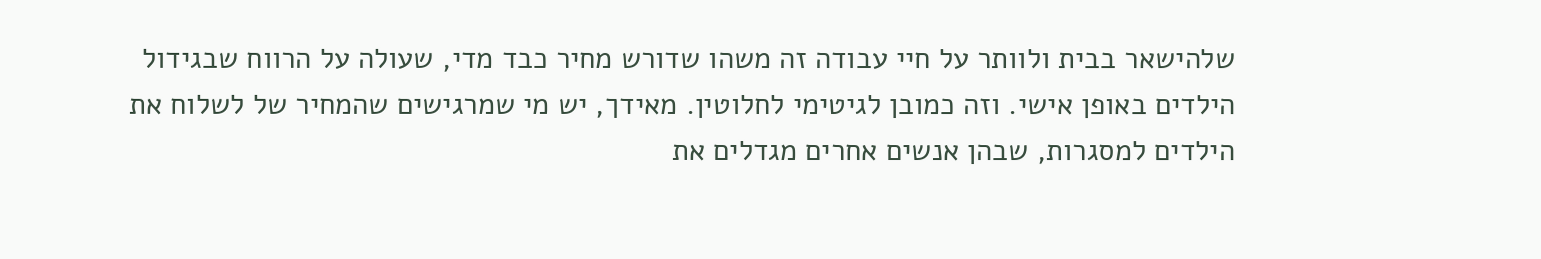שלהישאר בבית ולוותר על חיי עבודה זה משהו שדורש מחיר כבד מדי, שעולה על הרווח שבגידול הילדים באופן אישי. וזה כמובן לגיטימי לחלוטין. מאידך, יש מי שמרגישים שהמחיר של לשלוח את הילדים למסגרות, שבהן אנשים אחרים מגדלים את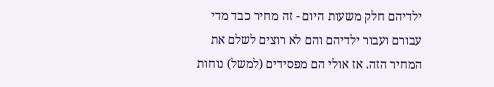ילדיהם חלק משעות היום - זה מחיר כבד מדי עבורם ועבור ילדיהם והם לא רוצים לשלם את המחיר הזה. אז אולי הם מפסידים (למשל) נוחות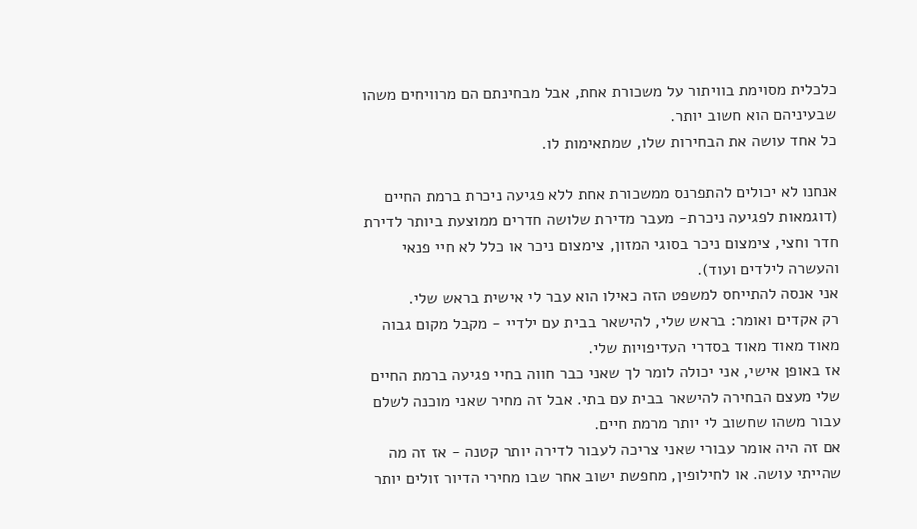כלכלית מסוימת בוויתור על משכורת אחת, אבל מבחינתם הם מרוויחים משהו שבעיניהם הוא חשוב יותר.
כל אחד עושה את הבחירות שלו, שמתאימות לו.

אנחנו לא יכולים להתפרנס ממשכורת אחת ללא פגיעה ניכרת ברמת החיים (דוגמאות לפגיעה ניכרת- מעבר מדירת שלושה חדרים ממוצעת ביותר לדירת חדר וחצי, צימצום ניכר בסוגי המזון, צימצום ניכר או כלל לא חיי פנאי והעשרה לילדים ועוד).
אני אנסה להתייחס למשפט הזה כאילו הוא עבר לי אישית בראש שלי.
רק אקדים ואומר: בראש שלי, להישאר בבית עם ילדיי - מקבל מקום גבוה מאוד מאוד מאוד בסדרי העדיפויות שלי.
אז באופן אישי, אני יכולה לומר לך שאני כבר חווה בחיי פגיעה ברמת החיים שלי מעצם הבחירה להישאר בבית עם בתי. אבל זה מחיר שאני מוכנה לשלם עבור משהו שחשוב לי יותר מרמת חיים.
אם זה היה אומר עבורי שאני צריכה לעבור לדירה יותר קטנה - אז זה מה שהייתי עושה. או לחילופין, מחפשת ישוב אחר שבו מחירי הדיור זולים יותר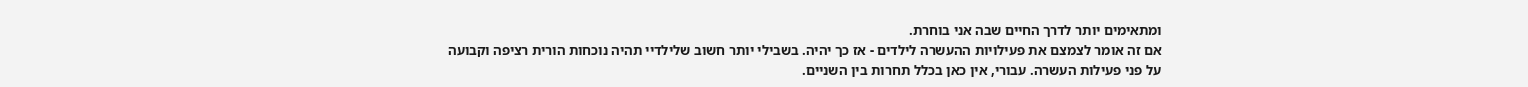ומתאימים יותר לדרך החיים שבה אני בוחרת.
אם זה אומר לצמצם את פעילויות ההעשרה לילדים - אז כך יהיה. בשבילי יותר חשוב שלילדיי תהיה נוכחות הורית רציפה וקבועה על פני פעילות העשרה. עבורי, אין כאן בכלל תחרות בין השניים.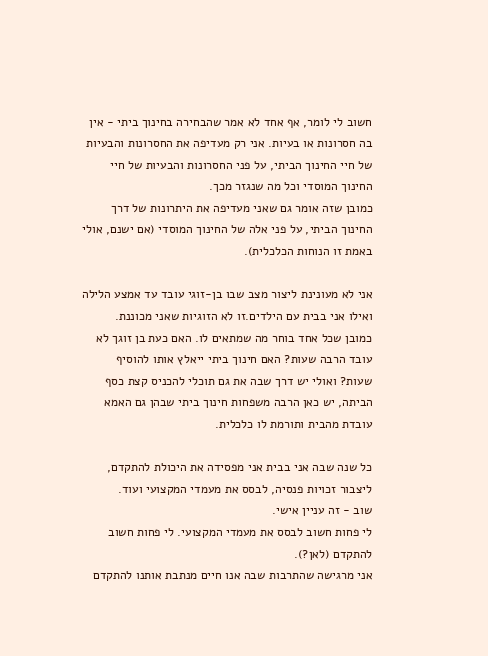חשוב לי לומר, אף אחד לא אמר שהבחירה בחינוך ביתי - אין בה חסרונות או בעיות. אני רק מעדיפה את החסרונות והבעיות של חיי החינוך הביתי, על פני החסרונות והבעיות של חיי החינוך המוסדי וכל מה שנגזר מכך.
כמובן שזה אומר גם שאני מעדיפה את היתרונות של דרך החינוך הביתי, על פני אלה של החינוך המוסדי (אם ישנם, אולי באמת זו הנוחות הכלכלית).

אני לא מעונינת ליצור מצב שבו בן-זוגי עובד עד אמצע הלילה ואילו אני בבית עם הילדים.זו לא הזוגיות שאני מכוננת.
כמובן שכל אחד בוחר מה שמתאים לו. האם כעת בן זוגך לא עובד הרבה שעות? האם חינוך ביתי ייאלץ אותו להוסיף שעות? ואולי יש דרך שבה את גם תוכלי להכניס קצת כסף הביתה, יש כאן הרבה משפחות חינוך ביתי שבהן גם האמא עובדת מהבית ותורמת לו כלכלית.

כל שנה שבה אני בבית אני מפסידה את היכולת להתקדם, ליצבור זכויות פנסיה, לבסס את מעמדי המקצועי ועוד.
שוב - זה עניין אישי.
לי פחות חשוב לבסס את מעמדי המקצועי. לי פחות חשוב להתקדם (לאן?).
אני מרגישה שהתרבות שבה אנו חיים מנתבת אותנו להתקדם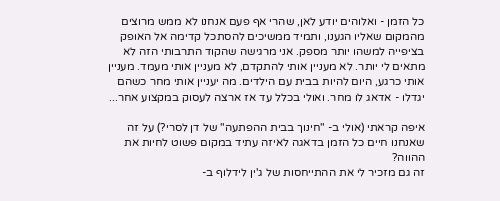כל הזמן - ואלוהים יודע לאן, שהרי אף פעם אנחנו לא ממש מרוצים מהמקום שאליו הגענו, ותמיד ממשיכים להסתכל קדימה אל האופק בציפייה למשהו יותר מספק. אני מרגישה שהקוד התרבותי הזה לא מתאים לי יותר. לא מעניין אותי להתקדם, לא מעניין אותי מעמד. מעניין אותי כרגע, היום להיות בבית עם הילדים. מה יעניין אותי מחר כשהם יגדלו - אדאג לו מחר. ואולי בכלל עד אז ארצה לעסוק במקצוע אחר...

איפה קראתי (אולי ב- "חינוך בבית ההפתעה" של דן לסרי?) על זה שאנחנו חיים כל הזמן בדאגה לאיזה עתיד במקום פשוט לחיות את ההווה?
זה גם מזכיר לי את ההתייחסות של ג'ין לידלוף ב-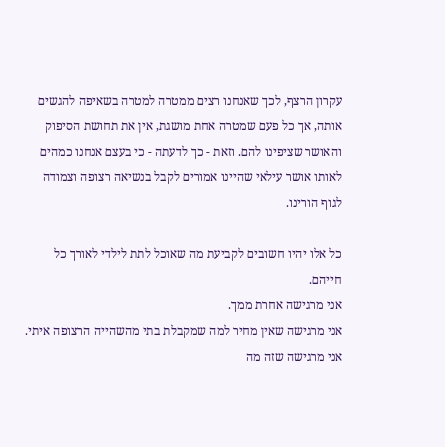עקרון הרצף, לכך שאנחנו רצים ממטרה למטרה בשאיפה להגשים אותה, אך כל פעם שמטרה אחת מושגת, אין את תחושת הסיפוק והאושר שציפינו להם. וזאת - כך לדעתה - כי בעצם אנחנו כמהים לאותו אושר עילאי שהיינו אמורים לקבל בנשיאה רצופה וצמודה לגוף הורינו.

כל אלו יהיו חשובים לקביעת מה שאוכל לתת לילדי לאורך כל חייהם.
אני מרגישה אחרת ממך.
אני מרגישה שאין מחיר למה שמקבלת בתי מהשהייה הרצופה איתי. אני מרגישה שזה מה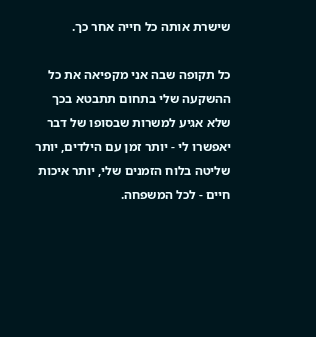שישרת אותה כל חייה אחר כך.

כל תקופה שבה אני מקפיאה את כל ההשקעה שלי בתחום תתבטא בכך שלא אגיע למשרות שבסופו של דבר יאפשרו לי - יותר זמן עם הילדים, יותר שליטה בלוח הזמנים שלי, יותר איכות חיים - לכל המשפחה.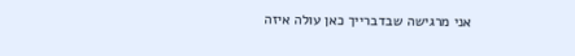אני מרגישה שבדברייך כאן עולה איזה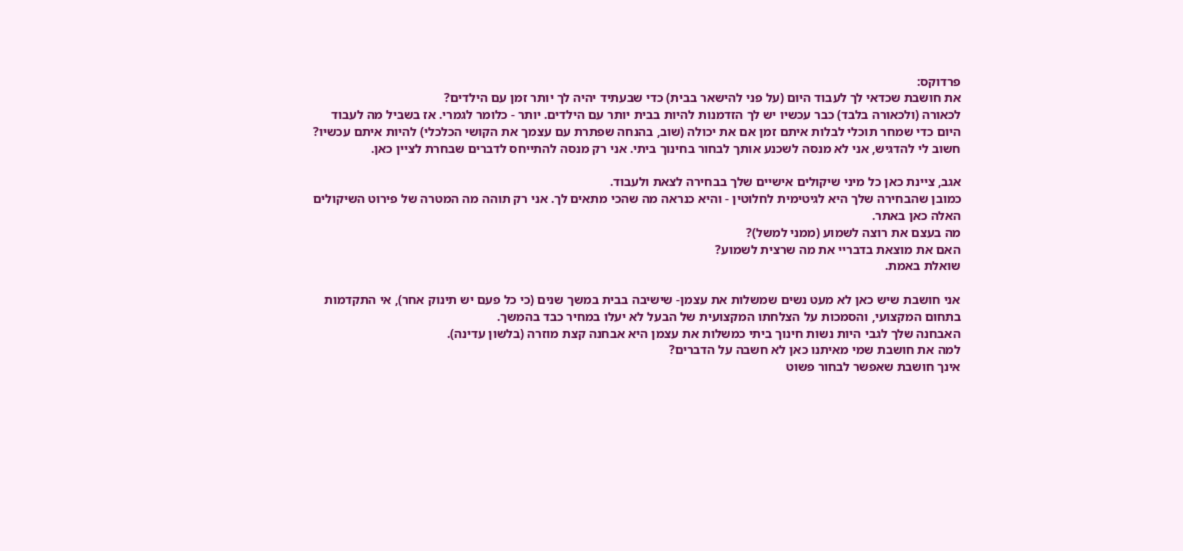פרדוקס:
את חושבת שכדאי לך לעבוד היום (על פני להישאר בבית) כדי שבעתיד יהיה לך יותר זמן עם הילדים?
לכאורה (ולכאורה בלבד) כבר עכשיו יש לך הזדמנות להיות בבית יותר עם הילדים. יותר - כלומר לגמרי. אז בשביל מה לעבוד היום כדי שמחר תוכלי לבלות איתם זמן אם את יכולה (שוב, בהנחה שפתרת עם עצמך את הקושי הכלכלי) להיות איתם עכשיו?
חשוב לי להדגיש, אני לא מנסה לשכנע אותך לבחור בחינוך ביתי. אני רק מנסה להתייחס לדברים שבחרת לציין כאן.

אגב, ציינת כאן כל מיני שיקולים אישיים שלך בבחירה לצאת ולעבוד.
כמובן שהבחירה שלך היא לגיטימית לחלוטין - והיא כנראה מה שהכי מתאים לך. אני רק תוהה מה המטרה של פירוט השיקולים האלה כאן באתר.
מה בעצם את רוצה לשמוע (ממני למשל)?
האם את מוצאת בדבריי את מה שרצית לשמוע?
שואלת באמת.

אני חושבת שיש כאן לא מעט נשים שמשלות את עצמן- שישיבה בבית במשך שנים (כי כל פעם יש תינוק אחר), אי התקדמות בתחום המקצועי, והסמכות על הצלחתו המקצועית של הבעל לא יעלו במחיר כבד בהמשך.
האבחנה שלך לגבי היות נשות חינוך ביתי כמשלות את עצמן היא אבחנה קצת מוזרה (בלשון עדינה).
למה את חושבת שמי מאיתנו כאן לא חשבה על הדברים?
אינך חושבת שאפשר לבחור פשוט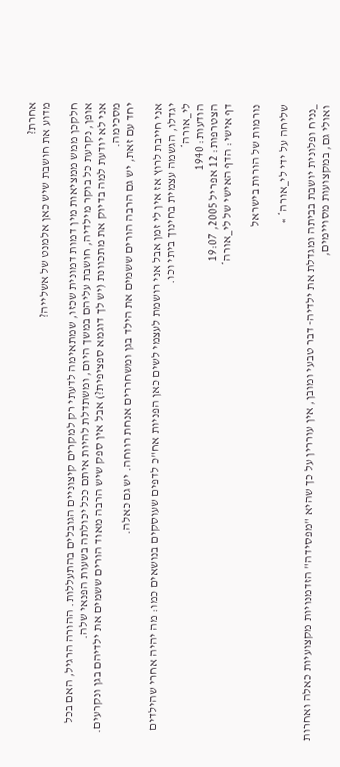אחרת?
מדוע את חושבת שיש כאן אלמנט של אשלייה?

חלקכן ממש ממציאות מין דמות דמונית שכזו, שמתאימה לדעתי רק למקרים קיצוניים הגובלים בהתעללות. ההורה הרגיל, האם בכל אופן, נקרעת כל בוקר מילדיה, חושבת עליהם במשך היום, ומשתדלת להיות איתם ככל יכולתה בשעות הפנאי שלה.
אני לא יודעת למה בדיוק את מתכוונת (יש לך דוגמא ספציפית?) אבל אין ספק שיש הרבה מאוד הורים ששמים את ילדיהם בגן ונקרעים. מסכימה.
יחד עם זאת, יש גם הרבה הורים ששמים את הילד בגן ומשחררים אנחת רווחה. יש גם כאלה.

אני חייבת לרוץ אז אין לי זמן אבל אני רושמת לעצמי לשים כאן הפניות אח"כ לדפים שעוסקים בנושאים כמו: מה יהיה אחרי שהילדים יגדלו, הגשמה עצמית בחינוך ביתי וכו.
לי_אורה*
הודעות: 1940
הצטרפות: 12 אפריל 2005, 19:07
דף אישי: הדף האישי של לי_אורה*

נורמות של הורות בישראל

שליחה על ידי לי_אורה* »

_נניח ופלונית יושבת בביתה ומגדלת את ילדיה- דבר טבעי ומובן, אין עוררין על כך שהיא "מפסידה" הזדמנויות מקצועיות כאלה ואחרות ואולי גם, במקצועות מסויימים,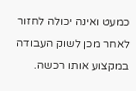כמעט ואינה יכולה לחזור לאחר מכן לשוק העבודה במקצוע אותו רכשה.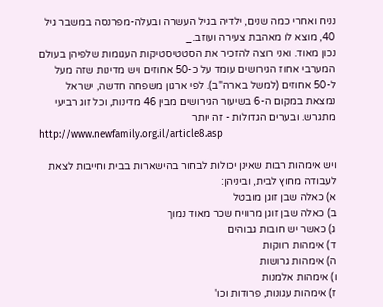נניח ואחרי כמה שנים, ילדיה בגיל העשרה ובעלה-מפרנסה במשבר גיל 40, מוצא לו מאהבת צעירה ועוזב._
נכון מאוד. ואני רוצה להזכיר את הסטטיסטיקות העגומות שלפיהן בעולם המערבי אחוז הגירושים עומד על כ-50 אחוזים ויש מדינות שזה מעל ל-50 אחוזים (למשל בארה"ב). לפי ארגון משפחה חדשה, ישראל נמצאת במקום ה-6 בשיעור הגירושים מבין 46 מדינות, וכל זוג רביעי מתגרש. ובערים הגדולות - זה יותר
http://www.newfamily.org.il/article8.asp

ויש אימהות רבות שאינן יכולות לבחור בהישארות בבית וחייבות לצאת לעבודה מחוץ לבית, וביניהן:
א) כאלה שבן זוגן מובטל
ב) כאלה שבן זוגן מרוויח שכר מאוד נמוך
ג) כאשר יש חובות גבוהים
ד) אימהות רווקות
ה) אימהות גרושות
ו) אימהות אלמנות
ז) אימהות עגונות, פרודות וכו'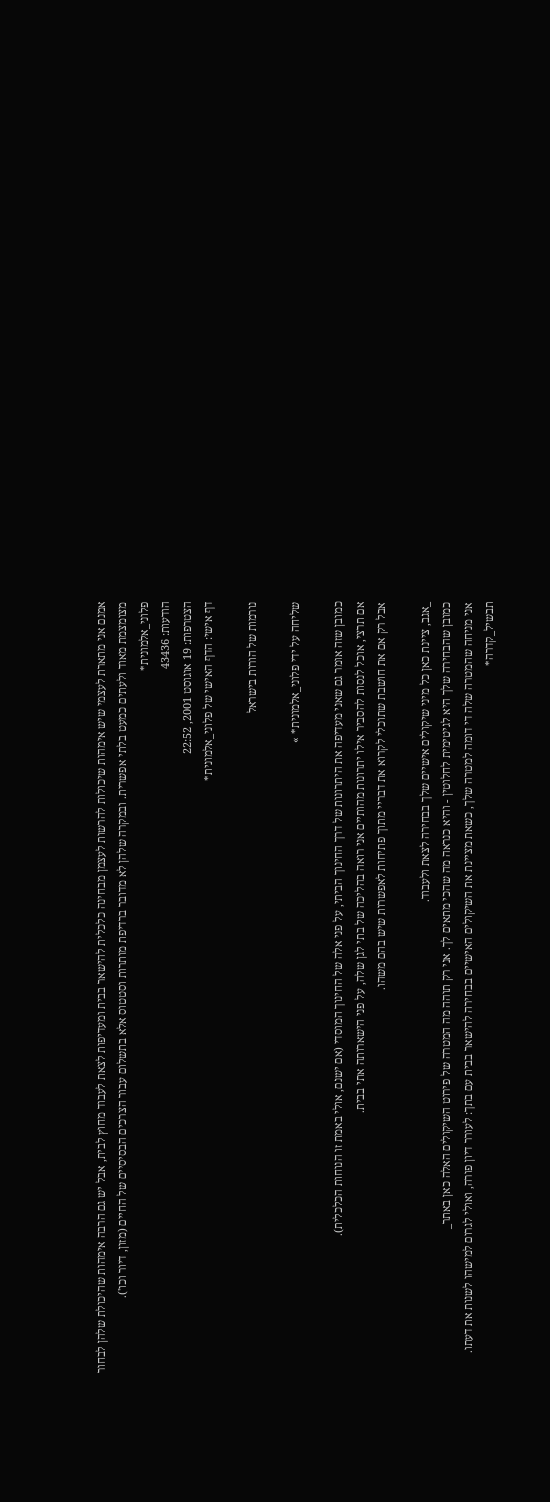אמנם אני מתארת לעצמי שיש אימהות שיכולות להרשות לעצמן מבחינה כלכלית להישאר בבית ומעדיפות לצאת לעבוד מחוץ לבית, אבל יש גם הרבה אימהות שהיכולת שלהן לבחור מצומצמת מאוד ולעתים כמעט בלתי אפשרית. ובמקרה שלהן לא מדובר ברדיפת מותרות וסטטוס אלא בתשלום עבור הצרכים הבסיסיים של החיים (מזון, דיור וכו').
פלוני_אלמונית*
הודעות: 43436
הצטרפות: 19 אוגוסט 2001, 22:52
דף אישי: הדף האישי של פלוני_אלמונית*

נורמות של הורות בישראל

שליחה על ידי פלוני_אלמונית* »

כמובן שזה אומר גם שאני מעדיפה את היתרונות של דרך החינוך הביתי, על פני אלה של החינוך המוסדי (אם ישנם, אולי באמת זו הנוחות הכלכלית).
אם תרצי, אוכל לנסות להסביר אילו יתרונות מהותיים אני רואה בהליכה של בתי לגן שלה, על פני הישארותה אתי בבית.
אבל רק אם את חושבת שתוכלי לקרוא את דבריי מתוך פתיחות לאפשרות שיש בהם משהו.

_אגב, ציינת כאן כל מיני שיקולים אישיים שלך בבחירה לצאת ולעבוד.
כמובן שהבחירה שלך היא לגיטימית לחלוטין - והיא כנראה מה שהכי מתאים לך. אני רק תוהה מה המטרה של פירוט השיקולים האלה כאן באתר_
אני מניחה שהמטרה שלה די דומה למטרה שלך, כשאת מציינת את השיקולים האישיים בבחירה להישאר בבית עם בתך: לעורר דיון פורה, ואולי לגרום למישהו לשנות את דעתו.
תבשיל_קדרה*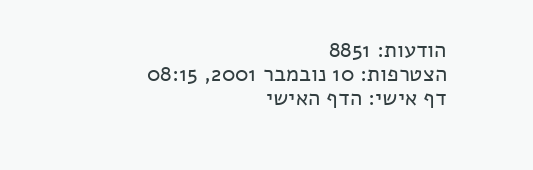הודעות: 8851
הצטרפות: 10 נובמבר 2001, 08:15
דף אישי: הדף האישי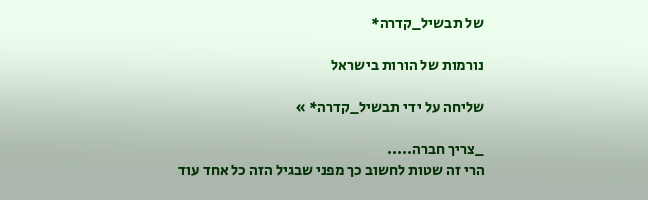של תבשיל_קדרה*

נורמות של הורות בישראל

שליחה על ידי תבשיל_קדרה* »

_צריך חברה.....
הרי זה שטות לחשוב כך מפני שבגיל הזה כל אחד עוד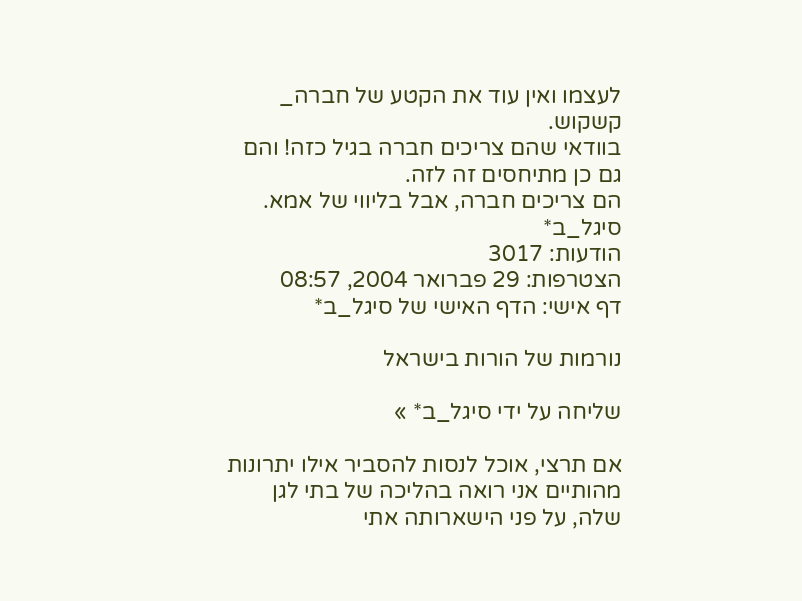לעצמו ואין עוד את הקטע של חברה_
קשקוש.
בוודאי שהם צריכים חברה בגיל כזה! והם גם כן מתיחסים זה לזה.
הם צריכים חברה, אבל בליווי של אמא.
סיגל_ב*
הודעות: 3017
הצטרפות: 29 פברואר 2004, 08:57
דף אישי: הדף האישי של סיגל_ב*

נורמות של הורות בישראל

שליחה על ידי סיגל_ב* »

אם תרצי, אוכל לנסות להסביר אילו יתרונות מהותיים אני רואה בהליכה של בתי לגן שלה, על פני הישארותה אתי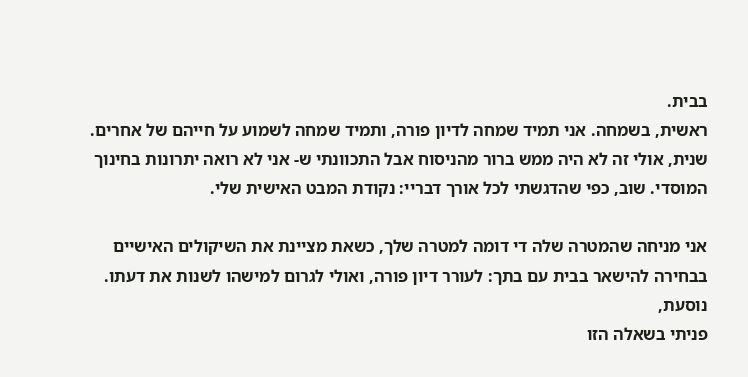בבית.
ראשית, בשמחה. אני תמיד שמחה לדיון פורה, ותמיד שמחה לשמוע על חייהם של אחרים.
שנית, אולי זה לא היה ממש ברור מהניסוח אבל התכוונתי ש- אני לא רואה יתרונות בחינוך המוסדי. שוב, כפי שהדגשתי לכל אורך דבריי: נקודת המבט האישית שלי.

אני מניחה שהמטרה שלה די דומה למטרה שלך, כשאת מציינת את השיקולים האישיים בבחירה להישאר בבית עם בתך: לעורר דיון פורה, ואולי לגרום למישהו לשנות את דעתו.
נוסעת,
פניתי בשאלה הזו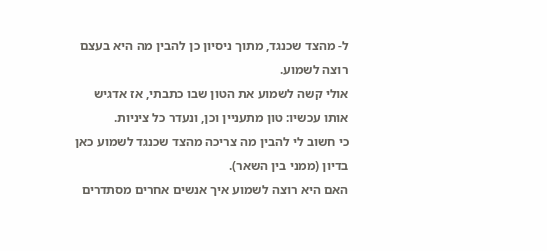ל- מהצד שכנגד, מתוך ניסיון כן להבין מה היא בעצם רוצה לשמוע.
אולי קשה לשמוע את הטון שבו כתבתי, אז אדגיש אותו עכשיו: טון מתעניין וכן, ונעדר כל ציניות.
כי חשוב לי להבין מה צריכה מהצד שכנגד לשמוע כאן בדיון (ממני בין השאר).
האם היא רוצה לשמוע איך אנשים אחרים מסתדרים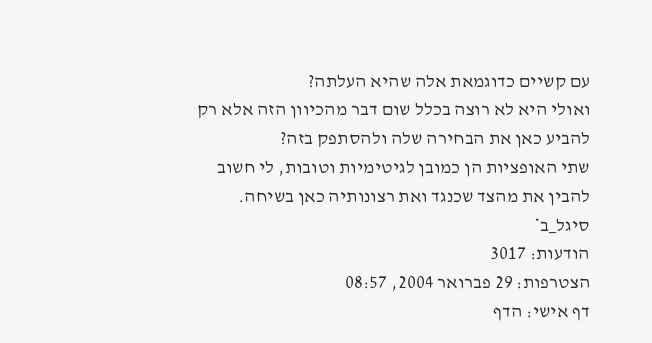עם קשיים כדוגמאת אלה שהיא העלתה?
ואולי היא לא רוצה בכלל שום דבר מהכיוון הזה אלא רק להביע כאן את הבחירה שלה ולהסתפק בזה?
שתי האופציות הן כמובן לגיטימיות וטובות, לי חשוב להבין את מהצד שכנגד ואת רצונותיה כאן בשיחה.
סיגל_ב*
הודעות: 3017
הצטרפות: 29 פברואר 2004, 08:57
דף אישי: הדף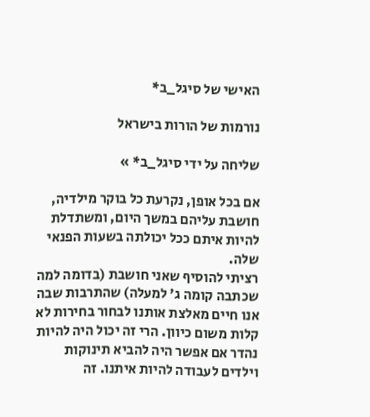האישי של סיגל_ב*

נורמות של הורות בישראל

שליחה על ידי סיגל_ב* »

אם בכל אופן, נקרעת כל בוקר מילדיה, חושבת עליהם במשך היום, ומשתדלת להיות איתם ככל יכולתה בשעות הפנאי שלה.
רציתי להוסיף שאני חושבת (בדומה למה שכתבה קומה ג' למעלה) שהתרבות שבה אנו חיים מאלצת אותנו לבחור בחירות לא קלות משום כיוון. הרי זה יכול היה להיות נהדר אם אפשר היה להביא תינוקות וילדים לעבודה להיות איתנו. זה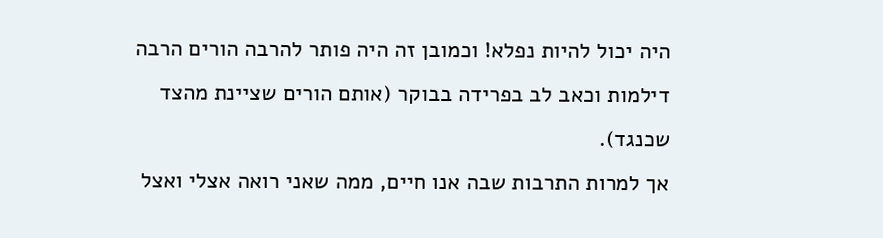היה יכול להיות נפלא! וכמובן זה היה פותר להרבה הורים הרבה דילמות וכאב לב בפרידה בבוקר (אותם הורים שציינת מהצד שכנגד).
אך למרות התרבות שבה אנו חיים, ממה שאני רואה אצלי ואצל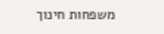משפחות חינוך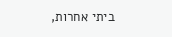ביתי אחרות,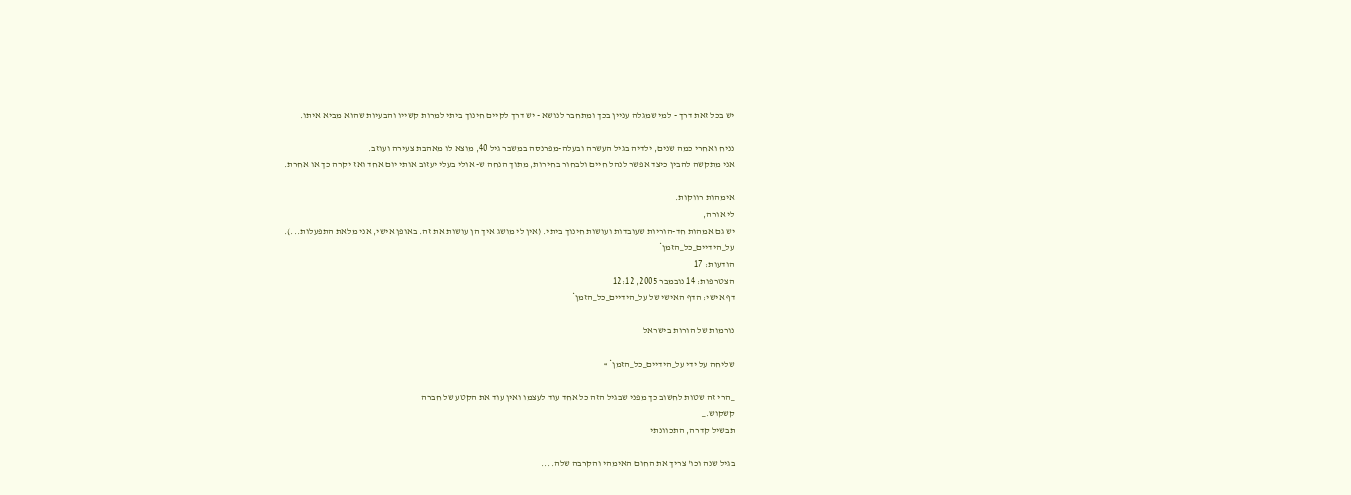יש בכל זאת דרך - למי שמגלה עניין בכך ומתחבר לנושא - יש דרך לקיים חינוך ביתי למרות קשייו והבעיות שהוא מביא איתו.

נניח ואחרי כמה שנים, ילדיה בגיל העשרה ובעלה-מפרנסה במשבר גיל 40, מוצא לו מאהבת צעירה ועוזב.
אני מתקשה להבין כיצד אפשר לנהל חיים ולבחור בחירות, מתוך הנחה ש- אולי בעלי יעזוב אותי יום אחד ואז יקרה כך או אחרת.

אימהות רווקות.
לי אורה,
יש גם אמהות חד-הוריות שעובדות ועושות חינוך ביתי. (אין לי מושג איך הן עושות את זה. באופן אישי, אני מלאת התפעלות...).
על_הידיים_כל_הזמן*
הודעות: 17
הצטרפות: 14 נובמבר 2005, 12:12
דף אישי: הדף האישי של על_הידיים_כל_הזמן*

נורמות של הורות בישראל

שליחה על ידי על_הידיים_כל_הזמן* »

_הרי זה שטות לחשוב כך מפני שבגיל הזה כל אחד עוד לעצמו ואין עוד את הקטע של חברה
קשקוש._
תבשיל קדרה, התכוונתי

בגיל שנה וכו' צריך את החום האימהי והקרבה שלה....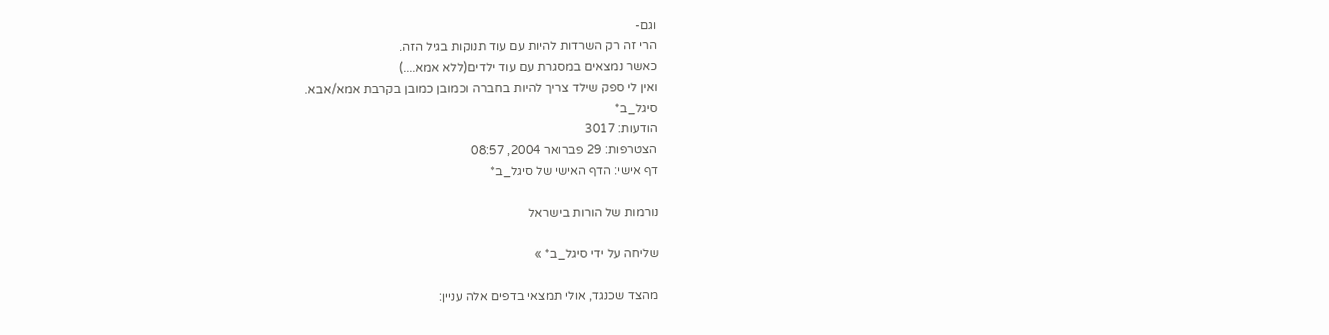וגם-
הרי זה רק השרדות להיות עם עוד תנוקות בגיל הזה.
כאשר נמצאים במסגרת עם עוד ילדים(ללא אמא....)
ואין לי ספק שילד צריך להיות בחברה וכמובן כמובן בקרבת אמא/אבא.
סיגל_ב*
הודעות: 3017
הצטרפות: 29 פברואר 2004, 08:57
דף אישי: הדף האישי של סיגל_ב*

נורמות של הורות בישראל

שליחה על ידי סיגל_ב* »

מהצד שכנגד, אולי תמצאי בדפים אלה עניין: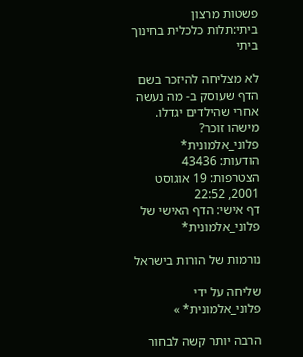פשטות מרצון
ביתי:תלות כלכלית בחינוך ביתי

לא מצליחה להיזכר בשם הדף שעוסק ב- מה נעשה אחרי שהילדים יגדלו. מישהו זוכר?
פלוני_אלמונית*
הודעות: 43436
הצטרפות: 19 אוגוסט 2001, 22:52
דף אישי: הדף האישי של פלוני_אלמונית*

נורמות של הורות בישראל

שליחה על ידי פלוני_אלמונית* »

הרבה יותר קשה לבחור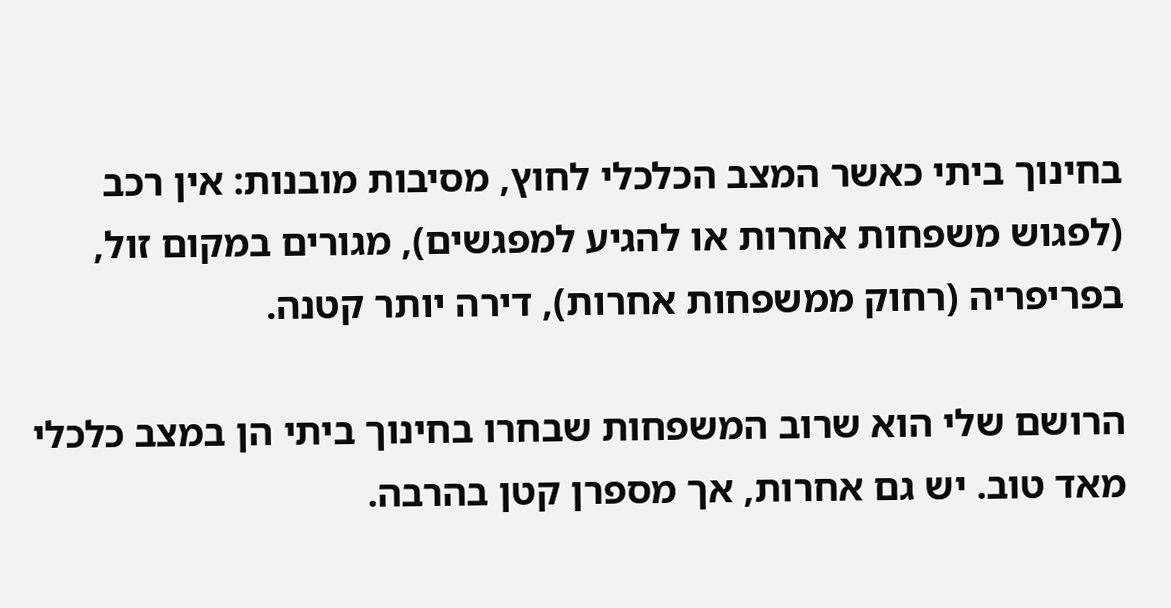בחינוך ביתי כאשר המצב הכלכלי לחוץ, מסיבות מובנות: אין רכב (לפגוש משפחות אחרות או להגיע למפגשים), מגורים במקום זול, בפריפריה (רחוק ממשפחות אחרות), דירה יותר קטנה.

הרושם שלי הוא שרוב המשפחות שבחרו בחינוך ביתי הן במצב כלכלי מאד טוב. יש גם אחרות, אך מספרן קטן בהרבה.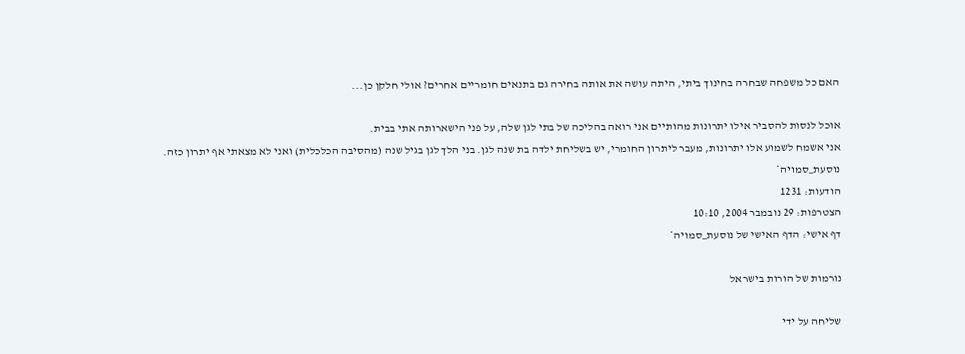האם כל משפחה שבחרה בחינוך ביתי, היתה עושה את אותה בחירה גם בתנאים חומריים אחרים? אולי חלקן כן...

אוכל לנסות להסביר אילו יתרונות מהותיים אני רואה בהליכה של בתי לגן שלה, על פני הישארותה אתי בבית.
אני אשמח לשמוע אלו יתרונות, מעבר ליתרון החומרי, יש בשליחת ילדה בת שנה לגן. בני הלך לגן בגיל שנה (מהסיבה הכלכלית) ואני לא מצאתי אף יתרון כזה.
נוסעת_סמויה*
הודעות: 1231
הצטרפות: 29 נובמבר 2004, 10:10
דף אישי: הדף האישי של נוסעת_סמויה*

נורמות של הורות בישראל

שליחה על ידי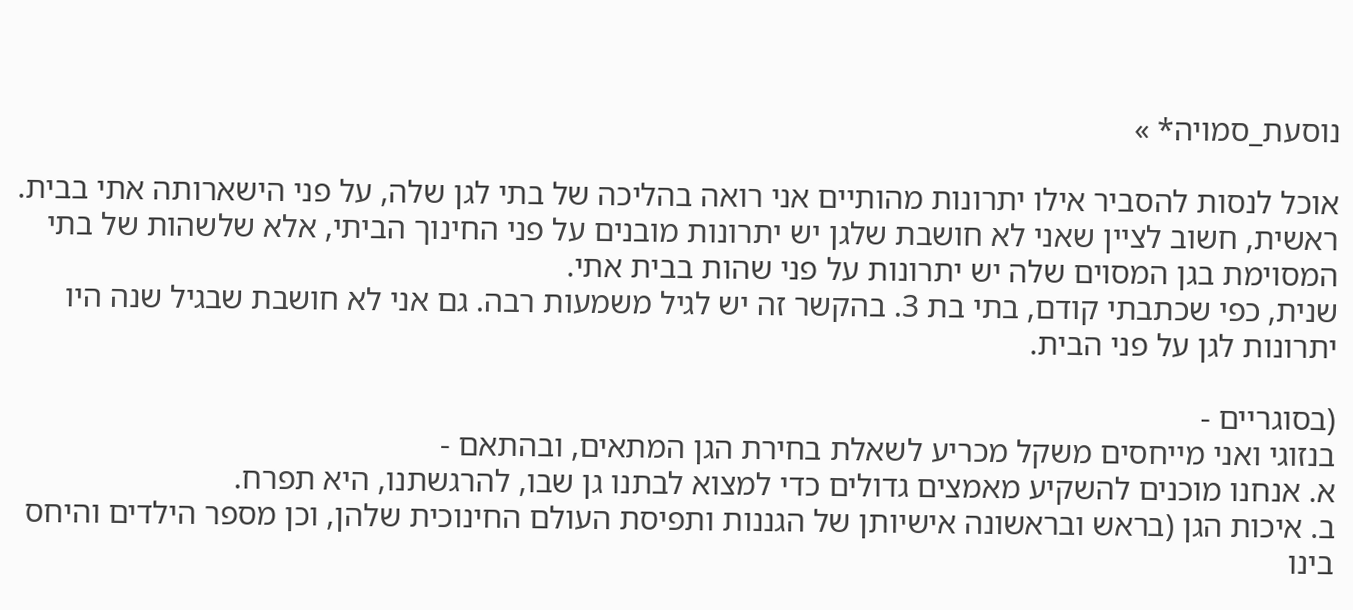נוסעת_סמויה* »

אוכל לנסות להסביר אילו יתרונות מהותיים אני רואה בהליכה של בתי לגן שלה, על פני הישארותה אתי בבית.
ראשית, חשוב לציין שאני לא חושבת שלגן יש יתרונות מובנים על פני החינוך הביתי, אלא שלשהות של בתי המסוימת בגן המסוים שלה יש יתרונות על פני שהות בבית אתי.
שנית, כפי שכתבתי קודם, בתי בת 3. בהקשר זה יש לגיל משמעות רבה. גם אני לא חושבת שבגיל שנה היו יתרונות לגן על פני הבית.

(בסוגריים -
בנזוגי ואני מייחסים משקל מכריע לשאלת בחירת הגן המתאים, ובהתאם -
א. אנחנו מוכנים להשקיע מאמצים גדולים כדי למצוא לבתנו גן שבו, להרגשתנו, היא תפרח.
ב. איכות הגן (בראש ובראשונה אישיותן של הגננות ותפיסת העולם החינוכית שלהן, וכן מספר הילדים והיחס בינו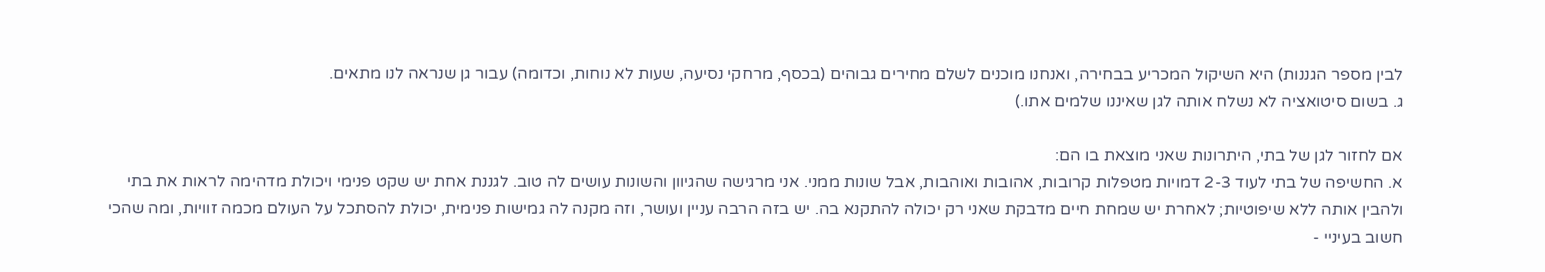לבין מספר הגננות) היא השיקול המכריע בבחירה, ואנחנו מוכנים לשלם מחירים גבוהים (בכסף, מרחקי נסיעה, שעות לא נוחות, וכדומה) עבור גן שנראה לנו מתאים.
ג. בשום סיטואציה לא נשלח אותה לגן שאיננו שלמים אתו.)

אם לחזור לגן של בתי, היתרונות שאני מוצאת בו הם:
א. החשיפה של בתי לעוד 2-3 דמויות מטפלות קרובות, אהובות ואוהבות, אבל שונות ממני. אני מרגישה שהגיוון והשונות עושים לה טוב. לגננת אחת יש שקט פנימי ויכולת מדהימה לראות את בתי ולהבין אותה ללא שיפוטיות; לאחרת יש שמחת חיים מדבקת שאני רק יכולה להתקנא בה. יש בזה הרבה עניין ועושר, וזה מקנה לה גמישות פנימית, יכולת להסתכל על העולם מכמה זוויות, ומה שהכי חשוב בעיניי -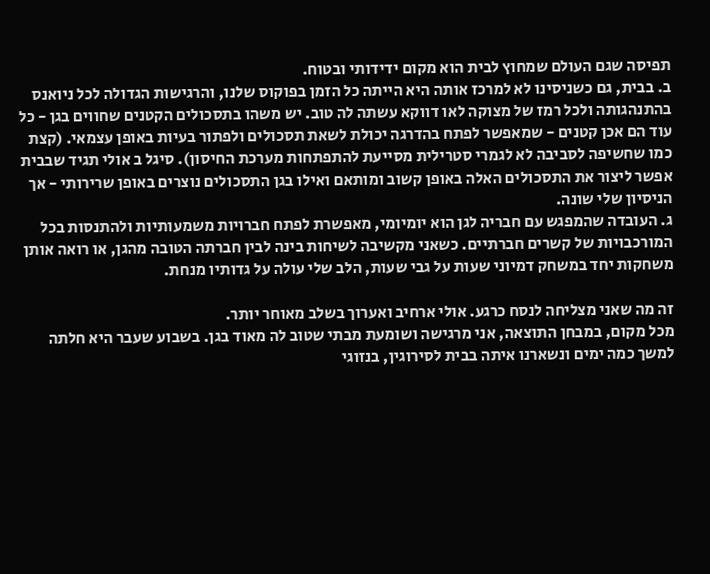תפיסה שגם העולם שמחוץ לבית הוא מקום ידידותי ובטוח.
ב. בבית, גם כשניסינו לא למרכז אותה היא הייתה כל הזמן בפוקוס שלנו, והרגישות הגדולה לכל ניואנס בהתנהגותה ולכל רמז של מצוקה לאו דווקא עשתה לה טוב. יש משהו בתסכולים הקטנים שחווים בגן - כל עוד הם אכן קטנים - שמאפשר לפתח בהדרגה יכולת לשאת תסכולים ולפתור בעיות באופן עצמאי. (קצת כמו שחשיפה לסביבה לא לגמרי סטרילית מסייעת להתפתחות מערכת החיסון). סיגל ב אולי תגיד שבבית אפשר ליצור את התסכולים האלה באופן קשוב ומותאם ואילו בגן התסכולים נוצרים באופן שרירותי - אך הניסיון שלי שונה.
ג. העובדה שהמפגש עם חבריה לגן הוא יומיומי, מאפשרת לפתח חברויות משמעותיות ולהתנסות בכל המורכבויות של קשרים חברתיים. כשאני מקשיבה לשיחות בינה לבין חברתה הטובה מהגן, או רואה אותן משחקות יחד במשחק דמיוני שעות על גבי שעות, הלב שלי עולה על גדותיו מנחת.

זה מה שאני מצליחה לנסח כרגע. אולי ארחיב ואערוך בשלב מאוחר יותר.
מכל מקום, במבחן התוצאה, אני מרגישה ושומעת מבתי שטוב לה מאוד בגן. בשבוע שעבר היא חלתה למשך כמה ימים ונשארנו איתה בבית לסירוגין, בנזוגי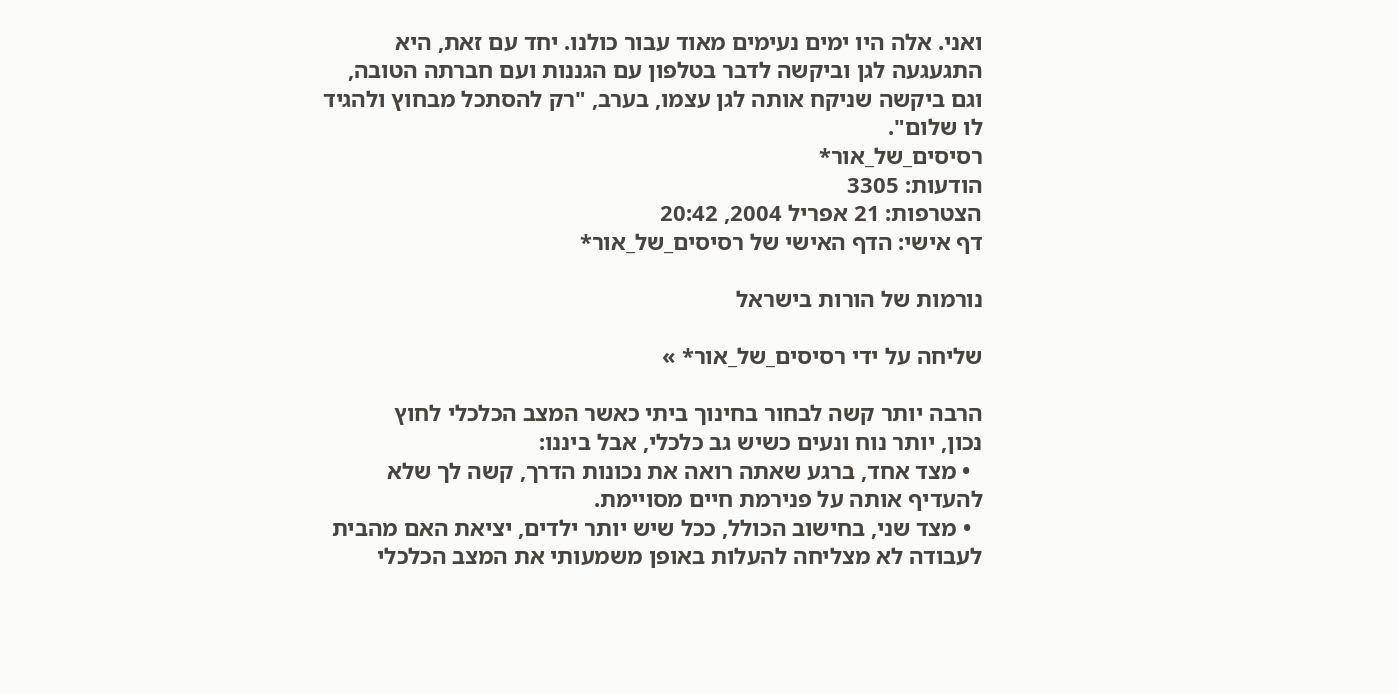ואני. אלה היו ימים נעימים מאוד עבור כולנו. יחד עם זאת, היא התגעגעה לגן וביקשה לדבר בטלפון עם הגננות ועם חברתה הטובה, וגם ביקשה שניקח אותה לגן עצמו, בערב, "רק להסתכל מבחוץ ולהגיד לו שלום".
רסיסים_של_אור*
הודעות: 3305
הצטרפות: 21 אפריל 2004, 20:42
דף אישי: הדף האישי של רסיסים_של_אור*

נורמות של הורות בישראל

שליחה על ידי רסיסים_של_אור* »

הרבה יותר קשה לבחור בחינוך ביתי כאשר המצב הכלכלי לחוץ
נכון, יותר נוח ונעים כשיש גב כלכלי, אבל ביננו:
  • מצד אחד, ברגע שאתה רואה את נכונות הדרך, קשה לך שלא להעדיף אותה על פנירמת חיים מסויימת.
  • מצד שני, בחישוב הכולל, ככל שיש יותר ילדים, יציאת האם מהבית לעבודה לא מצליחה להעלות באופן משמעותי את המצב הכלכלי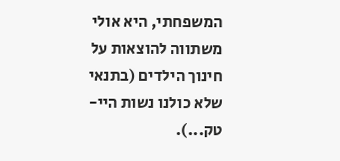המשפחתי, היא אולי משתווה להוצאות על חינוך הילדים (בתנאי שלא כולנו נשות היי-טק...).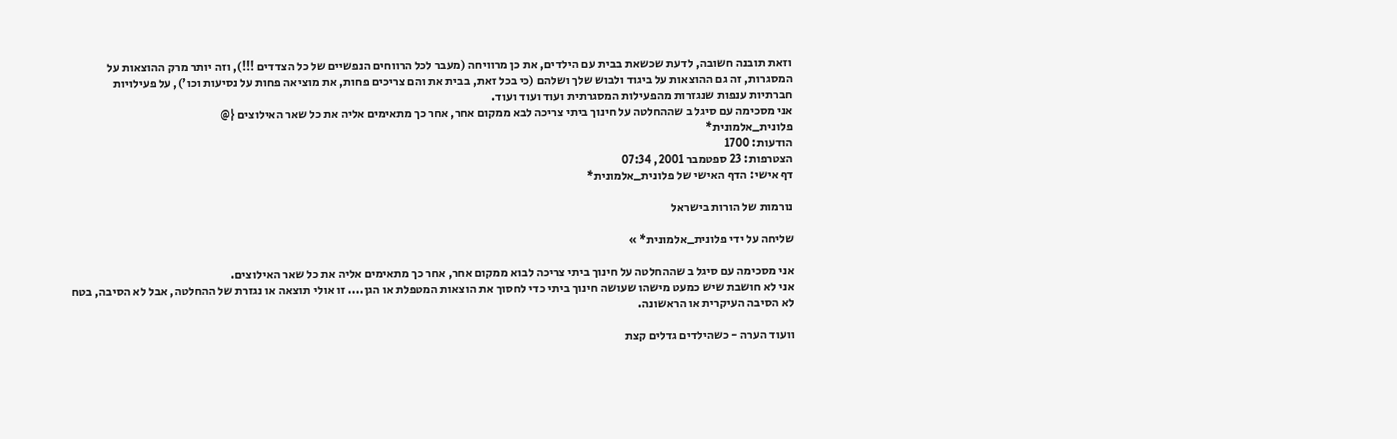וזאת תובנה חשובה, לדעת שכשאת בבית עם הילדים, את כן מרוויחה (מעבר לכל הרווחים הנפשיים של כל הצדדים !!!), וזה יותר מרק ההוצאות על המסגרות, זה גם ההוצאות על ביגוד ולבוש שלך ושלהם (כי בכל זאת, בבית את והם צריכים פחות, את מוציאה פחות על נסיעות וכו'), על פעילויות חברתיות ענפות שנגזרות מהפעילות המסגרתית ועוד ועוד ועוד.
אני מסכימה עם סיגל ב שההחלטה על חינוך ביתי צריכה לבא ממקום אחר, אחר כך מתאימים אליה את כל שאר האילוצים {@
פלונית_אלמונית*
הודעות: 1700
הצטרפות: 23 ספטמבר 2001, 07:34
דף אישי: הדף האישי של פלונית_אלמונית*

נורמות של הורות בישראל

שליחה על ידי פלונית_אלמונית* »

אני מסכימה עם סיגל ב שההחלטה על חינוך ביתי צריכה לבוא ממקום אחר, אחר כך מתאימים אליה את כל שאר האילוצים.
אני לא חושבת שיש כמעט מישהו שעושה חינוך ביתי כדי לחסוך את הוצאות המטפלת או הגן.... זו אולי תוצאה או נגזרת של ההחלטה, אבל לא הסיבה, בטח לא הסיבה העיקרית או הראשונה.

וועוד הערה - כשהילדים גדלים קצת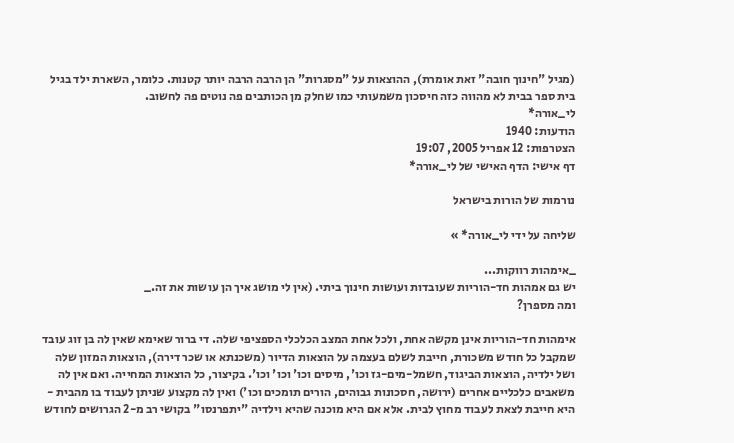(מגיל "חינוך חובה" זאת אומרת), ההוצאות על "מסגרות" הן הרבה הרבה יותר קטנות. כלומר, השארת ילד בגיל בית ספר בבית לא מהווה כזה חיסכון משמעותי כמו שחלק מן הכותבים פה נוטים פה לחשוב.
לי_אורה*
הודעות: 1940
הצטרפות: 12 אפריל 2005, 19:07
דף אישי: הדף האישי של לי_אורה*

נורמות של הורות בישראל

שליחה על ידי לי_אורה* »

_אימהות רווקות...
יש גם אמהות חד-הוריות שעובדות ועושות חינוך ביתי. (אין לי מושג איך הן עושות את זה._
ומה מספרן?

אימהות חד-הוריות אינן מקשה אחת, ולכל אחת המצב הכלכלי הספציפי שלה. די ברור שאימא שאין לה בן זוג עובד שמקבל כל חודש משכורת, חייבת לשלם בעצמה על הוצאות הדיור (משכנתא או שכר דירה), הוצאות המזון שלה ושל ילדיה, הוצאות הביגוד, חשמל-מים-גז וכו', מיסים וכו' וכו' וכו'. בקיצור, כל הוצאות המחייה. ואם אין לה משאבים כלכליים אחרים (ירושה, חסכונות גבוהים, הורים תומכים וכו') ואין לה מקצוע שניתן לעבוד בו מהבית - היא חייבת לצאת לעבוד מחוץ לבית. אלא אם היא מוכנה שהיא וילדיה "יתפרנסו" בקושי רב מ-2 הגרושים לחודש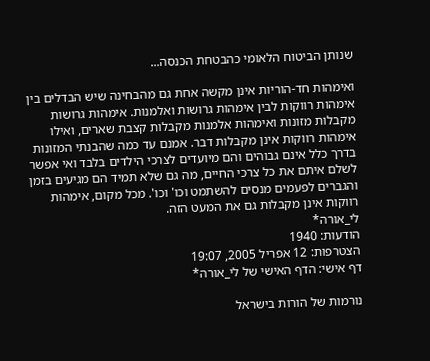שנותן הביטוח הלאומי כהבטחת הכנסה...

ואימהות חד-הוריות אינן מקשה אחת גם מהבחינה שיש הבדלים בין אימהות רווקות לבין אימהות גרושות ואלמנות. אימהות גרושות מקבלות מזונות ואימהות אלמנות מקבלות קצבת שארים, ואילו אימהות רווקות אינן מקבלות דבר. אמנם עד כמה שהבנתי המזונות בדרך כלל אינם גבוהים והם מיועדים לצרכי הילדים בלבד ואי אפשר לשלם איתם את כל צרכי החיים, מה גם שלא תמיד הם מגיעים בזמן והגברים לפעמים מנסים להשתמט וכו' וכו'. מכל מקום, אימהות רווקות אינן מקבלות גם את המעט הזה.
לי_אורה*
הודעות: 1940
הצטרפות: 12 אפריל 2005, 19:07
דף אישי: הדף האישי של לי_אורה*

נורמות של הורות בישראל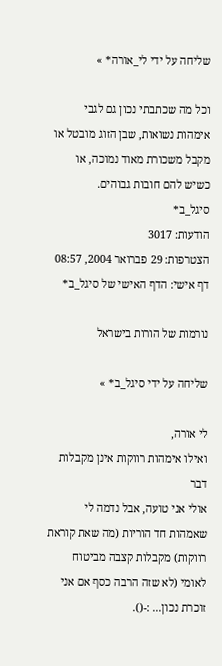שליחה על ידי לי_אורה* »

וכל מה שכתבתי נכון גם לגבי אימהות נשואות, שבן הזוג מובטל או מקבל משכורת מאוד נמוכה, או כשיש להם חובות גבוהים.
סיגל_ב*
הודעות: 3017
הצטרפות: 29 פברואר 2004, 08:57
דף אישי: הדף האישי של סיגל_ב*

נורמות של הורות בישראל

שליחה על ידי סיגל_ב* »

לי אורה,
ואילו אימהות רווקות אינן מקבלות דבר
אולי אני טועה, אבל נדמה לי שאמהות חד הוריות (מה שאת קוראת רווקות) מקבלות קצבה מביטוח לאומי (לא שזה הרבה כסף אם אני זוכרת נכון... :-().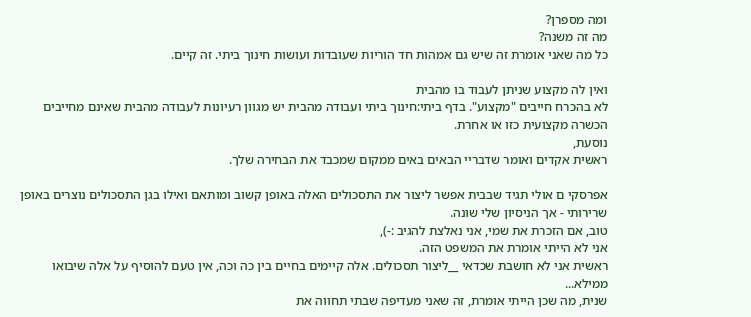ומה מספרן?
מה זה משנה?
כל מה שאני אומרת זה שיש גם אמהות חד הוריות שעובדות ועושות חינוך ביתי. זה קיים.

ואין לה מקצוע שניתן לעבוד בו מהבית
לא בהכרח חייבים "מקצוע". בדף ביתי:חינוך ביתי ועבודה מהבית יש מגוון רעיונות לעבודה מהבית שאינם מחייבים הכשרה מקצועית כזו או אחרת.
נוסעת,
ראשית אקדים ואומר שדבריי הבאים באים ממקום שמכבד את הבחירה שלך.

אפרסקי ם אולי תגיד שבבית אפשר ליצור את התסכולים האלה באופן קשוב ומותאם ואילו בגן התסכולים נוצרים באופן שרירותי - אך הניסיון שלי שונה.
טוב, אם הזכרת את שמי, אני נאלצת להגיב :-),
אני לא הייתי אומרת את המשפט הזה.
ראשית אני לא חושבת שכדאי __ליצור תסכולים. אלה קיימים בחיים בין כה וכה, אין טעם להוסיף על אלה שיבואו ממילא...
שנית, מה שכן הייתי אומרת, זה שאני מעדיפה שבתי תחווה את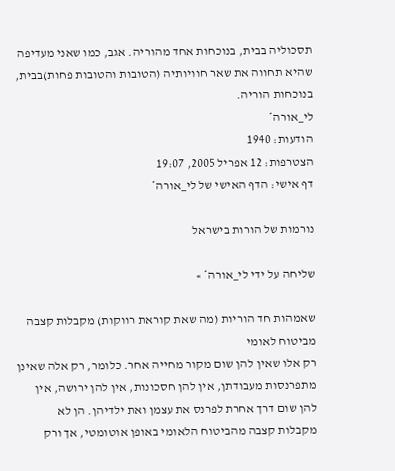תסכוליה בבית, בנוכחות אחד מהוריה. אגב, כמו שאני מעדיפה שהיא תחווה את שאר חוויותיה (הטובות והטובות פחות)בבית, בנוכחות הוריה.
לי_אורה*
הודעות: 1940
הצטרפות: 12 אפריל 2005, 19:07
דף אישי: הדף האישי של לי_אורה*

נורמות של הורות בישראל

שליחה על ידי לי_אורה* »

שאמהות חד הוריות (מה שאת קוראת רווקות) מקבלות קצבה מביטוח לאומי
רק אלו שאין להן שום מקור מחייה אחר. כלומר, רק אלה שאינן מתפרנסות מעבודתן, אין להן חסכונות, אין להן ירושה, אין להן שום דרך אחרת לפרנס את עצמן ואת ילדיהן. הן לא מקבלות קצבה מהביטוח הלאומי באופן אוטומטי, אך ורק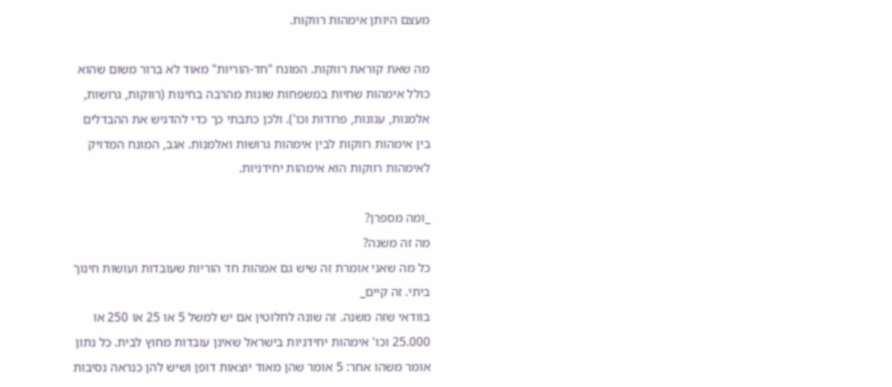מעצם היותן אימהות רווקות.

מה שאת קוראת רווקות. המונח "חד-הוריות" מאוד לא ברור משום שהוא כולל אימהות שחיות במשפחות שונות מהרבה בחינות (רווקות, גרושות, אלמנות, עגונות, פרודות וכו'). ולכן כתבתי כך כדי להדגיש את ההבדלים בין אימהות רווקות לבין אימהות גרושות ואלמנות. אגב, המונח המדויק לאימהות רווקות הוא אימהות יחידניות.

_ומה מספרן?
מה זה משנה?
כל מה שאני אומרת זה שיש גם אמהות חד הוריות שעובדות ועושות חינוך ביתי. זה קיים_
בוודאי שזה משנה. זה שונה לחלוטין אם יש למשל 5 או 25 או 250 או 25.000 וכו' אימהות יחידניות בישראל שאינן עובדות מחוץ לבית. כל נתון אומר משהו אחר: 5 אומר שהן מאוד יוצאות דופן ושיש להן כנראה נסיבות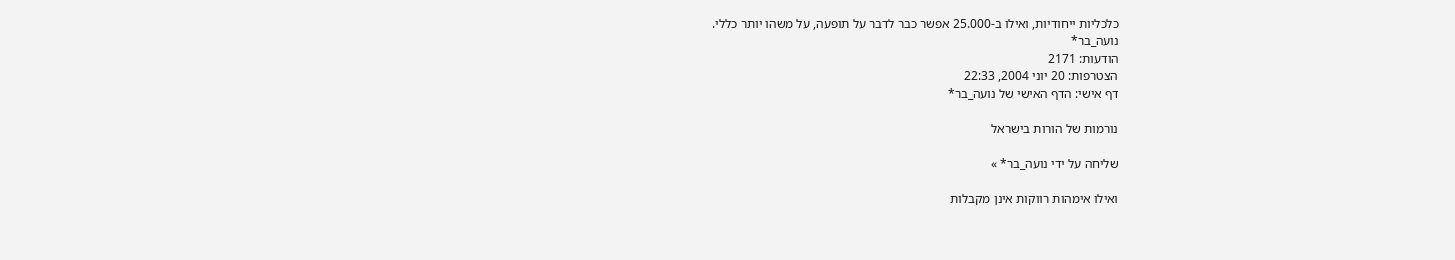כלכליות ייחודיות, ואילו ב-25.000 אפשר כבר לדבר על תופעה, על משהו יותר כללי.
נועה_בר*
הודעות: 2171
הצטרפות: 20 יוני 2004, 22:33
דף אישי: הדף האישי של נועה_בר*

נורמות של הורות בישראל

שליחה על ידי נועה_בר* »

ואילו אימהות רווקות אינן מקבלות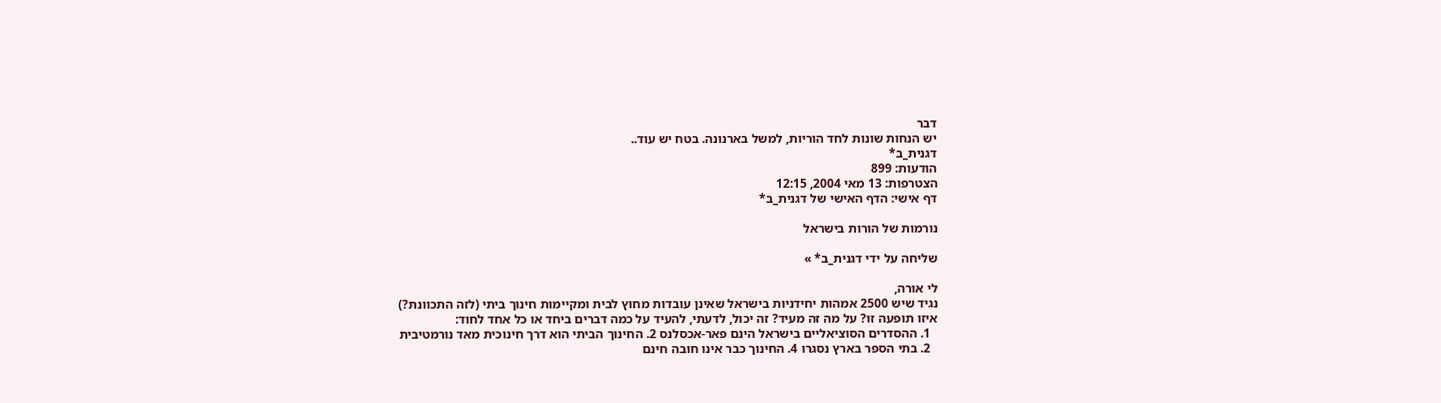דבר
יש הנחות שונות לחד הוריות, למשל בארנונה. בטח יש עוד..
דגנית_ב*
הודעות: 899
הצטרפות: 13 מאי 2004, 12:15
דף אישי: הדף האישי של דגנית_ב*

נורמות של הורות בישראל

שליחה על ידי דגנית_ב* »

לי אורה,
נגיד שיש 2500 אמהות יחידניות בישראל שאינן עובדות מחוץ לבית ומקיימות חינוך ביתי (לזה התכוונת?)
איזו תופעה זו? על מה זה מעיד? זה יכול, לדעתי, להעיד על כמה דברים ביחד או כל אחד לחוד:
  1. ההסדרים הסוציאליים בישראל הינם פאר-אכסלנס 2. החינוך הביתי הוא דרך חינוכית מאד נורמטיבית
  2. בתי הספר בארץ נסגרו 4. החינוך כבר אינו חובה חינם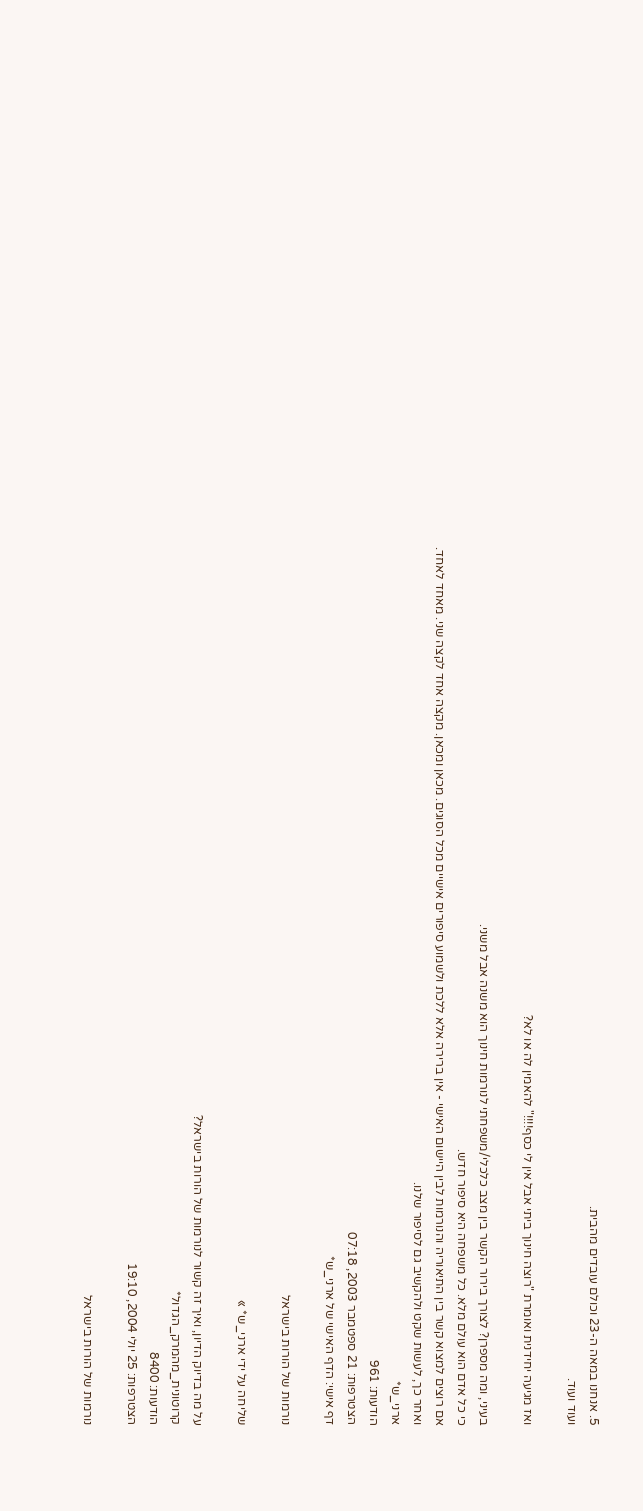5. אנחנו במאה ה-23 וכולם עובדים מהבית.
ועוד ועוד.

ואז מגיעה יחידנית ואומרת "רוצה חינוך ביתי אבל אין לי כסף!!!!" להאמין לה או לא?

בעיני, ומה מספרן? לצורך בירור הקשר בין מצב כלכלי/משפחתי לנורמות חינוך הוא משנה אבל משני.
כי כל אדם הוא עולם מלא. כל משפחה היא סיפור חדש.
אם רוצים למצוא קשר בין התיאוריה והנורמות לבין היישום האישי - אין ברירה אלא ללכת ולשמוע סיפורים אישיים מכל הסוגים. מכאן ומכאן. מקצה אחד לקצה שני. מאחד לאחד.
ואחר כך, לעשות שקט ולהקשיב גם לסיפור שלנו.
ארני_ש*
הודעות: 961
הצטרפות: 21 ספטמבר 2003, 07:18
דף אישי: הדף האישי של ארני_ש*

נורמות של הורות בישראל

שליחה על ידי ארני_ש* »

על מה בדיוק הדיון, ואיך זה קשור לנורמות של הורות בישראל?
קרוטונית_מהמרק_הגדול*
הודעות: 8400
הצטרפות: 25 יולי 2004, 19:10

נורמות של הורות בישראל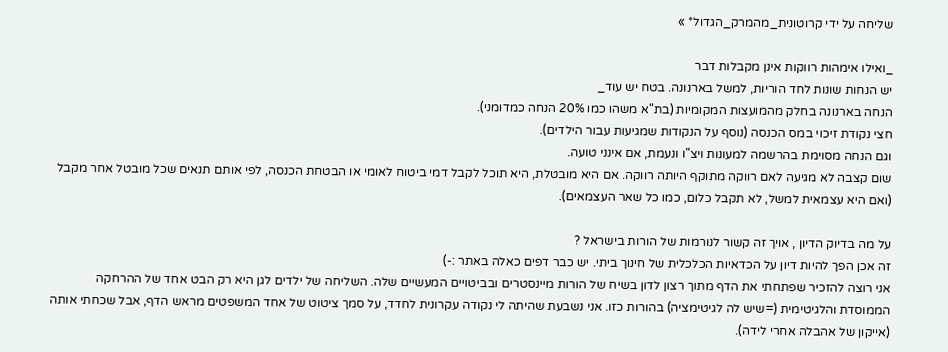שליחה על ידי קרוטונית_מהמרק_הגדול* »

_ואילו אימהות רווקות אינן מקבלות דבר
יש הנחות שונות לחד הוריות, למשל בארנונה. בטח יש עוד_
הנחה בארנונה בחלק מהמועצות המקומיות (בת"א משהו כמו 20% הנחה כמדומני).
חצי נקודת זיכוי במס הכנסה (נוסף על הנקודות שמגיעות עבור הילדים).
וגם הנחה מסוימת בהרשמה למעונות ויצ"ו ונעמת, אם אינני טועה.
שום קצבה לא מגיעה לאם רווקה מתוקף היותה רווקה. אם היא מובטלת, היא תוכל לקבל דמי ביטוח לאומי או הבטחת הכנסה, לפי אותם תנאים שכל מובטל אחר מקבל (ואם היא עצמאית למשל, לא תקבל כלום, כמו כל שאר העצמאים).

על מה בדיוק הדיון , אויך זה קשור לנורמות של הורות בישראל ?
זה אכן הפך להיות דיון על הכדאיות הכלכלית של חינוך ביתי. יש כבר דפים כאלה באתר :-)
אני רוצה להזכיר שפתחתי את הדף מתוך רצון לדון בשיח של הורות מיינסטרים ובביטויים המעשיים שלה. השליחה של ילדים לגן היא רק הבט אחד של ההרחקה הממוסדת והלגיטימית (=שיש לה לגיטימציה) בהורות כזו. אני נשבעת שהיתה לי נקודה עקרונית לחדד, על סמך ציטוט של אחד המשפטים מראש הדף, אבל שכחתי אותה (אייקון של אהבלה אחרי לידה).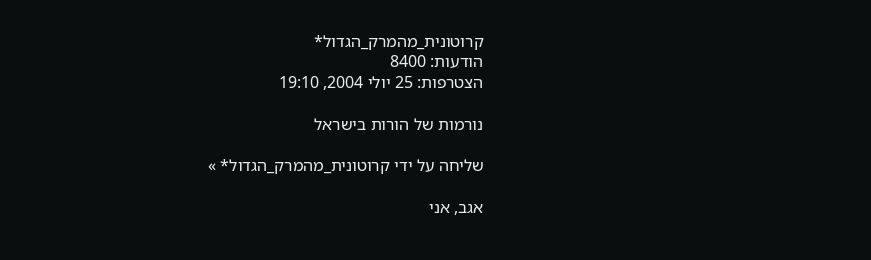קרוטונית_מהמרק_הגדול*
הודעות: 8400
הצטרפות: 25 יולי 2004, 19:10

נורמות של הורות בישראל

שליחה על ידי קרוטונית_מהמרק_הגדול* »

אגב, אני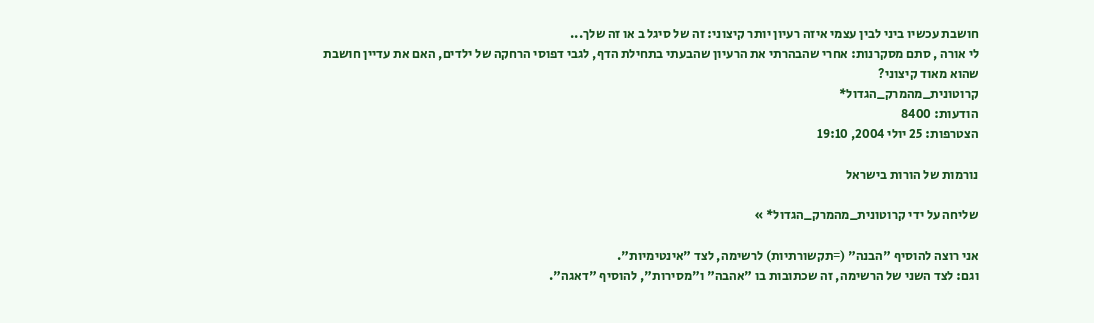חושבת עכשיו ביני לבין עצמי איזה רעיון יותר קיצוני: זה של סיגל ב או זה שלך...
לי אורה , סתם מסקרנות: אחרי שהבהרתי את הרעיון שהבעתי בתחילת הדף, לגבי דפוסי הרחקה של ילדים, האם את עדיין חושבת שהוא מאוד קיצוני?
קרוטונית_מהמרק_הגדול*
הודעות: 8400
הצטרפות: 25 יולי 2004, 19:10

נורמות של הורות בישראל

שליחה על ידי קרוטונית_מהמרק_הגדול* »

אני רוצה להוסיף "הבנה" (=תקשורתיות) לרשימה, לצד "אינטימיות".
וגם: לצד השני של הרשימה, זה שכתובות בו "אהבה" ו"מסירות", להוסיף "דאגה".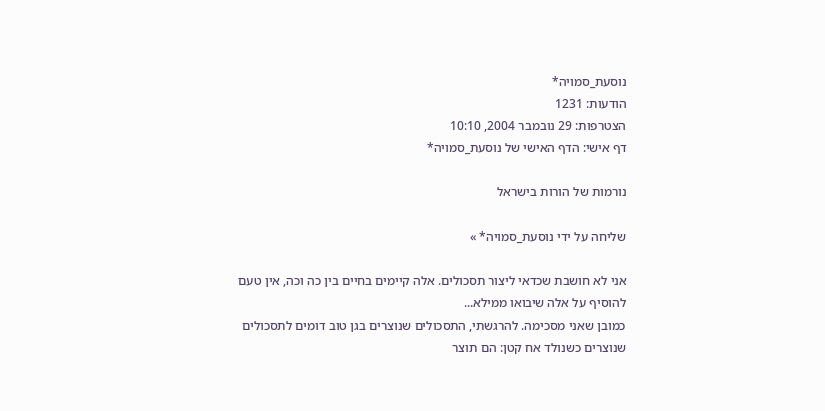נוסעת_סמויה*
הודעות: 1231
הצטרפות: 29 נובמבר 2004, 10:10
דף אישי: הדף האישי של נוסעת_סמויה*

נורמות של הורות בישראל

שליחה על ידי נוסעת_סמויה* »

אני לא חושבת שכדאי ליצור תסכולים. אלה קיימים בחיים בין כה וכה, אין טעם להוסיף על אלה שיבואו ממילא...
כמובן שאני מסכימה. להרגשתי, התסכולים שנוצרים בגן טוב דומים לתסכולים שנוצרים כשנולד אח קטן: הם תוצר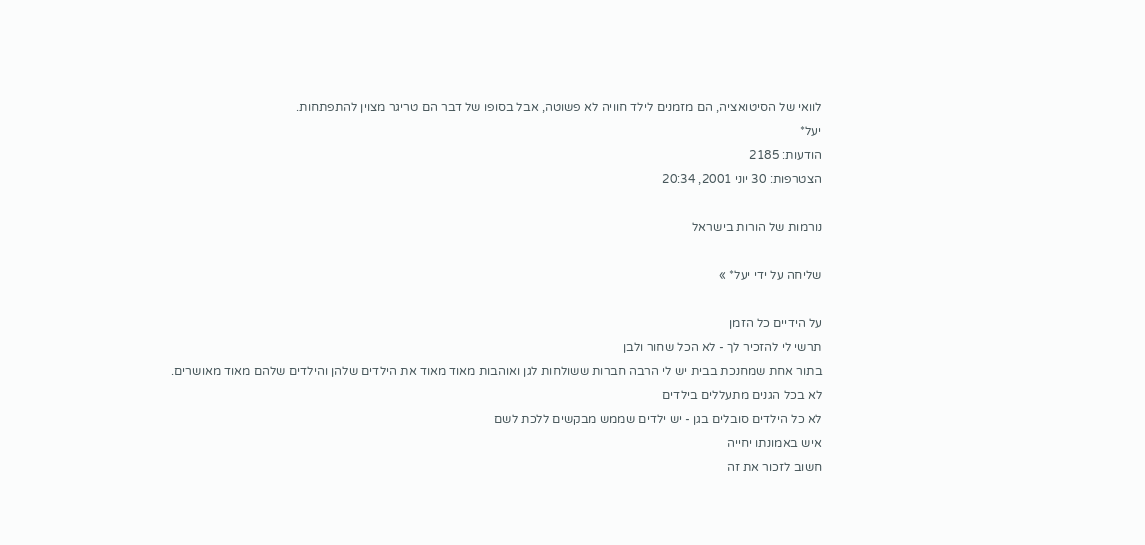לוואי של הסיטואציה, הם מזמנים לילד חוויה לא פשוטה, אבל בסופו של דבר הם טריגר מצוין להתפתחות.
יעל*
הודעות: 2185
הצטרפות: 30 יוני 2001, 20:34

נורמות של הורות בישראל

שליחה על ידי יעל* »

על הידיים כל הזמן
תרשי לי להזכיר לך - לא הכל שחור ולבן
בתור אחת שמחנכת בבית יש לי הרבה חברות ששולחות לגן ואוהבות מאוד מאוד את הילדים שלהן והילדים שלהם מאוד מאושרים.
לא בכל הגנים מתעללים בילדים
לא כל הילדים סובלים בגן - יש ילדים שממש מבקשים ללכת לשם
איש באמונתו יחייה
חשוב לזכור את זה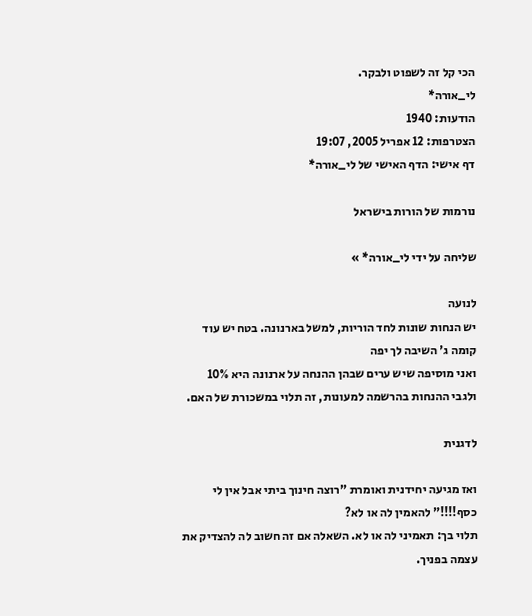הכי קל זה לשפוט ולבקר.
לי_אורה*
הודעות: 1940
הצטרפות: 12 אפריל 2005, 19:07
דף אישי: הדף האישי של לי_אורה*

נורמות של הורות בישראל

שליחה על ידי לי_אורה* »

לנועה
יש הנחות שונות לחד הוריות, למשל בארנונה. בטח יש עוד
קומה ג' השיבה לך יפה
ואני מוסיפה שיש ערים שבהן ההנחה על ארנונה היא 10%
ולגבי ההנחות בהרשמה למעונות, זה תלוי במשכורת של האם.

לדגנית

ואז מגיעה יחידנית ואומרת "רוצה חינוך ביתי אבל אין לי כסף!!!!" להאמין לה או לא?
תלוי בך: תאמיני לה או לא. השאלה אם זה חשוב לה להצדיק את עצמה בפניך.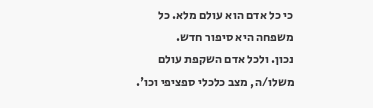כי כל אדם הוא עולם מלא. כל משפחה היא סיפור חדש.
נכון. ולכל אדם השקפת עולם משלו/ה, מצב כלכלי ספציפי וכו'.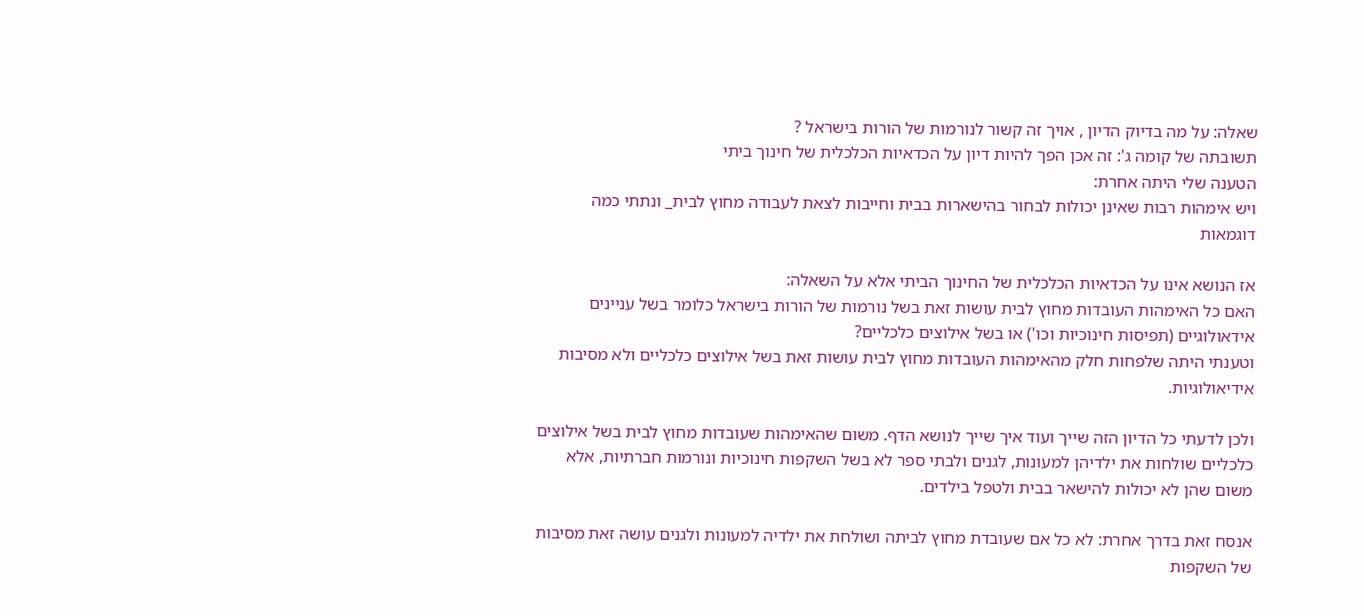שאלה: על מה בדיוק הדיון , אויך זה קשור לנורמות של הורות בישראל ?
תשובתה של קומה ג': זה אכן הפך להיות דיון על הכדאיות הכלכלית של חינוך ביתי
הטענה שלי היתה אחרת:
ויש אימהות רבות שאינן יכולות לבחור בהישארות בבית וחייבות לצאת לעבודה מחוץ לבית_ ונתתי כמה דוגמאות

אז הנושא אינו על הכדאיות הכלכלית של החינוך הביתי אלא על השאלה:
האם כל האימהות העובדות מחוץ לבית עושות זאת בשל נורמות של הורות בישראל כלומר בשל עניינים אידאולוגיים (תפיסות חינוכיות וכו') או בשל אילוצים כלכליים?
וטענתי היתה שלפחות חלק מהאימהות העובדות מחוץ לבית עושות זאת בשל אילוצים כלכליים ולא מסיבות אידיאולוגיות.

ולכן לדעתי כל הדיון הזה שייך ועוד איך שייך לנושא הדף. משום שהאימהות שעובדות מחוץ לבית בשל אילוצים כלכליים שולחות את ילדיהן למעונות, לגנים ולבתי ספר לא בשל השקפות חינוכיות ונורמות חברתיות, אלא משום שהן לא יכולות להישאר בבית ולטפל בילדים.

אנסח זאת בדרך אחרת: לא כל אם שעובדת מחוץ לביתה ושולחת את ילדיה למעונות ולגנים עושה זאת מסיבות של השקפות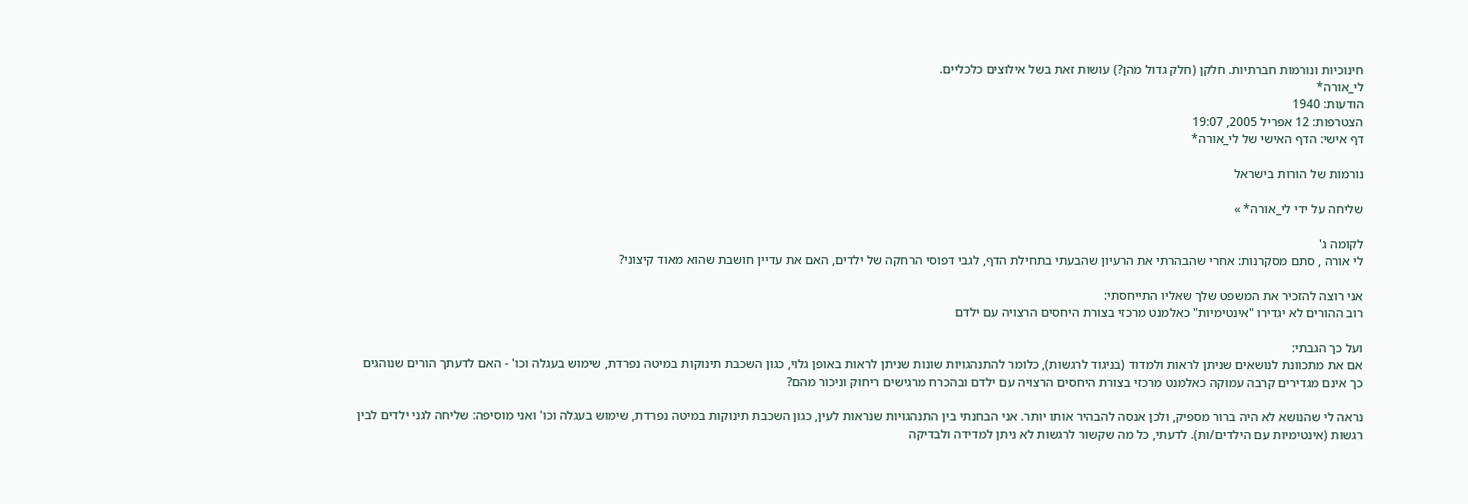חינוכיות ונורמות חברתיות. חלקן (חלק גדול מהן?) עושות זאת בשל אילוצים כלכליים.
לי_אורה*
הודעות: 1940
הצטרפות: 12 אפריל 2005, 19:07
דף אישי: הדף האישי של לי_אורה*

נורמות של הורות בישראל

שליחה על ידי לי_אורה* »

לקומה ג'
לי אורה , סתם מסקרנות: אחרי שהבהרתי את הרעיון שהבעתי בתחילת הדף, לגבי דפוסי הרחקה של ילדים, האם את עדיין חושבת שהוא מאוד קיצוני?

אני רוצה להזכיר את המשפט שלך שאליו התייחסתי:
רוב ההורים לא יגדירו "אינטימיות" כאלמנט מרכזי בצורת היחסים הרצויה עם ילדם

ועל כך הגבתי:
אם את מתכוונת לנושאים שניתן לראות ולמדוד (בניגוד לרגשות), כלומר להתנהגויות שונות שניתן לראות באופן גלוי, כגון השכבת תינוקות במיטה נפרדת, שימוש בעגלה וכו' - האם לדעתך הורים שנוהגים כך אינם מגדירים קרבה עמוקה כאלמנט מרכזי בצורת היחסים הרצויה עם ילדם ובהכרח מרגישים ריחוק וניכור מהם?

נראה לי שהנושא לא היה ברור מספיק, ולכן אנסה להבהיר אותו יותר. אני הבחנתי בין התנהגויות שנראות לעין, כגון השכבת תינוקות במיטה נפרדת, שימוש בעגלה וכו' ואני מוסיפה: שליחה לגני ילדים לבין רגשות (אינטימיות עם הילדים/ות). לדעתי, כל מה שקשור לרגשות לא ניתן למדידה ולבדיקה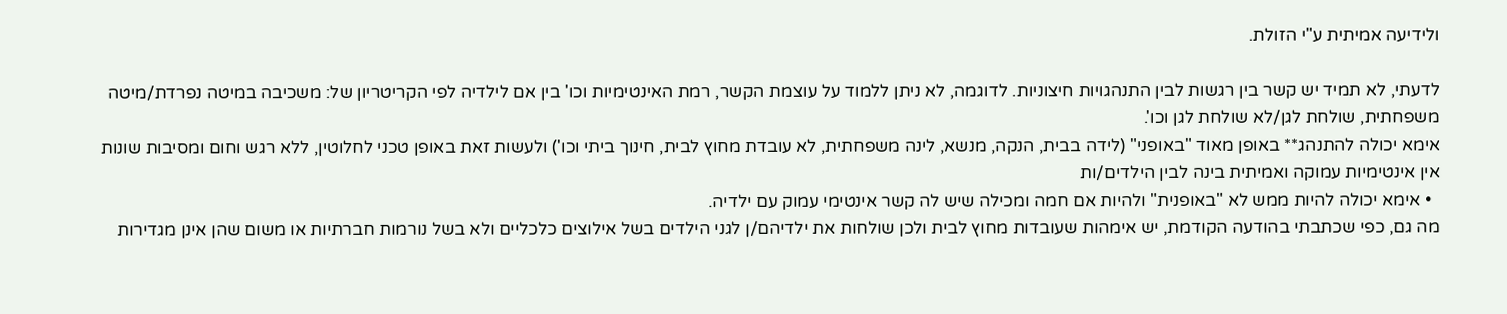ולידיעה אמיתית ע"י הזולת.

לדעתי, לא תמיד יש קשר בין רגשות לבין התנהגויות חיצוניות. לדוגמה, לא ניתן ללמוד על עוצמת הקשר, רמת האינטימיות וכו' בין אם לילדיה לפי הקריטריון של: משכיבה במיטה נפרדת/מיטה משפחתית, שולחת לגן/לא שולחת לגן וכו'.
אימא יכולה להתנהג** באופן מאוד "באופני" (לידה בבית, הנקה, מנשא, לינה משפחתית, לא עובדת מחוץ לבית, חינוך ביתי וכו') ולעשות זאת באופן טכני לחלוטין, ללא רגש וחום ומסיבות שונות אין אינטימיות עמוקה ואמיתית בינה לבין הילדים/ות
  • אימא יכולה להיות ממש לא "באופנית" ולהיות אם חמה ומכילה שיש לה קשר אינטימי עמוק עם ילדיה.
מה גם, כפי שכתבתי בהודעה הקודמת, יש אימהות שעובדות מחוץ לבית ולכן שולחות את ילדיהם/ן לגני הילדים בשל אילוצים כלכליים ולא בשל נורמות חברתיות או משום שהן אינן מגדירות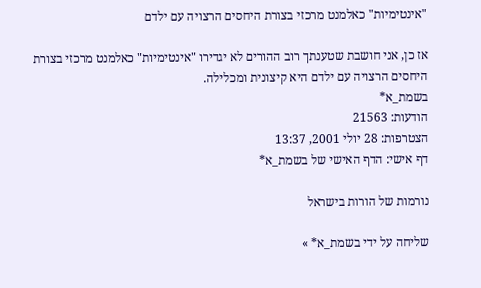"אינטימיות" כאלמנט מרכזי בצורת היחסים הרצויה עם ילדם

אז כן, אני חושבת שטענתך רוב ההורים לא יגדירו "אינטימיות" כאלמנט מרכזי בצורת היחסים הרצויה עם ילדם היא קיצונית ומכלילה.
בשמת_א*
הודעות: 21563
הצטרפות: 28 יולי 2001, 13:37
דף אישי: הדף האישי של בשמת_א*

נורמות של הורות בישראל

שליחה על ידי בשמת_א* »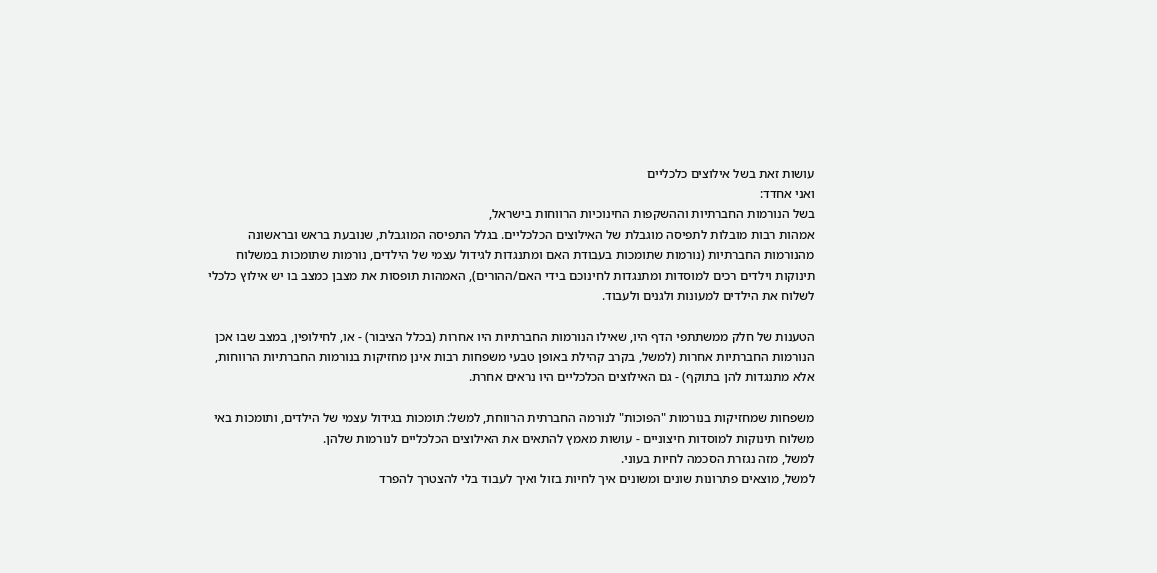עושות זאת בשל אילוצים כלכליים
ואני אחדד:
בשל הנורמות החברתיות וההשקפות החינוכיות הרווחות בישראל,
אמהות רבות מובלות לתפיסה מוגבלת של האילוצים הכלכליים. בגלל התפיסה המוגבלת, שנובעת בראש ובראשונה מהנורמות החברתיות (נורמות שתומכות בעבודת האם ומתנגדות לגידול עצמי של הילדים, נורמות שתומכות במשלוח תינוקות וילדים רכים למוסדות ומתנגדות לחינוכם בידי האם/ההורים), האמהות תופסות את מצבן כמצב בו יש אילוץ כלכלי לשלוח את הילדים למעונות ולגנים ולעבוד.

הטענות של חלק ממשתתפי הדף היו, שאילו הנורמות החברתיות היו אחרות (בכלל הציבור) - או, לחילופין, במצב שבו אכן הנורמות החברתיות אחרות (למשל, בקרב קהילת באופן טבעי משפחות רבות אינן מחזיקות בנורמות החברתיות הרווחות, אלא מתנגדות להן בתוקף) - גם האילוצים הכלכליים היו נראים אחרת.

משפחות שמחזיקות בנורמות "הפוכות" לנורמה החברתית הרווחת, למשל: תומכות בגידול עצמי של הילדים, ותומכות באי משלוח תינוקות למוסדות חיצוניים - עושות מאמץ להתאים את האילוצים הכלכליים לנורמות שלהן.
למשל, מזה נגזרת הסכמה לחיות בעוני.
למשל, מוצאים פתרונות שונים ומשונים איך לחיות בזול ואיך לעבוד בלי להצטרך להפרד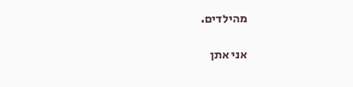מהילדים.

אני אתן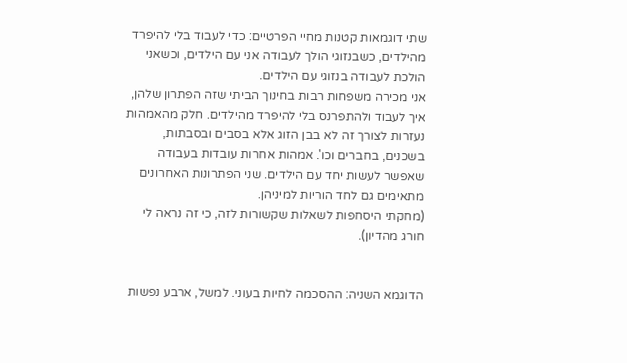שתי דוגמאות קטנות מחיי הפרטיים: כדי לעבוד בלי להיפרד מהילדים, כשבנזוגי הולך לעבודה אני עם הילדים, וכשאני הולכת לעבודה בנזוגי עם הילדים.
אני מכירה משפחות רבות בחינוך הביתי שזה הפתרון שלהן, איך לעבוד ולהתפרנס בלי להיפרד מהילדים. חלק מהאמהות נעזרות לצורך זה לא בבן הזוג אלא בסבים ובסבתות, בשכנים, בחברים וכו'. אמהות אחרות עובדות בעבודה שאפשר לעשות יחד עם הילדים. שני הפתרונות האחרונים מתאימים גם לחד הוריות למיניהן.
(מחקתי היסחפות לשאלות שקשורות לזה, כי זה נראה לי חורג מהדיון).


הדוגמא השניה: ההסכמה לחיות בעוני. למשל, ארבע נפשות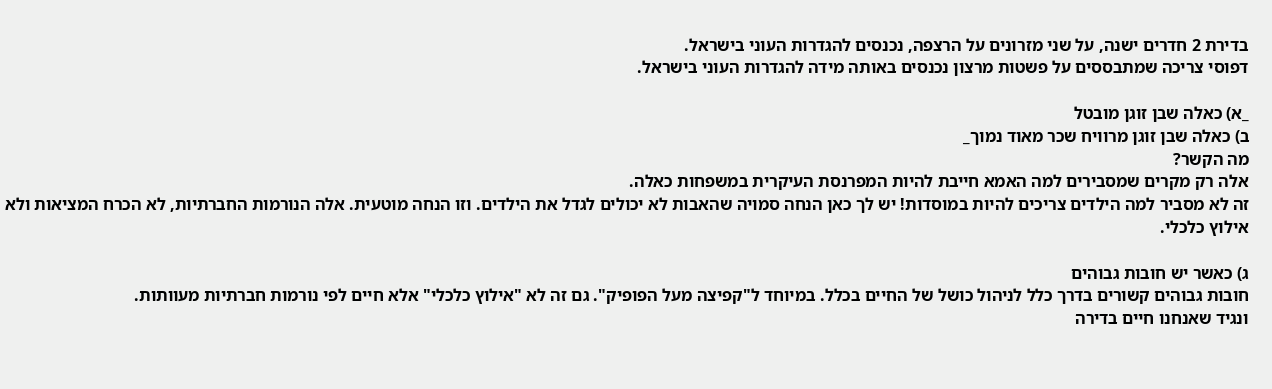בדירת 2 חדרים ישנה, על שני מזרונים על הרצפה, נכנסים להגדרות העוני בישראל.
דפוסי צריכה שמתבססים על פשטות מרצון נכנסים באותה מידה להגדרות העוני בישראל.

_א) כאלה שבן זוגן מובטל
ב) כאלה שבן זוגן מרוויח שכר מאוד נמוך_
מה הקשר?
אלה רק מקרים שמסבירים למה האמא חייבת להיות המפרנסת העיקרית במשפחות כאלה.
זה לא מסביר למה הילדים צריכים להיות במוסדות! יש לך כאן הנחה סמויה שהאבות לא יכולים לגדל את הילדים. וזו הנחה מוטעית. אלה הנורמות החברתיות, לא הכרח המציאות ולא אילוץ כלכלי.

ג) כאשר יש חובות גבוהים
חובות גבוהים קשורים בדרך כלל לניהול כושל של החיים בכלל. במיוחד ל"קפיצה מעל הפופיק". גם זה לא "אילוץ כלכלי" אלא חיים לפי נורמות חברתיות מעוותות.
ונגיד שאנחנו חיים בדירה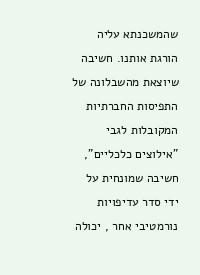שהמשכנתא עליה הורגת אותנו. חשיבה שיוצאת מהשבלונה של התפיסות החברתיות המקובלות לגבי "אילוצים כלכליים", חשיבה שמונחית על ידי סדר עדיפויות נורמטיבי אחר , יכולה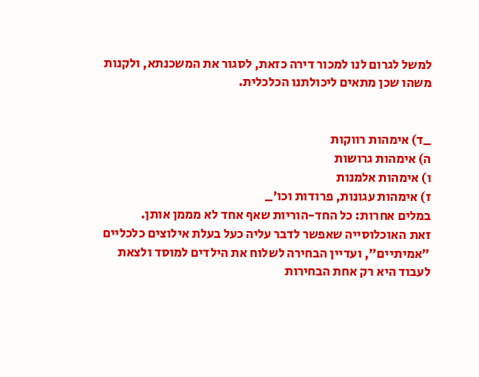למשל לגרום לנו למכור דירה כזאת, לסגור את המשכנתא, ולקנות משהו שכן מתאים ליכולתנו הכלכלית.


_ד) אימהות רווקות
ה) אימהות גרושות
ו) אימהות אלמנות
ז) אימהות עגונות, פרודות וכו'_
במלים אחרות: כל החד-הוריות שאף אחד לא מממן אותן.
זאת האוכלוסייה שאפשר לדבר עליה כעל בעלת אילוצים כלכליים "אמיתיים", ועדיין הבחירה לשלוח את הילדים למוסד ולצאת לעבוד היא רק אחת הבחירות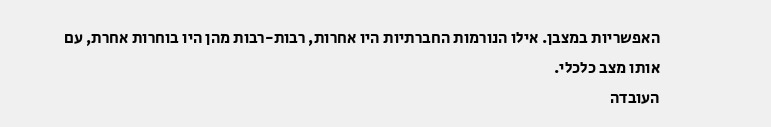האפשריות במצבן. אילו הנורמות החברתיות היו אחרות, רבות-רבות מהן היו בוחרות אחרת, עם אותו מצב כלכלי.
העובדה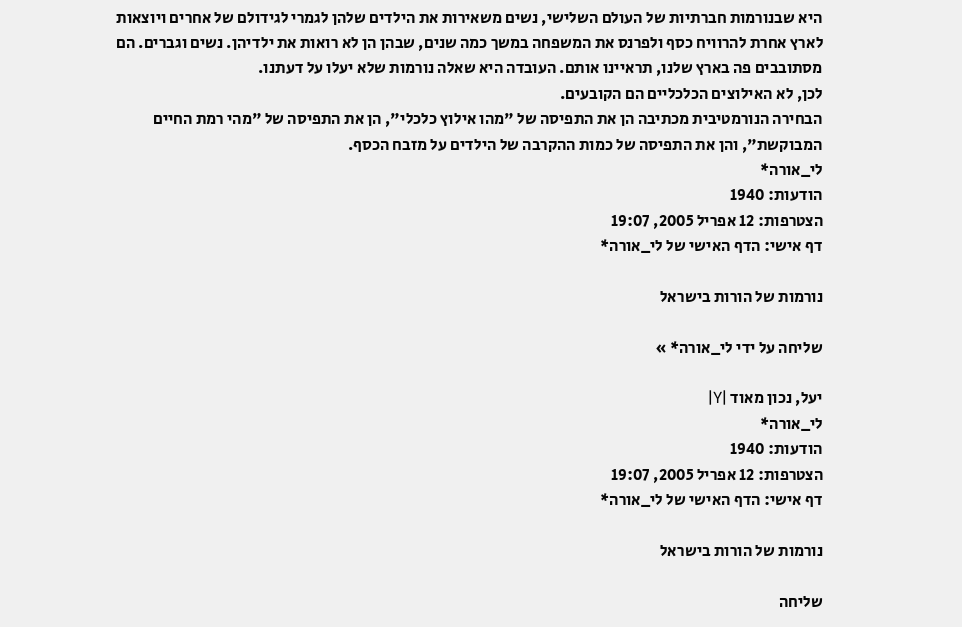היא שבנורמות חברתיות של העולם השלישי, נשים משאירות את הילדים שלהן לגמרי לגידולם של אחרים ויוצאות לארץ אחרת להרוויח כסף ולפרנס את המשפחה במשך כמה שנים, שבהן הן לא רואות את ילדיהן. נשים וגברים. הם מסתובבים פה בארץ שלנו, תראיינו אותם. העובדה היא שאלה נורמות שלא יעלו על דעתנו.
לכן, לא האילוצים הכלכליים הם הקובעים.
הבחירה הנורמטיבית מכתיבה הן את התפיסה של "מהו אילוץ כלכלי", הן את התפיסה של "מהי רמת החיים המבוקשת", והן את התפיסה של כמות ההקרבה של הילדים על מזבח הכסף.
לי_אורה*
הודעות: 1940
הצטרפות: 12 אפריל 2005, 19:07
דף אישי: הדף האישי של לי_אורה*

נורמות של הורות בישראל

שליחה על ידי לי_אורה* »

יעל, נכון מאוד |Y|
לי_אורה*
הודעות: 1940
הצטרפות: 12 אפריל 2005, 19:07
דף אישי: הדף האישי של לי_אורה*

נורמות של הורות בישראל

שליחה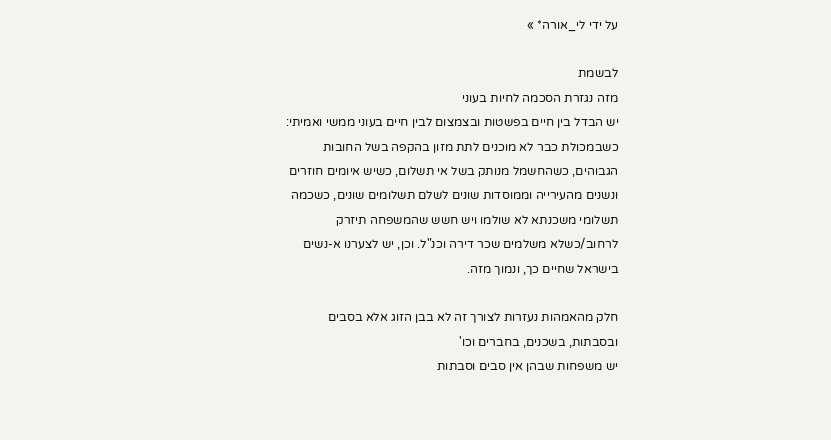על ידי לי_אורה* »

לבשמת
מזה נגזרת הסכמה לחיות בעוני
יש הבדל בין חיים בפשטות ובצמצום לבין חיים בעוני ממשי ואמיתי: כשבמכולת כבר לא מוכנים לתת מזון בהקפה בשל החובות הגבוהים, כשהחשמל מנותק בשל אי תשלום, כשיש איומים חוזרים ונשנים מהעירייה וממוסדות שונים לשלם תשלומים שונים, כשכמה תשלומי משכנתא לא שולמו ויש חשש שהמשפחה תיזרק לרחוב/כשלא משלמים שכר דירה וכנ"ל. וכן, יש לצערנו א-נשים בישראל שחיים כך, ונמוך מזה.

חלק מהאמהות נעזרות לצורך זה לא בבן הזוג אלא בסבים ובסבתות, בשכנים, בחברים וכו'
יש משפחות שבהן אין סבים וסבתות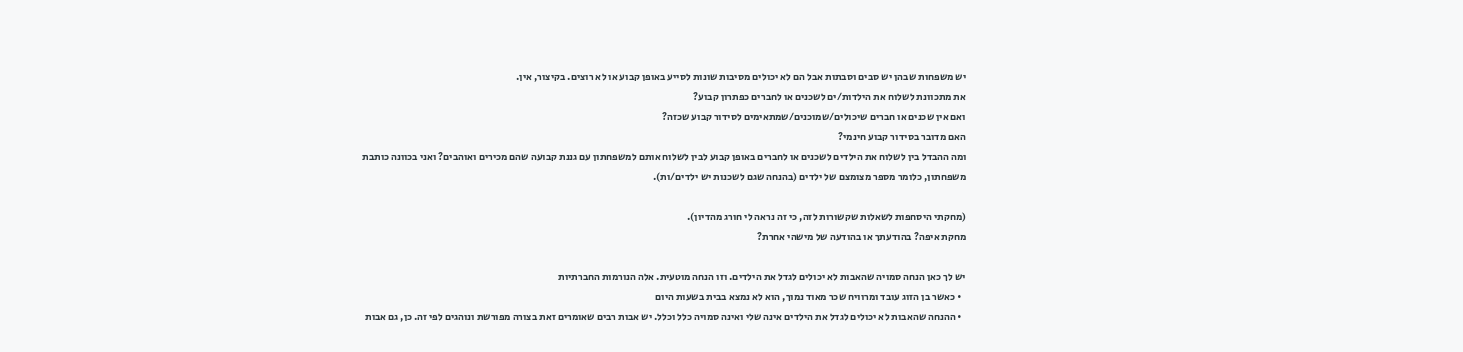יש משפחות שבהן יש סבים וסבתות אבל הם לא יכולים מסיבות שונות לסייע באופן קבוע או לא רוצים. בקיצור, אין.
את מתכוונת לשלוח את הילדות/ים לשכנים או לחברים כפתרון קבוע?
ואם אין שכנים או חברים שיכולים/שמוכנים/שמתאימים לסידור קבוע שכזה?
האם מדובר בסידור קבוע חינמי?
ומה ההבדל בין לשלוח את הילדים לשכנים או לחברים באופן קבוע לבין לשלוח אותם למשפחתון עם גננת קבועה שהם מכירים ואוהבים? ואני בכוונה כותבת משפחתון, כלומר מספר מצומצם של ילדים (בהנחה שגם לשכנות יש ילדים/ות).

(מחקתי היסחפות לשאלות שקשורות לזה, כי זה נראה לי חורג מהדיון).
מחקת איפה? בהודעתך או בהודעה של מישהי אחרת?

יש לך כאן הנחה סמויה שהאבות לא יכולים לגדל את הילדים. וזו הנחה מוטעית. אלה הנורמות החברתיות
  • כאשר בן הזוג עובד ומרוויח שכר מאוד נמוך, הוא לא נמצא בבית בשעות היום
  • ההנחה שהאבות לא יכולים לגדל את הילדים אינה שלי ואינה סמויה כלל וכלל. יש אבות רבים שאומרים זאת בצורה מפורשת ונוהגים לפי זה. כן, גם אבות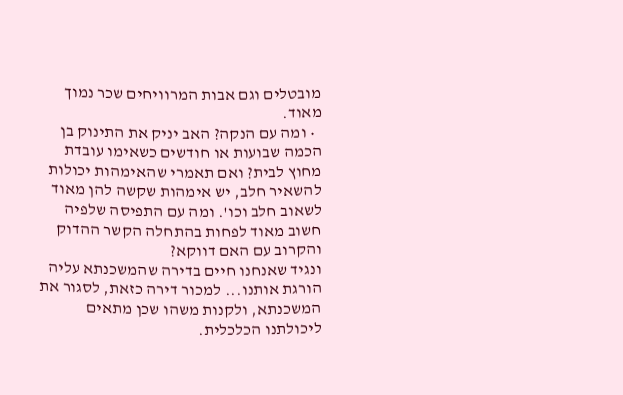מובטלים וגם אבות המרוויחים שכר נמוך מאוד.
  • ומה עם הנקה? האב יניק את התינוק בן הכמה שבועות או חודשים כשאימו עובדת מחוץ לבית? ואם תאמרי שהאימהות יכולות להשאיר חלב, יש אימהות שקשה להן מאוד לשאוב חלב וכו'. ומה עם התפיסה שלפיה חשוב מאוד לפחות בהתחלה הקשר ההדוק והקרוב עם האם דווקא?
ונגיד שאנחנו חיים בדירה שהמשכנתא עליה הורגת אותנו... למכור דירה כזאת, לסגור את המשכנתא, ולקנות משהו שכן מתאים ליכולתנו הכלכלית.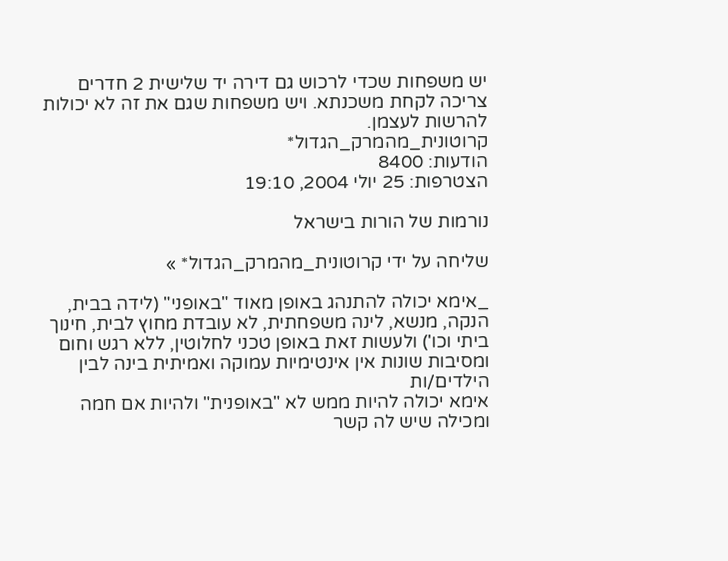יש משפחות שכדי לרכוש גם דירה יד שלישית 2 חדרים צריכה לקחת משכנתא. ויש משפחות שגם את זה לא יכולות להרשות לעצמן.
קרוטונית_מהמרק_הגדול*
הודעות: 8400
הצטרפות: 25 יולי 2004, 19:10

נורמות של הורות בישראל

שליחה על ידי קרוטונית_מהמרק_הגדול* »

_אימא יכולה להתנהג באופן מאוד "באופני" (לידה בבית, הנקה, מנשא, לינה משפחתית, לא עובדת מחוץ לבית, חינוך ביתי וכו') ולעשות זאת באופן טכני לחלוטין, ללא רגש וחום ומסיבות שונות אין אינטימיות עמוקה ואמיתית בינה לבין הילדים/ות
אימא יכולה להיות ממש לא "באופנית" ולהיות אם חמה ומכילה שיש לה קשר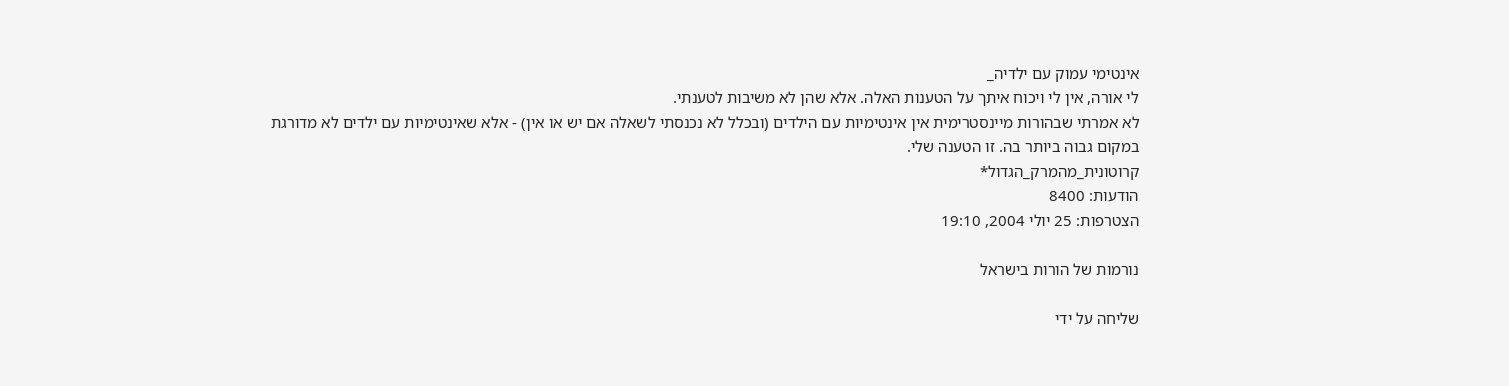אינטימי עמוק עם ילדיה_
לי אורה, אין לי ויכוח איתך על הטענות האלה. אלא שהן לא משיבות לטענתי.
לא אמרתי שבהורות מיינסטרימית אין אינטימיות עם הילדים (ובכלל לא נכנסתי לשאלה אם יש או אין) - אלא שאינטימיות עם ילדים לא מדורגת במקום גבוה ביותר בה. זו הטענה שלי.
קרוטונית_מהמרק_הגדול*
הודעות: 8400
הצטרפות: 25 יולי 2004, 19:10

נורמות של הורות בישראל

שליחה על ידי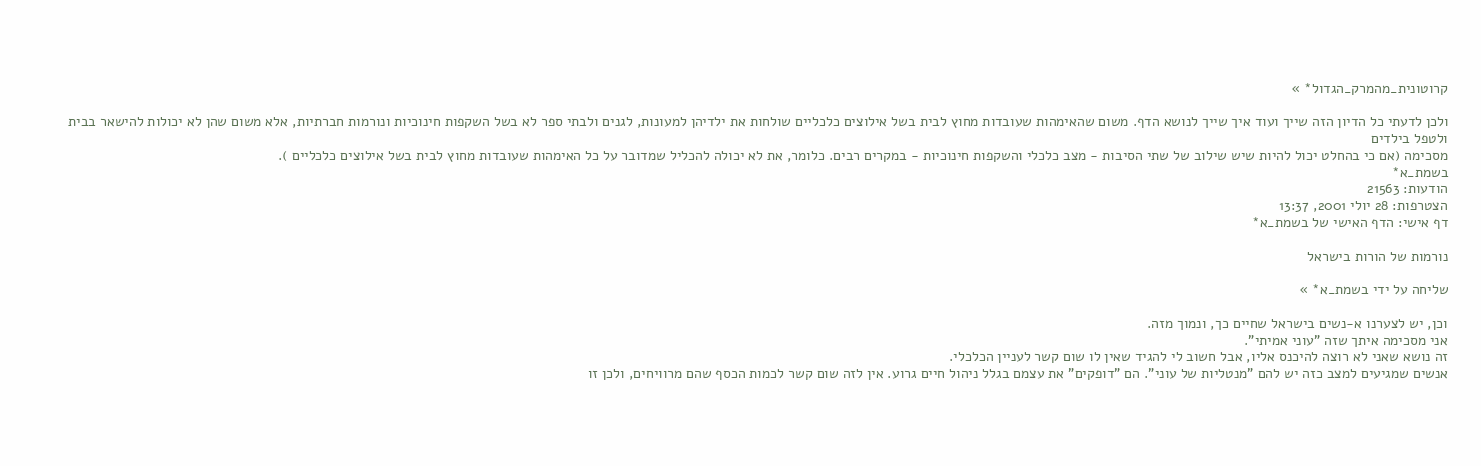קרוטונית_מהמרק_הגדול* »

ולכן לדעתי כל הדיון הזה שייך ועוד איך שייך לנושא הדף. משום שהאימהות שעובדות מחוץ לבית בשל אילוצים כלכליים שולחות את ילדיהן למעונות, לגנים ולבתי ספר לא בשל השקפות חינוכיות ונורמות חברתיות, אלא משום שהן לא יכולות להישאר בבית ולטפל בילדים
מסכימה (אם כי בהחלט יכול להיות שיש שילוב של שתי הסיבות - מצב כלכלי והשקפות חינוכיות - במקרים רבים. כלומר, את לא יכולה להכליל שמדובר על כל האימהות שעובדות מחוץ לבית בשל אילוצים כלכליים ).
בשמת_א*
הודעות: 21563
הצטרפות: 28 יולי 2001, 13:37
דף אישי: הדף האישי של בשמת_א*

נורמות של הורות בישראל

שליחה על ידי בשמת_א* »

וכן, יש לצערנו א-נשים בישראל שחיים כך, ונמוך מזה.
אני מסכימה איתך שזה "עוני אמיתי".
זה נושא שאני לא רוצה להיכנס אליו, אבל חשוב לי להגיד שאין לו שום קשר לעניין הכלכלי.
אנשים שמגיעים למצב כזה יש להם "מנטליות של עוני". הם "דופקים" את עצמם בגלל ניהול חיים גרוע. אין לזה שום קשר לכמות הכסף שהם מרוויחים, ולכן זו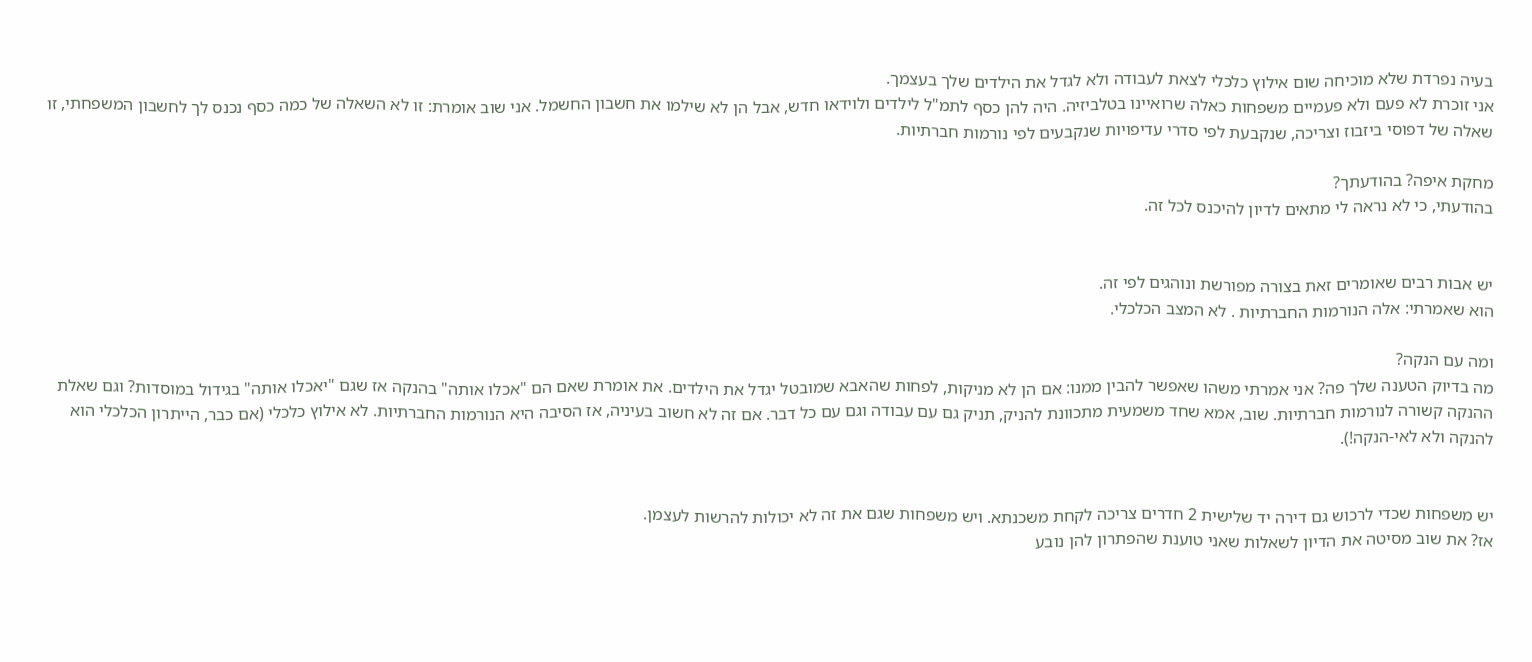בעיה נפרדת שלא מוכיחה שום אילוץ כלכלי לצאת לעבודה ולא לגדל את הילדים שלך בעצמך.
אני זוכרת לא פעם ולא פעמיים משפחות כאלה שרואיינו בטלביזיה. היה להן כסף לתמ"ל לילדים ולוידאו חדש, אבל הן לא שילמו את חשבון החשמל. אני שוב אומרת: זו לא השאלה של כמה כסף נכנס לך לחשבון המשפחתי, זו שאלה של דפוסי ביזבוז וצריכה, שנקבעת לפי סדרי עדיפויות שנקבעים לפי נורמות חברתיות.

מחקת איפה? בהודעתך?
בהודעתי, כי לא נראה לי מתאים לדיון להיכנס לכל זה.


יש אבות רבים שאומרים זאת בצורה מפורשת ונוהגים לפי זה.
הוא שאמרתי: אלה הנורמות החברתיות . לא המצב הכלכלי.

ומה עם הנקה?
מה בדיוק הטענה שלך פה? אני אמרתי משהו שאפשר להבין ממנו: אם הן לא מניקות, לפחות שהאבא שמובטל יגדל את הילדים. את אומרת שאם הם "אכלו אותה" בהנקה אז שגם "יאכלו אותה" בגידול במוסדות? וגם שאלת ההנקה קשורה לנורמות חברתיות. שוב, אמא שחד משמעית מתכוונת להניק, תניק גם עם עבודה וגם עם כל דבר. אם זה לא חשוב בעיניה, אז הסיבה היא הנורמות החברתיות. לא אילוץ כלכלי (אם כבר, הייתרון הכלכלי הוא להנקה ולא לאי-הנקה!).


יש משפחות שכדי לרכוש גם דירה יד שלישית 2 חדרים צריכה לקחת משכנתא. ויש משפחות שגם את זה לא יכולות להרשות לעצמן.
אז? את שוב מסיטה את הדיון לשאלות שאני טוענת שהפתרון להן נובע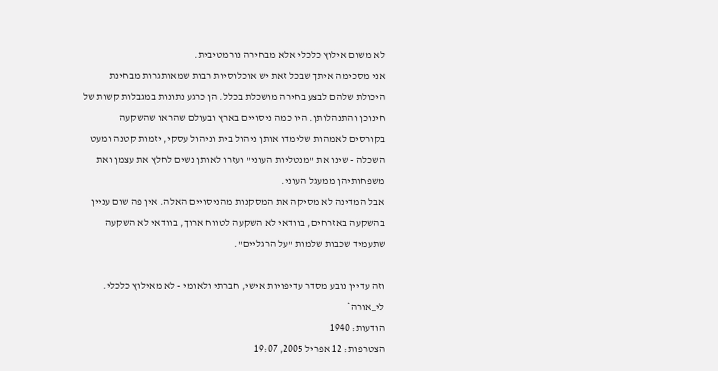לא משום אילוץ כלכלי אלא מבחירה נורמטיבית.
אני מסכימה איתך שבכל זאת יש אוכלוסיות רבות שמאותגרות מבחינת היכולת שלהם לבצע בחירה מושכלת בכלל. הן כרגע נתונות במגבלות קשות של חינוכן והתנהלותן. היו כמה ניסויים בארץ ובעולם שהראו שהשקעה בקורסים לאמהות שלימדו אותן ניהול בית וניהול עסקי, יזמות קטנה ומעט השכלה - שינו את "מנטליות העוני" ועזרו לאותן נשים לחלץ את עצמן ואת משפחותיהן ממעגל העוני.
אבל המדינה לא מסיקה את המסקנות מהניסויים האלה. אין פה שום עניין בהשקעה באזרחים, בוודאי לא השקעה לטווח ארוך, בוודאי לא השקעה שתעמיד שכבות שלמות "על הרגליים".

וזה עדיין נובע מסדר עדיפויות אישי, חברתי ולאומי - לא מאילוץ כלכלי.
לי_אורה*
הודעות: 1940
הצטרפות: 12 אפריל 2005, 19:07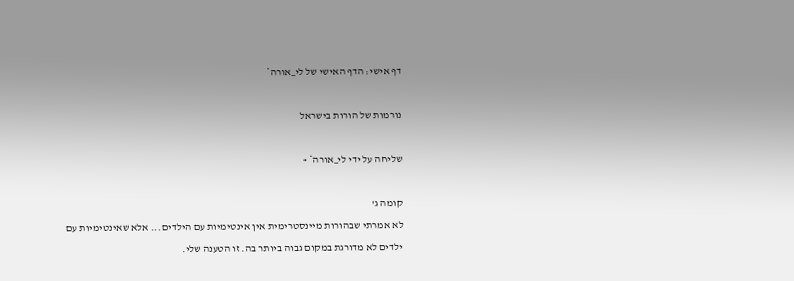דף אישי: הדף האישי של לי_אורה*

נורמות של הורות בישראל

שליחה על ידי לי_אורה* »

קומה ג'
לא אמרתי שבהורות מיינסטרימית אין אינטימיות עם הילדים... אלא שאינטימיות עם ילדים לא מדורגת במקום גבוה ביותר בה. זו הטענה שלי.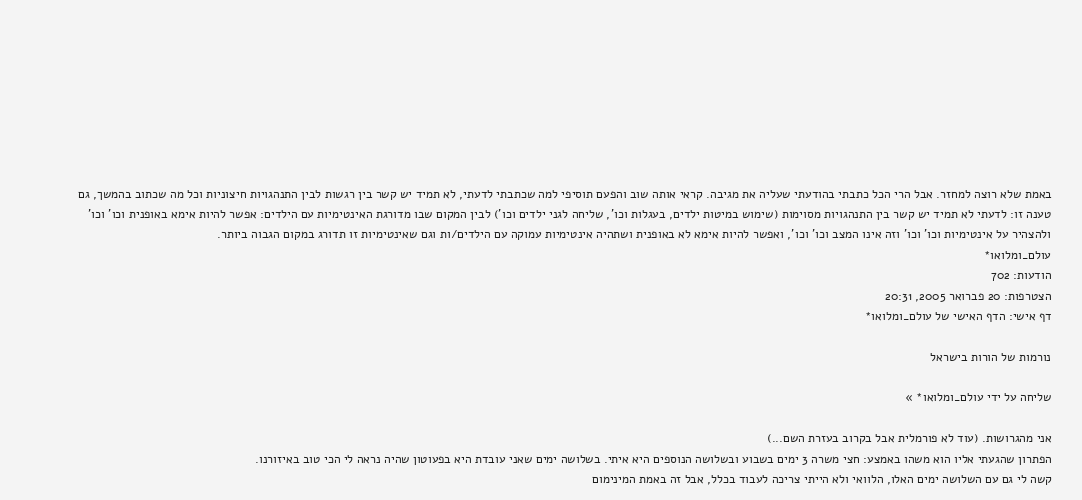באמת שלא רוצה למחזר. אבל הרי הכל כתבתי בהודעתי שעליה את מגיבה. קראי אותה שוב והפעם תוסיפי למה שכתבתי לדעתי, לא תמיד יש קשר בין רגשות לבין התנהגויות חיצוניות וכל מה שכתוב בהמשך, גם טענה זו: לדעתי לא תמיד יש קשר בין התנהגויות מסוימות (שימוש במיטות ילדים, בעגלות וכו', שליחה לגני ילדים וכו') לבין המקום שבו מדורגת האינטימיות עם הילדים: אפשר להיות אימא באופנית וכו' וכו' ולהצהיר על אינטימיות וכו' וכו' וזה אינו המצב וכו' וכו', ואפשר להיות אימא לא באופנית ושתהיה אינטימיות עמוקה עם הילדים/ות וגם שאינטימיות זו תדורג במקום הגבוה ביותר.
עולם_ומלואו*
הודעות: 702
הצטרפות: 20 פברואר 2005, 20:31
דף אישי: הדף האישי של עולם_ומלואו*

נורמות של הורות בישראל

שליחה על ידי עולם_ומלואו* »

אני מהגרושות. (עוד לא פורמלית אבל בקרוב בעזרת השם...)
הפתרון שהגעתי אליו הוא משהו באמצע: חצי משרה 3 ימים בשבוע ובשלושה הנוספים היא איתי. בשלושה ימים שאני עובדת היא בפעוטון שהיה נראה לי הכי טוב באיזורנו.
קשה לי גם עם השלושה ימים האלו, הלוואי ולא הייתי צריכה לעבוד בכלל, אבל זה באמת המינימום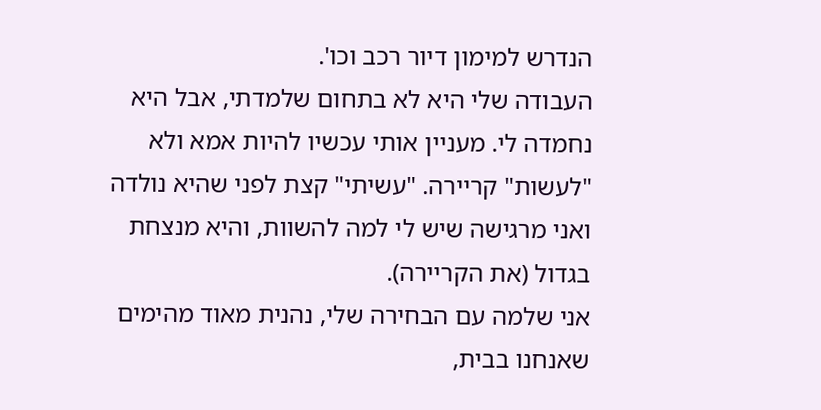הנדרש למימון דיור רכב וכו'.
העבודה שלי היא לא בתחום שלמדתי, אבל היא נחמדה לי. מעניין אותי עכשיו להיות אמא ולא "לעשות" קריירה. "עשיתי" קצת לפני שהיא נולדה ואני מרגישה שיש לי למה להשוות, והיא מנצחת בגדול (את הקריירה).
אני שלמה עם הבחירה שלי, נהנית מאוד מהימים שאנחנו בבית,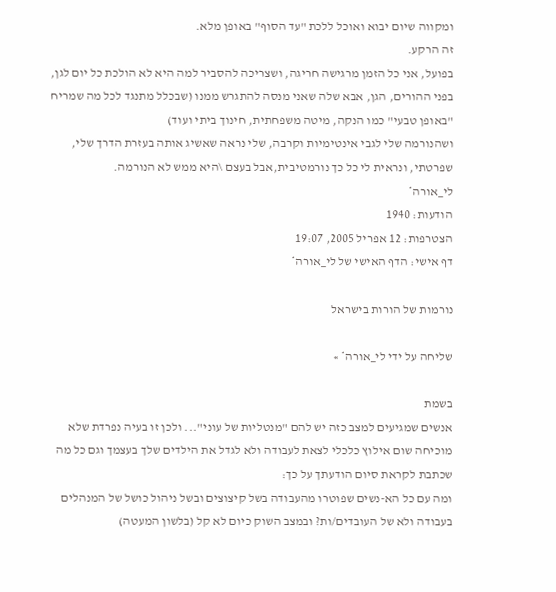ומקווה שיום יבוא ואוכל ללכת "עד הסוף" באופן מלא.
זה הרקע.
בפועל, אני כל הזמן מרגישה חריגה, ושצריכה להסביר למה היא לא הולכת כל יום לגן, בפני ההורים, הגן, אבא שלה שאני מנסה להתגרש ממנו (שבכלל מתנגד לכל מה שמריח "באופן טבעי" כמו הנקה, מיטה משפחתית, חינוך ביתי ועוד)
ושהנורמה שלי לגבי אינטימיות וקרבה, שלי נראה שאשיג אותה בעזרת הדרך שלי, שפרטתי, ונראית לי כל כך נורמטיבית,אבל בעצם \היא ממש לא הנורמה.
לי_אורה*
הודעות: 1940
הצטרפות: 12 אפריל 2005, 19:07
דף אישי: הדף האישי של לי_אורה*

נורמות של הורות בישראל

שליחה על ידי לי_אורה* »

בשמת
אנשים שמגיעים למצב כזה יש להם "מנטליות של עוני"... ולכן זו בעיה נפרדת שלא מוכיחה שום אילוץ כלכלי לצאת לעבודה ולא לגדל את הילדים שלך בעצמך וגם כל מה שכתבת לקראת סיום הודעתך על כך:
ומה עם כל הא-נשים שפוטרו מהעבודה בשל קיצוצים ובשל ניהול כושל של המנהלים בעבודה ולא של העובדים/ות? ובמצב השוק כיום לא קל (בלשון המעטה)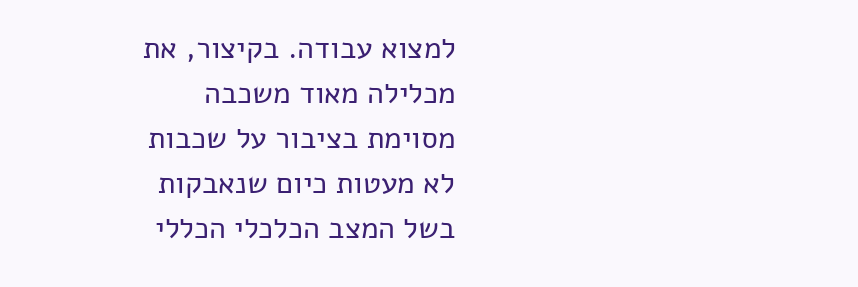למצוא עבודה. בקיצור, את מכלילה מאוד משכבה מסוימת בציבור על שכבות לא מעטות כיום שנאבקות בשל המצב הכלכלי הכללי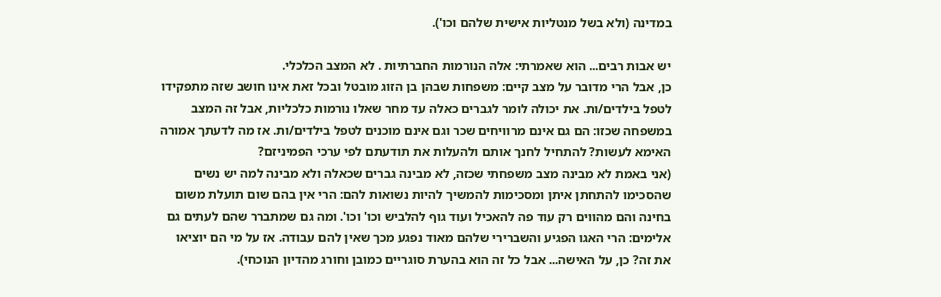במדינה (ולא בשל מנטליות אישית שלהם וכו').

יש אבות רבים... הוא שאמרתי: אלה הנורמות החברתיות . לא המצב הכלכלי.
כן, אבל הרי מדובר על מצב קיים: משפחות שבהן בן הזוג מובטל ובכל זאת אינו חושב שזה מתפקידו לטפל בילדים/ות. את יכולה לומר לגברים כאלה עד מחר שאלו נורמות כלכליות, אבל זה המצב במשפחה שכזו: הם גם אינם מרוויחים שכר וגם אינם מוכנים לטפל בילדים/ות. אז מה לדעתך אמורה האימא לעשות? להתחיל לחנך אותם ולהעלות את תודעתם לפי ערכי הפמיניזם?
(אני באמת לא מבינה מצב משפחתי שכזה, לא מבינה גברים שכאלה ולא מבינה למה יש נשים שהסכימו להתחתן איתן ומסכימות להמשיך להיות נשואות להם: הרי אין בהם שום תועלת משום בחינה והם מהווים רק עוד פה להאכיל ועוד גוף להלביש וכו' וכו'. ומה גם שמתברר שהם לעתים גם אלימים: הרי האגו הפגיע והשברירי שלהם מאוד נפגע מכך שאין להם עבודה. אז על מי הם יוציאו את זה? כן, על האישה... אבל כל זה הוא בהערת סוגריים כמובן וחורג מהדיון הנוכחי).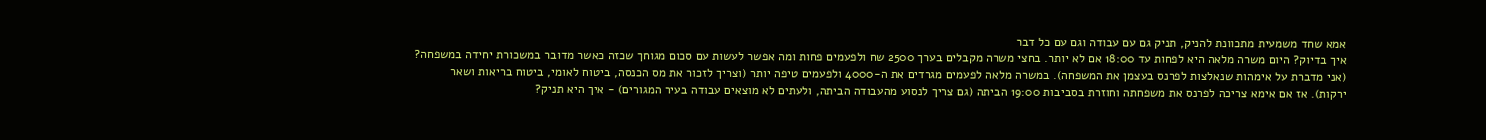אמא שחד משמעית מתכוונת להניק, תניק גם עם עבודה וגם עם כל דבר
איך בדיוק? היום משרה מלאה היא לפחות עד 18:00 אם לא יותר. בחצי משרה מקבלים בערך 2500 שח ולפעמים פחות ומה אפשר לעשות עם סכום מגוחך שכזה כאשר מדובר במשכורת יחידה במשפחה? (אני מדברת על אימהות שנאלצות לפרנס בעצמן את המשפחה). במשרה מלאה לפעמים מגרדים את ה-4000 ולפעמים טיפה יותר (וצריך לזכור את מס הכנסה, ביטוח לאומי, ביטוח בריאות ושאר ירקות). אז אם אימא צריכה לפרנס את משפחתה וחוזרת בסביבות 19:00 הביתה (גם צריך לנסוע מהעבודה הביתה, ולעתים לא מוצאים עבודה בעיר המגורים) - איך היא תניק?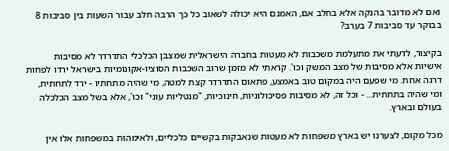ואם לא מדובר בהנקה אלא בחלב אם, האמנם היא יכולה לשאוב כל כך הרבה חלב עבור השעות בין סביבות 8 בבוקר עד סביבות 7 בערב?

בקיצור, לדעתי את מתעלמת משכבות לא מעטות בחברה הישראלית שמצבן הכלכלי התדרדר לא מסיבות אישיות אלא מסיבות של מצב המשק וכו'. קראתי לא מזמן שרוב השכבות הסוציו-אקונומיות בישראל ירדו לפחות דרגה אחת. מי שפעם היה במקום טוב באמצע, פתאום התדרדר קצת למטה, מי שהיה מתחתיו - ירד לתחתית, ומי שהיה בתחתית... - וכל זה, לא מסיבות פסיכולוגיות, חינוכיות, "מנטליות עוני" וכו', אלא בשל מצב הכלכלה בעולם ובארץ.

מכל מקום, לצערנו יש בארץ משפחות לא מעטות שנאבקות בקשיים כלכליים, ולאימהות במשפחות אלו אין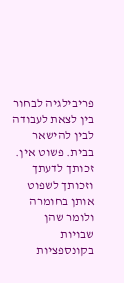פריבילגיה לבחור בין לצאת לעבודה לבין להישאר בבית. פשוט אין. זכותך לדעתך וזכותך לשפוט אותן בחומרה ולומר שהן שבויות בקונספציות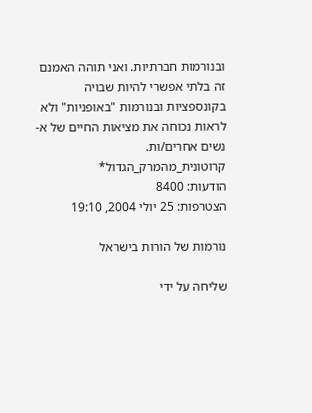ובנורמות חברתיות. ואני תוהה האמנם זה בלתי אפשרי להיות שבויה בקונספציות ובנורמות "באופניות" ולא לראות נכוחה את מציאות החיים של א-נשים אחרים/ות.
קרוטונית_מהמרק_הגדול*
הודעות: 8400
הצטרפות: 25 יולי 2004, 19:10

נורמות של הורות בישראל

שליחה על ידי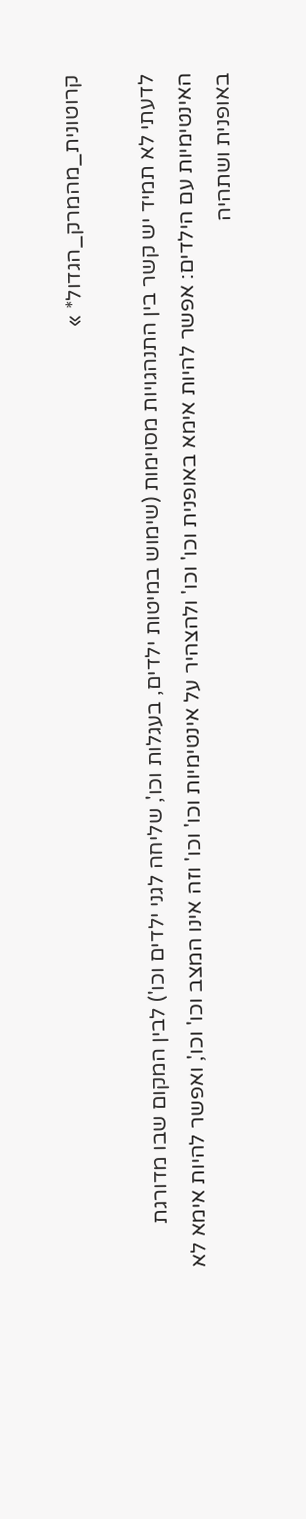קרוטונית_מהמרק_הגדול* »

לדעתי לא תמיד יש קשר בין התנהגויות מסוימות (שימוש במיטות ילדים, בעגלות וכו', שליחה לגני ילדים וכו') לבין המקום שבו מדורגת האינטימיות עם הילדים: אפשר להיות אימא באופנית וכו' וכו' ולהצהיר על אינטימיות וכו' וכו' וזה אינו המצב וכו' וכו', ואפשר להיות אימא לא באופנית ושתהיה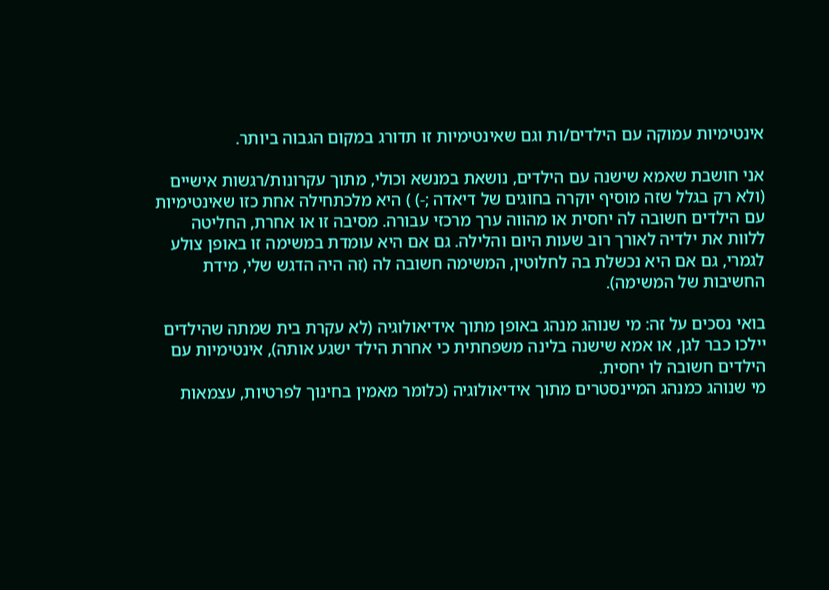אינטימיות עמוקה עם הילדים/ות וגם שאינטימיות זו תדורג במקום הגבוה ביותר.

אני חושבת שאמא שישנה עם הילדים, נושאת במנשא וכולי, מתוך עקרונות/רגשות אישיים (ולא רק בגלל שזה מוסיף יוקרה בחוגים של דיאדה ;-) ) היא מלכתחילה אחת כזו שאינטימיות עם הילדים חשובה לה יחסית או מהווה ערך מרכזי עבורה. מסיבה זו או אחרת, החליטה ללוות את ילדיה לאורך רוב שעות היום והלילה. גם אם היא עומדת במשימה זו באופן צולע לגמרי, גם אם היא נכשלת בה לחלוטין, המשימה חשובה לה (זה היה הדגש שלי, מידת החשיבות של המשימה).

בואי נסכים על זה: מי שנוהג מנהג באופן מתוך אידיאולוגיה (לא עקרת בית שמתה שהילדים יילכו כבר לגן, או אמא שישנה בלינה משפחתית כי אחרת הילד ישגע אותה), אינטימיות עם הילדים חשובה לו יחסית.
מי שנוהג כמנהג המיינסטרים מתוך אידיאולוגיה (כלומר מאמין בחינוך לפרטיות, עצמאות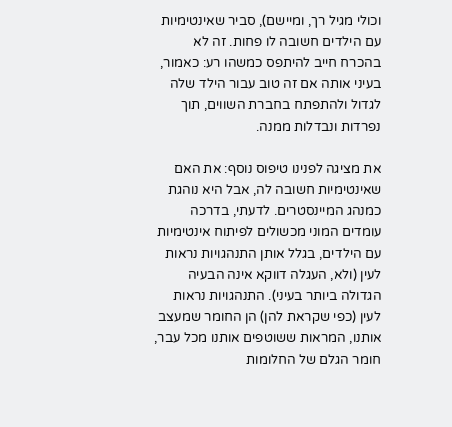וכולי מגיל רך, ומיישם), סביר שאינטימיות עם הילדים חשובה לו פחות. זה לא בהכרח חייב להיתפס כמשהו רע: כאמור, בעיני אותה אם זה טוב עבור הילד שלה לגדול ולהתפתח בחברת השווים, תוך נפרדות ונבדלות ממנה.

את מציגה לפנינו טיפוס נוסף: את האם שאינטימיות חשובה לה, אבל היא נוהגת כמנהג המיינסטרים. לדעתי, בדרכה עומדים המוני מכשולים לפיתוח אינטימיות עם הילדים, בגלל אותן התנהגויות נראות לעין (ולא, העגלה דווקא אינה הבעיה הגדולה ביותר בעיני). התנהגויות נראות לעין (כפי שקראת להן) הן החומר שמעצב אותנו, המראות ששוטפים אותנו מכל עבר, חומר הגלם של החלומות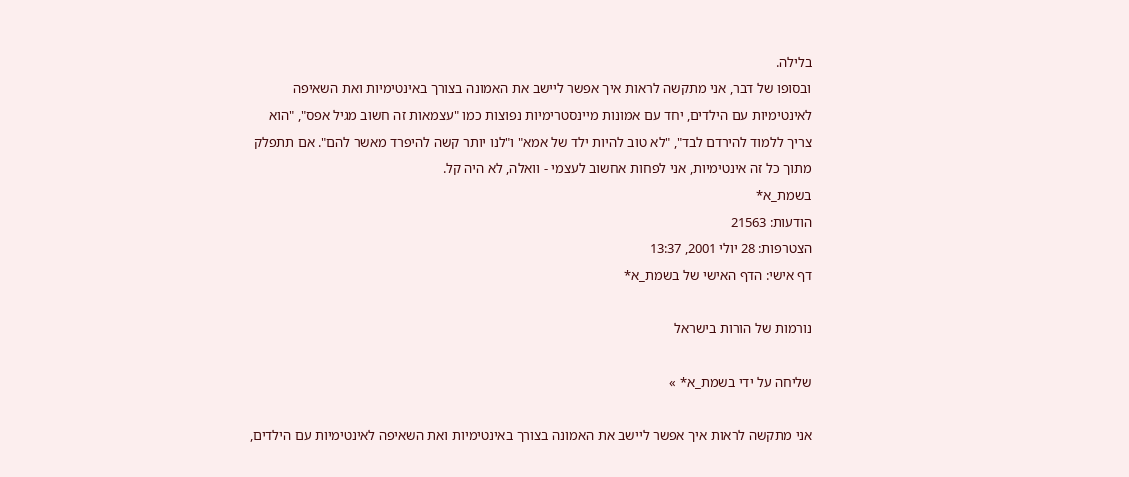בלילה.
ובסופו של דבר, אני מתקשה לראות איך אפשר ליישב את האמונה בצורך באינטימיות ואת השאיפה לאינטימיות עם הילדים, יחד עם אמונות מיינסטרימיות נפוצות כמו "עצמאות זה חשוב מגיל אפס", "הוא צריך ללמוד להירדם לבד", "לא טוב להיות ילד של אמא" ו"לנו יותר קשה להיפרד מאשר להם". אם תתפלק מתוך כל זה אינטימיות, אני לפחות אחשוב לעצמי - וואלה, לא היה קל.
בשמת_א*
הודעות: 21563
הצטרפות: 28 יולי 2001, 13:37
דף אישי: הדף האישי של בשמת_א*

נורמות של הורות בישראל

שליחה על ידי בשמת_א* »

אני מתקשה לראות איך אפשר ליישב את האמונה בצורך באינטימיות ואת השאיפה לאינטימיות עם הילדים,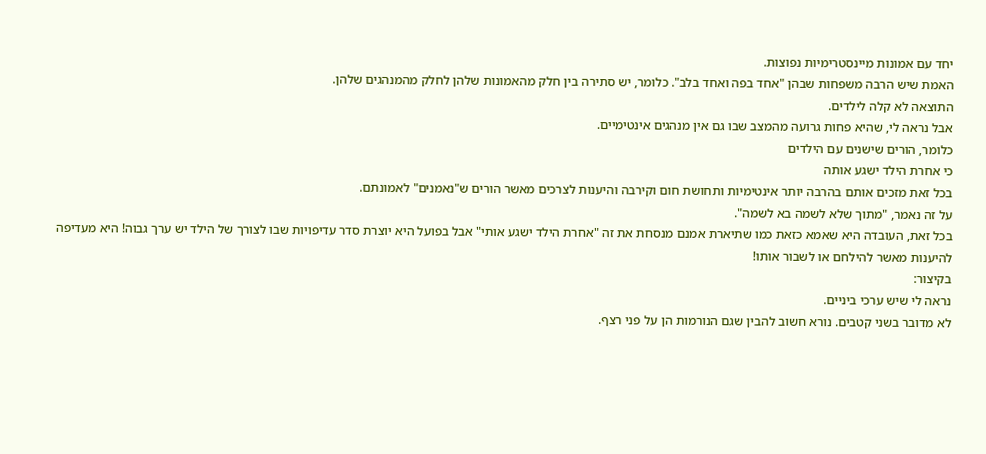יחד עם אמונות מיינסטרימיות נפוצות.
האמת שיש הרבה משפחות שבהן "אחד בפה ואחד בלב". כלומר, יש סתירה בין חלק מהאמונות שלהן לחלק מהמנהגים שלהן.
התוצאה לא קלה לילדים.
אבל נראה לי, שהיא פחות גרועה מהמצב שבו גם אין מנהגים אינטימיים.
כלומר, הורים שישנים עם הילדים
כי אחרת הילד ישגע אותה
בכל זאת מזכים אותם בהרבה יותר אינטימיות ותחושת חום וקירבה והיענות לצרכים מאשר הורים ש"נאמנים" לאמונתם.
על זה נאמר, "מתוך שלא לשמה בא לשמה".
בכל זאת, העובדה היא שאמא כזאת כמו שתיארת אמנם מנסחת את זה "אחרת הילד ישגע אותי" אבל בפועל היא יוצרת סדר עדיפויות שבו לצורך של הילד יש ערך גבוה! היא מעדיפה להיענות מאשר להילחם או לשבור אותו!
בקיצור:
נראה לי שיש ערכי ביניים.
לא מדובר בשני קטבים. נורא חשוב להבין שגם הנורמות הן על פני רצף.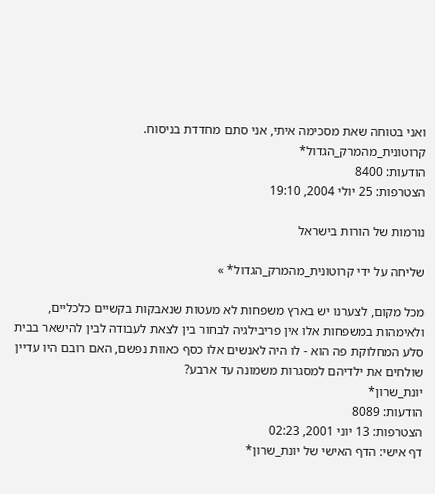ואני בטוחה שאת מסכימה איתי, אני סתם מחדדת בניסוח.
קרוטונית_מהמרק_הגדול*
הודעות: 8400
הצטרפות: 25 יולי 2004, 19:10

נורמות של הורות בישראל

שליחה על ידי קרוטונית_מהמרק_הגדול* »

מכל מקום, לצערנו יש בארץ משפחות לא מעטות שנאבקות בקשיים כלכליים, ולאימהות במשפחות אלו אין פריבילגיה לבחור בין לצאת לעבודה לבין להישאר בבית
סלע המחלוקת פה הוא - לו היה לאנשים אלו כסף כאוות נפשם, האם רובם היו עדיין שולחים את ילדיהם למסגרות משמונה עד ארבע?
יונת_שרון*
הודעות: 8089
הצטרפות: 13 יוני 2001, 02:23
דף אישי: הדף האישי של יונת_שרון*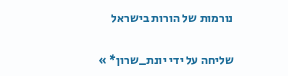נורמות של הורות בישראל

שליחה על ידי יונת_שרון* »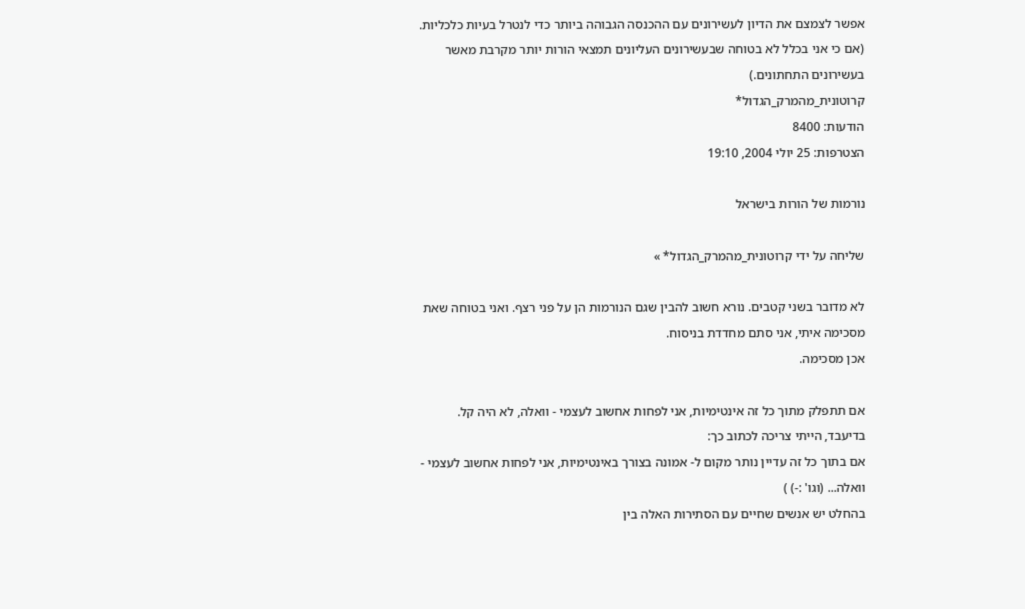אפשר לצמצם את הדיון לעשירונים עם ההכנסה הגבוהה ביותר כדי לנטרל בעיות כלכליות. (אם כי אני בכלל לא בטוחה שבעשירונים העליונים תמצאי הורות יותר מקרבת מאשר בעשירונים התחתונים.)
קרוטונית_מהמרק_הגדול*
הודעות: 8400
הצטרפות: 25 יולי 2004, 19:10

נורמות של הורות בישראל

שליחה על ידי קרוטונית_מהמרק_הגדול* »

לא מדובר בשני קטבים. נורא חשוב להבין שגם הנורמות הן על פני רצף. ואני בטוחה שאת מסכימה איתי, אני סתם מחדדת בניסוח.
אכן מסכימה.

אם תתפלק מתוך כל זה אינטימיות, אני לפחות אחשוב לעצמי - וואלה, לא היה קל.
בדיעבד, הייתי צריכה לכתוב כך:
אם בתוך כל זה עדיין נותר מקום ל- אמונה בצורך באינטימיות, אני לפחות אחשוב לעצמי - וואלה... (וגו' :-) )
בהחלט יש אנשים שחיים עם הסתירות האלה בין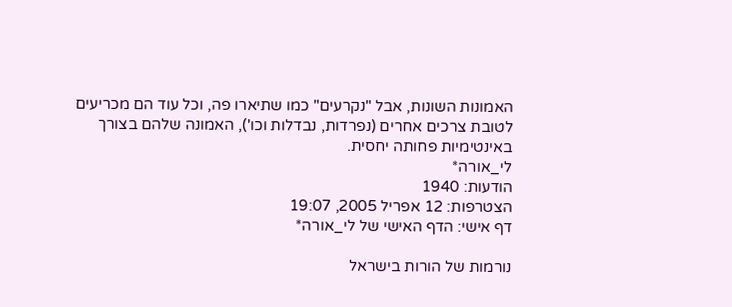האמונות השונות, אבל "נקרעים" כמו שתיארו פה, וכל עוד הם מכריעים לטובת צרכים אחרים (נפרדות, נבדלות וכו'), האמונה שלהם בצורך באינטימיות פחותה יחסית.
לי_אורה*
הודעות: 1940
הצטרפות: 12 אפריל 2005, 19:07
דף אישי: הדף האישי של לי_אורה*

נורמות של הורות בישראל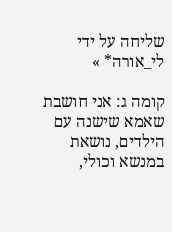שליחה על ידי לי_אורה* »

קומה ג: אני חושבת שאמא שישנה עם הילדים, נושאת במנשא וכולי,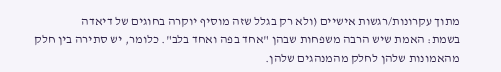מתוך עקרונות/רגשות אישיים (ולא רק בגלל שזה מוסיף יוקרה בחוגים של דיאדה
בשמת: האמת שיש הרבה משפחות שבהן "אחד בפה ואחד בלב". כלומר, יש סתירה בין חלק מהאמונות שלהן לחלק מהמנהגים שלהן.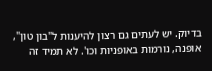בדיוק. יש לעתים גם רצון להיענות ל"בון טון", אופנה, נורמות באופניות וכו'. לא תמיד זה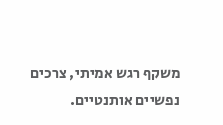משקף רגש אמיתי, צרכים נפשיים אותנטיים.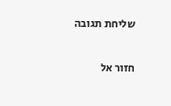שליחת תגובה

חזור אל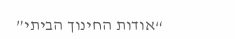“אודות החינוך הביתי”